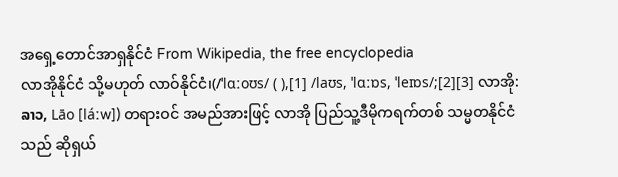အရှေ့တောင်အာရှနိုင်ငံ From Wikipedia, the free encyclopedia
လာအိုနိုင်ငံ သို့မဟုတ် လာဝ်နိုင်ငံ၊(/ˈlɑːoʊs/ ( ),[1] /laʊs, ˈlɑːɒs, ˈleɪɒs/;[2][3] လာအို: ລາວ, Lāo [láːw]) တရားဝင် အမည်အားဖြင့် လာအို ပြည်သူ့ဒီမိုကရက်တစ် သမ္မတနိုင်ငံ သည် ဆိုရှယ်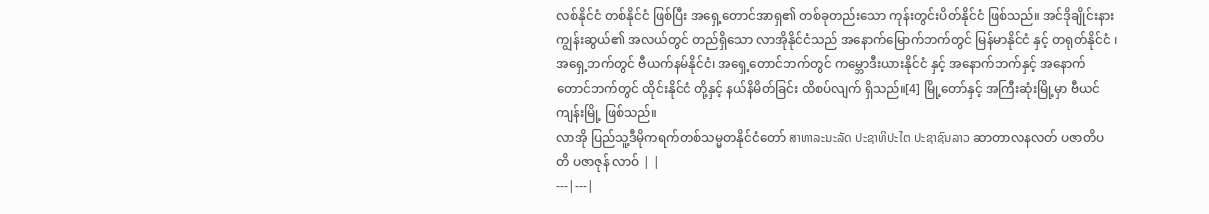လစ်နိုင်ငံ တစ်နိုင်ငံ ဖြစ်ပြီး အရှေ့တောင်အာရှ၏ တစ်ခုတည်းသော ကုန်းတွင်းပိတ်နိုင်ငံ ဖြစ်သည်။ အင်ဒိုချိုင်းနားကျွန်းဆွယ်၏ အလယ်တွင် တည်ရှိသော လာအိုနိုင်ငံသည် အနောက်မြောက်ဘက်တွင် မြန်မာနိုင်ငံ နှင့် တရုတ်နိုင်ငံ ၊ အရှေ့ဘက်တွင် ဗီယက်နမ်နိုင်ငံ၊ အရှေ့တောင်ဘက်တွင် ကမ္ဘောဒီးယားနိုင်ငံ နှင့် အနောက်ဘက်နှင့် အနောက်တောင်ဘက်တွင် ထိုင်းနိုင်ငံ တို့နှင့် နယ်နိမိတ်ခြင်း ထိစပ်လျက် ရှိသည်။[4] မြို့တော်နှင့် အကြီးဆုံးမြို့မှာ ဗီယင်ကျန်းမြို့ ဖြစ်သည်။
လာအို ပြည်သူ့ဒီမိုကရက်တစ်သမ္မတနိုင်ငံတော် ສາທາລະນະລັດ ປະຊາທິປະໄຕ ປະຊາຊົນລາວ ဆာတာလနလတ် ပဇာတိပတိ ပဇာဇုန် လာဝ် | |
---|---|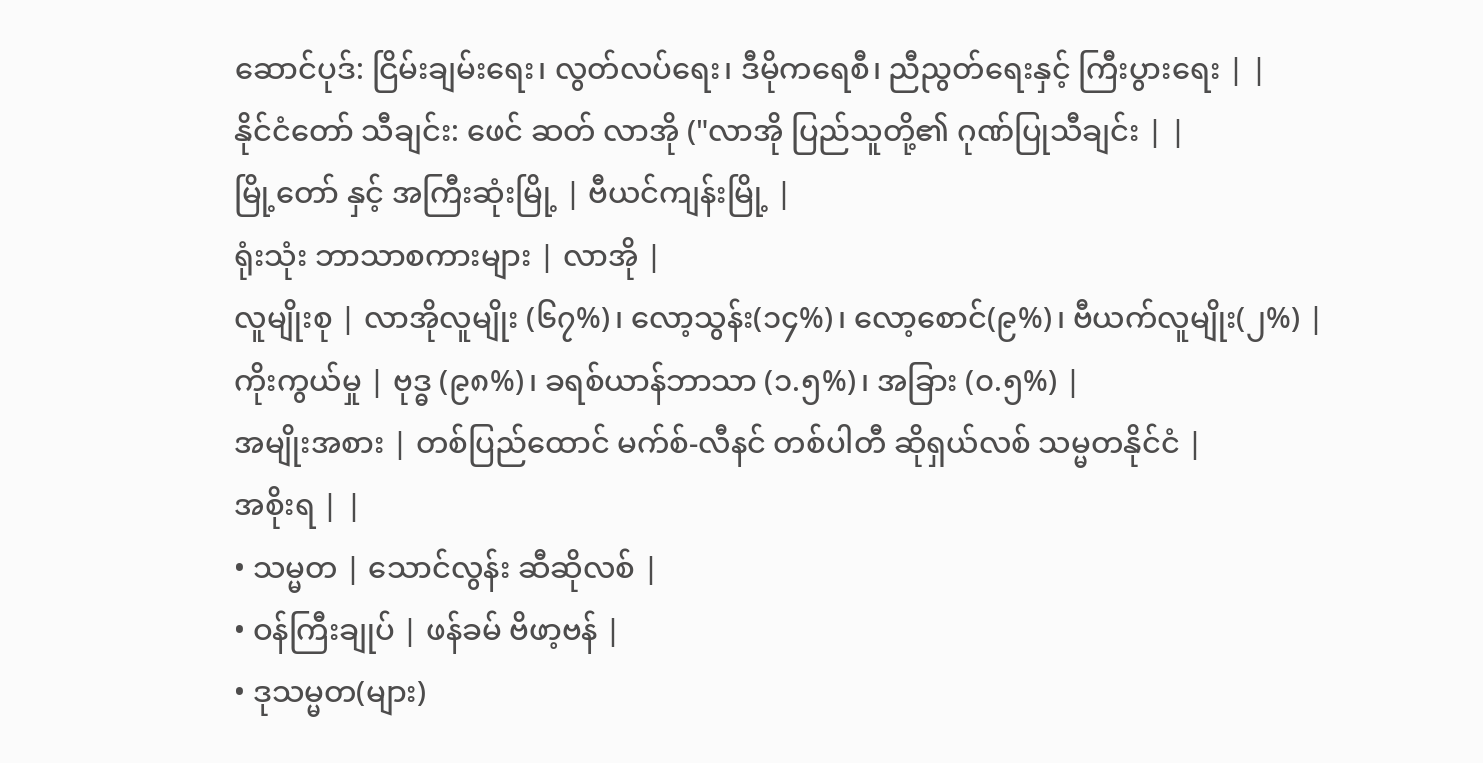ဆောင်ပုဒ်: ငြိမ်းချမ်းရေး၊ လွတ်လပ်ရေး၊ ဒီမိုကရေစီ၊ ညီညွတ်ရေးနှင့် ကြီးပွားရေး | |
နိုင်ငံတော် သီချင်း: ဖေင် ဆတ် လာအို ("လာအို ပြည်သူတို့၏ ဂုဏ်ပြုသီချင်း | |
မြို့တော် နှင့် အကြီးဆုံးမြို့ | ဗီယင်ကျန်းမြို့ |
ရုံးသုံး ဘာသာစကားများ | လာအို |
လူမျိုးစု | လာအိုလူမျိုး (၆၇%)၊ လော့သွန်း(၁၄%)၊ လော့စောင်(၉%)၊ ဗီယက်လူမျိုး(၂%) |
ကိုးကွယ်မှု | ဗုဒ္ဓ (၉၈%)၊ ခရစ်ယာန်ဘာသာ (၁.၅%)၊ အခြား (၀.၅%) |
အမျိုးအစား | တစ်ပြည်ထောင် မက်စ်-လီနင် တစ်ပါတီ ဆိုရှယ်လစ် သမ္မတနိုင်ငံ |
အစိုးရ | |
• သမ္မတ | သောင်လွန်း ဆီဆိုလစ် |
• ဝန်ကြီးချုပ် | ဖန်ခမ် ဗိဖာ့ဗန် |
• ဒုသမ္မတ(များ)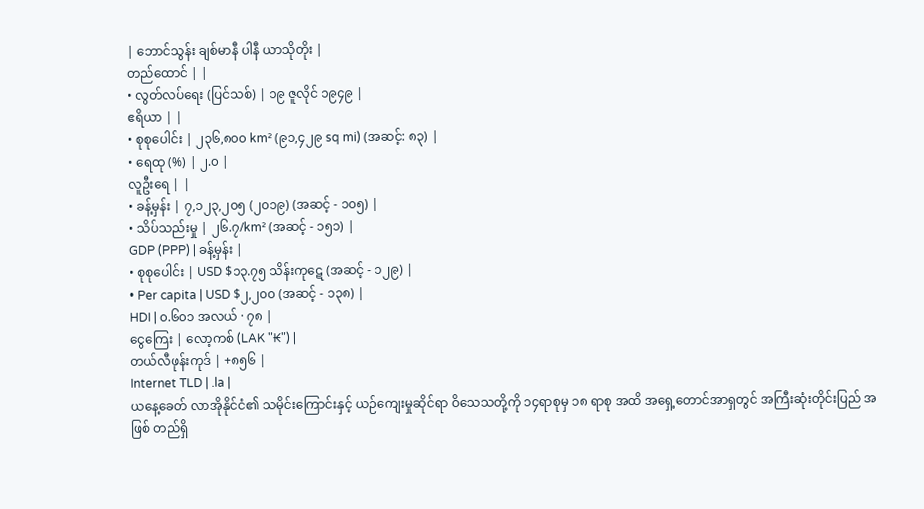| ဘောင်သွန်း ချစ်မာနီ ပါနီ ယာသိုတိုး |
တည်ထောင် | |
• လွတ်လပ်ရေး (ပြင်သစ်) | ၁၉ ဇူလိုင် ၁၉၄၉ |
ဧရိယာ | |
• စုစုပေါင်း | ၂၃၆,၈၀၀ km² (၉၁,၄၂၉ sq mi) (အဆင့်: ၈၃) |
• ရေထု (%) | ၂.၀ |
လူဦးရေ | |
• ခန့်မှန်း | ၇,၁၂၃,၂၀၅ (၂၀၁၉) (အဆင့် - ၁၀၅) |
• သိပ်သည်းမှု | ၂၆.၇/km² (အဆင့် - ၁၅၁) |
GDP (PPP) | ခန့်မှန်း |
• စုစုပေါင်း | USD $၁၃.၇၅ သိန်းကုဋေ (အဆင့် - ၁၂၉) |
• Per capita | USD $၂,၂၀၀ (အဆင့် - ၁၃၈) |
HDI | ၀.၆၀၁ အလယ် · ၇၈ |
ငွေကြေး | လော့ကစ် (LAK "₭") |
တယ်လီဖုန်းကုဒ် | +၈၅၆ |
Internet TLD | .la |
ယနေ့ခေတ် လာအိုနိုင်ငံ၏ သမိုင်းကြောင်းနှင့် ယဉ်ကျေးမှုဆိုင်ရာ ဝိသေသတို့ကို ၁၄ရာစုမှ ၁၈ ရာစု အထိ အရှေ့တောင်အာရှတွင် အကြီးဆုံးတိုင်းပြည် အဖြစ် တည်ရှိ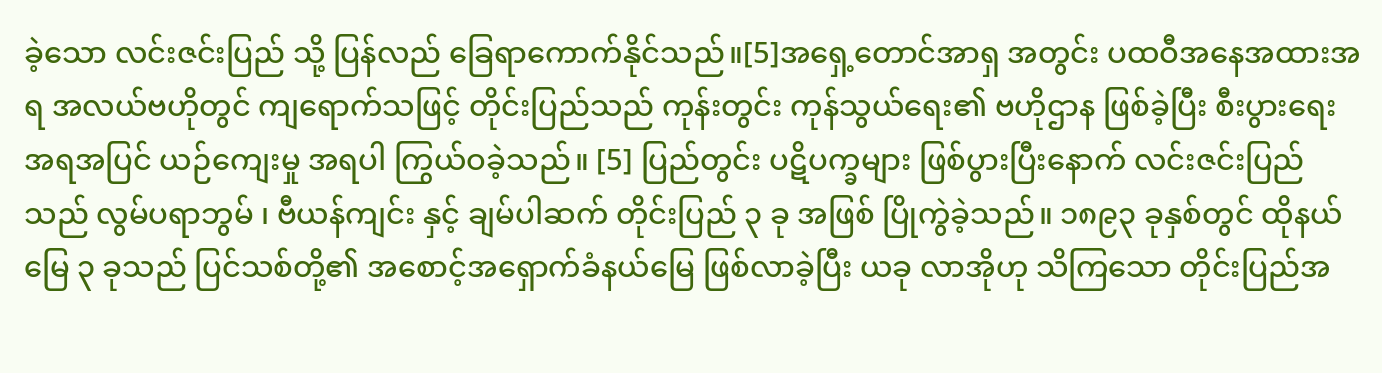ခဲ့သော လင်းဇင်းပြည် သို့ ပြန်လည် ခြေရာကောက်နိုင်သည်။[5]အရှေ့တောင်အာရှ အတွင်း ပထဝီအနေအထားအရ အလယ်ဗဟိုတွင် ကျရောက်သဖြင့် တိုင်းပြည်သည် ကုန်းတွင်း ကုန်သွယ်ရေး၏ ဗဟိုဌာန ဖြစ်ခဲ့ပြီး စီးပွားရေး အရအပြင် ယဉ်ကျေးမှု အရပါ ကြွယ်ဝခဲ့သည်။ [5] ပြည်တွင်း ပဋိပက္ခများ ဖြစ်ပွားပြီးနောက် လင်းဇင်းပြည် သည် လွမ်ပရာဘွမ် ၊ ဗီယန်ကျင်း နှင့် ချမ်ပါဆက် တိုင်းပြည် ၃ ခု အဖြစ် ပြိုကွဲခဲ့သည်။ ၁၈၉၃ ခုနှစ်တွင် ထိုနယ်မြေ ၃ ခုသည် ပြင်သစ်တို့၏ အစောင့်အရှောက်ခံနယ်မြေ ဖြစ်လာခဲ့ပြီး ယခု လာအိုဟု သိကြသော တိုင်းပြည်အ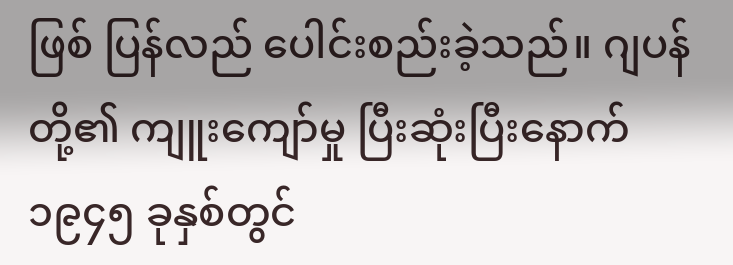ဖြစ် ပြန်လည် ပေါင်းစည်းခဲ့သည်။ ဂျပန်တို့၏ ကျူးကျော်မှု ပြီးဆုံးပြီးနောက် ၁၉၄၅ ခုနှစ်တွင်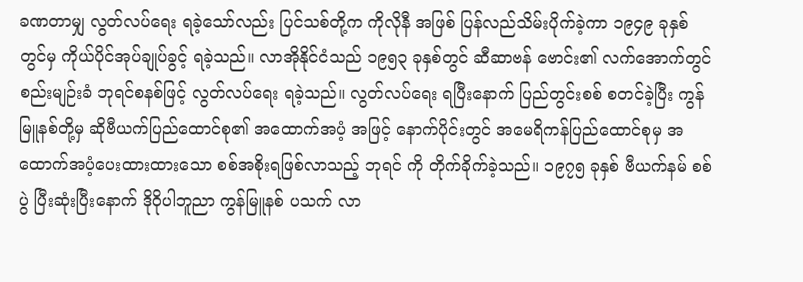ခဏတာမျှ လွတ်လပ်ရေး ရခဲ့သော်လည်း ပြင်သစ်တို့က ကိုလိုနီ အဖြစ် ပြန်လည်သိမ်းပိုက်ခဲ့ကာ ၁၉၄၉ ခုနှစ်တွင်မှ ကိုယ်ပိုင်အုပ်ချုပ်ခွင့် ရခဲ့သည်။ လာအိုနိုင်ငံသည် ၁၉၅၃ ခုနှစ်တွင် ဆီဆာဗန် ဗောင်း၏ လက်အောက်တွင် စည်းမျဉ်းခံ ဘုရင်စနစ်ဖြင့် လွတ်လပ်ရေး ရခဲ့သည်။ လွတ်လပ်ရေး ရပြီးနောက် ပြည်တွင်းစစ် စတင်ခဲ့ပြီး ကွန်မြူနစ်တို့မှ ဆိုဗီယက်ပြည်ထောင်စု၏ အထောက်အပံ့ အဖြင့် နောက်ပိုင်းတွင် အမေရိကန်ပြည်ထောင်စုမှ အထောက်အပံ့ပေးထားထားသော စစ်အစိုးရဖြစ်လာသည့် ဘုရင် ကို တိုက်ခိုက်ခဲ့သည်။ ၁၉၇၅ ခုနှစ် ဗီယက်နမ် စစ်ပွဲ ပြီးဆုံးပြီးနောက် ဒိုဝိုပါဘူညာ ကွန်မြူနစ် ပသက် လာ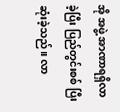အို အဖွဲ့ အာဏာရရှိလာခဲ့ပြီး ပြည်တွင်းစစ် ပြီးဆုံးခဲ့သည်။ လာ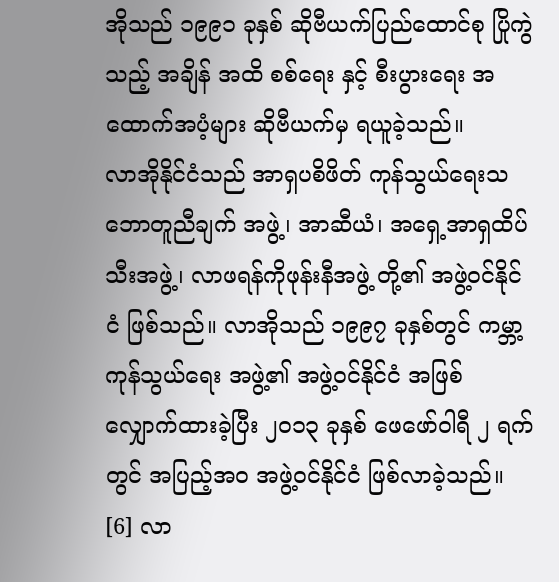အိုသည် ၁၉၉၁ ခုနှစ် ဆိုဗီယက်ပြည်ထောင်စု ပြိုကွဲသည့် အချိန် အထိ စစ်ရေး နှင့် စီးပွားရေး အထောက်အပံ့များ ဆိုဗီယက်မှ ရယူခဲ့သည်။
လာအိုနိုင်ငံသည် အာရှပစိဖိတ် ကုန်သွယ်ရေးသဘောတူညီချက် အဖွဲ့၊ အာဆီယံ၊ အရှေ့အာရှထိပ်သီးအဖွဲ့၊ လာဖရန်ကိုဖုန်းနီအဖွဲ့ တို့၏ အဖွဲ့ဝင်နိုင်ငံ ဖြစ်သည်။ လာအိုသည် ၁၉၉၇ ခုနှစ်တွင် ကမ္ဘာ့ကုန်သွယ်ရေး အဖွဲ့၏ အဖွဲ့ဝင်နိုင်ငံ အဖြစ် လျှောက်ထားခဲ့ပြီး ၂၀၁၃ ခုနှစ် ဖေဖော်ဝါရီ ၂ ရက်တွင် အပြည့်အဝ အဖွဲ့ဝင်နိုင်ငံ ဖြစ်လာခဲ့သည်။ [6] လာ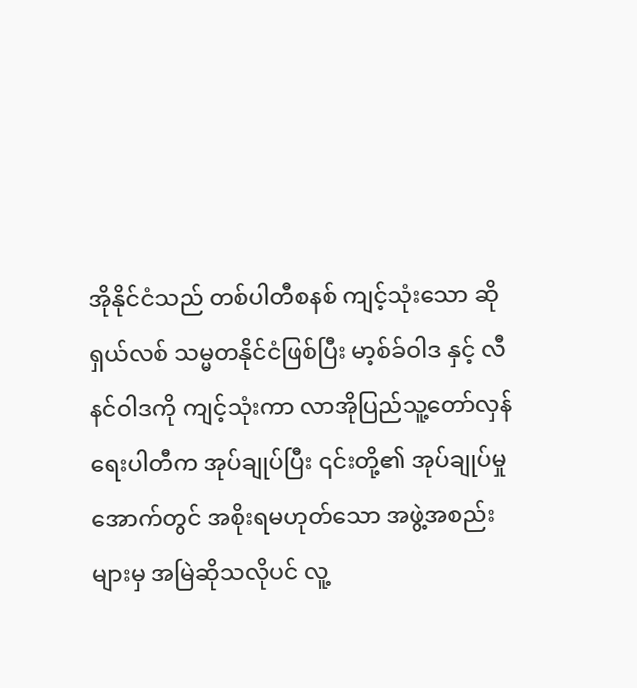အိုနိုင်ငံသည် တစ်ပါတီစနစ် ကျင့်သုံးသော ဆိုရှယ်လစ် သမ္မတနိုင်ငံဖြစ်ပြီး မာ့စ်ခ်ဝါဒ နှင့် လီနင်ဝါဒကို ကျင့်သုံးကာ လာအိုပြည်သူ့တော်လှန်ရေးပါတီက အုပ်ချုပ်ပြီး ၎င်းတို့၏ အုပ်ချုပ်မှုအောက်တွင် အစိုးရမဟုတ်သော အဖွဲ့အစည်းများမှ အမြဲဆိုသလိုပင် လူ့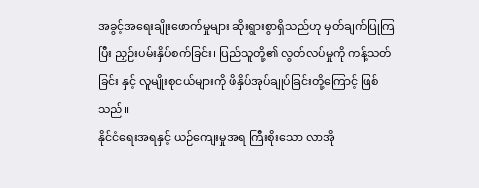အခွင့်အရေးချိုးဖောက်မှုများ ဆိုးရွားစွာရှိသည်ဟု မှတ်ချက်ပြုကြပြီး ညှဉ်းပမ်းနှိပ်စက်ခြင်း၊ ပြည်သူတို့၏ လွတ်လပ်မှုကို ကန့်သတ်ခြင်း နှင့် လူမျိုးစုငယ်များကို ဖိနှိပ်အုပ်ချုပ်ခြင်းတို့ကြောင့် ဖြစ်သည်။
နိုင်ငံရေးအရနှင့် ယဉ်ကျေးမှုအရ ကြီးစိုးသော လာအို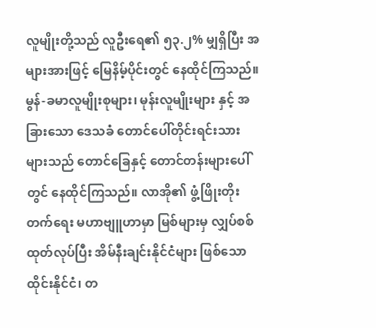လူမျိုးတို့သည် လူဦးရေ၏ ၅၃.၂% မျှရှိပြီး အများအားဖြင့် မြေနိမ့်ပိုင်းတွင် နေထိုင်ကြသည်။ မွန်-ခမာလူမျိုးစုများ၊ မုန်းလူမျိုးများ နှင့် အခြားသော ဒေသခံ တောင်ပေါ်တိုင်းရင်းသားများသည် တောင်ခြေနှင့် တောင်တန်းများပေါ်တွင် နေထိုင်ကြသည်။ လာအို၏ ဖွံ့ဖြိုးတိုးတက်ရေး မဟာဗျူဟာမှာ မြစ်များမှ လျှပ်စစ်ထုတ်လုပ်ပြီး အိမ်နီးချင်းနိုင်ငံများ ဖြစ်သော ထိုင်းနိုင်ငံ၊ တ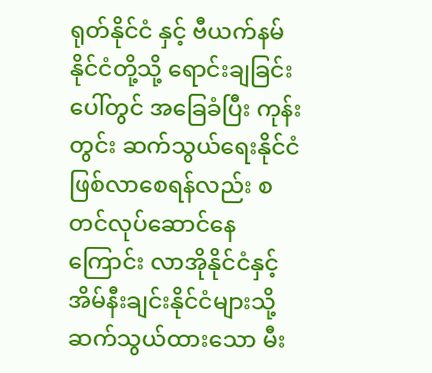ရုတ်နိုင်ငံ နှင့် ဗီယက်နမ်နိုင်ငံတို့သို့ ရောင်းချခြင်း ပေါ်တွင် အခြေခံပြီး ကုန်းတွင်း ဆက်သွယ်ရေးနိုင်ငံ ဖြစ်လာစေရန်လည်း စတင်လုပ်ဆောင်နေကြောင်း လာအိုနိုင်ငံနှင့် အိမ်နီးချင်းနိုင်ငံများသို့ ဆက်သွယ်ထားသော မီး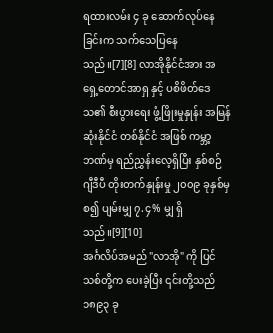ရထားလမ်း ၄ ခု ဆောက်လုပ်နေခြင်းက သက်သေပြနေသည်။[7][8] လာအိုနိုင်ငံအား အရှေ့တောင်အာရှ နှင့် ပစိဖိတ်ဒေသ၏ စီးပွားရေး ဖွံ့ဖြိုးမှုနှုန်း အမြန်ဆုံးနိုင်ငံ တစ်နိုင်ငံ အဖြစ် ကမ္ဘာ့ဘဏ်မှ ရည်ညွှန်းလေ့ရှိပြီး နှစ်စဉ် ဂျီဒီပီ တိုးတက်နှုန်းမှု ၂၀၀၉ ခုနှစ်မှစ၍ ပျမ်းမျှ ၇.၄% မျှ ရှိသည်။[9][10]
အင်္ဂလိပ်အမည် "လာအို" ကို ပြင်သစ်တို့က ပေးခဲ့ပြီး ၎င်းတို့သည် ၁၈၉၃ ခု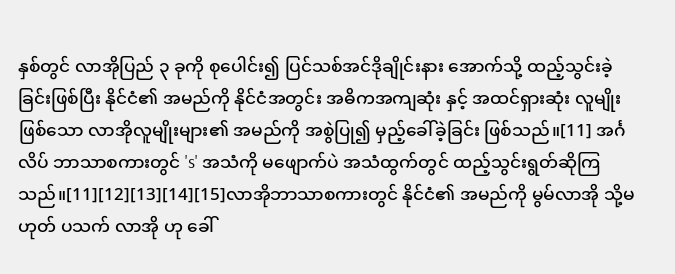နှစ်တွင် လာအိုပြည် ၃ ခုကို စုပေါင်း၍ ပြင်သစ်အင်ဒိုချိုင်းနား အောက်သို့ ထည့်သွင်းခဲ့ခြင်းဖြစ်ပြီး နိုင်ငံ၏ အမည်ကို နိုင်ငံအတွင်း အဓိကအကျဆုံး နှင့် အထင်ရှားဆုံး လူမျိုးဖြစ်သော လာအိုလူမျိုးများ၏ အမည်ကို အစွဲပြု၍ မှည့်ခေါ်ခဲ့ခြင်း ဖြစ်သည်။[11] အင်္ဂလိပ် ဘာသာစကားတွင် 's' အသံကို မဖျောက်ပဲ အသံထွက်တွင် ထည့်သွင်းရွတ်ဆိုကြသည်။[11][12][13][14][15]လာအိုဘာသာစကားတွင် နိုင်ငံ၏ အမည်ကို မွမ်လာအို သို့မဟုတ် ပသက် လာအို ဟု ခေါ်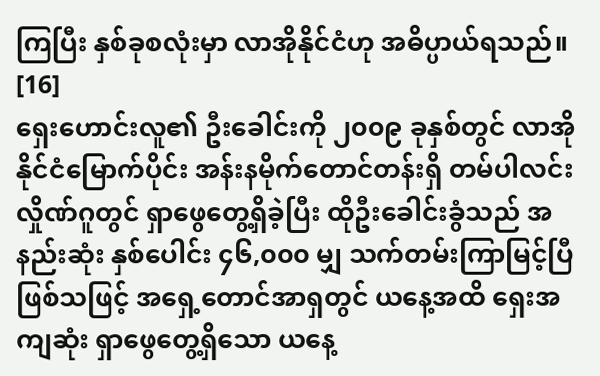ကြပြီး နှစ်ခုစလုံးမှာ လာအိုနိုင်ငံဟု အဓိပ္ပာယ်ရသည်။ [16]
ရှေးဟောင်းလူ၏ ဦးခေါင်းကို ၂၀၀၉ ခုနှစ်တွင် လာအိုနိုင်ငံမြောက်ပိုင်း အန်းနမိုက်တောင်တန်းရှိ တမ်ပါလင်းလှိုဏ်ဂူတွင် ရှာဖွေတွေ့ရှိခဲ့ပြီး ထိုဦးခေါင်းခွံသည် အနည်းဆုံး နှစ်ပေါင်း ၄၆,၀၀၀ မျှ သက်တမ်းကြာမြင့်ပြီ ဖြစ်သဖြင့် အရှေ့တောင်အာရှတွင် ယနေ့အထိ ရှေးအကျဆုံး ရှာဖွေတွေ့ရှိသော ယနေ့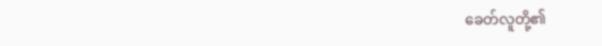ခေတ်လူတို့၏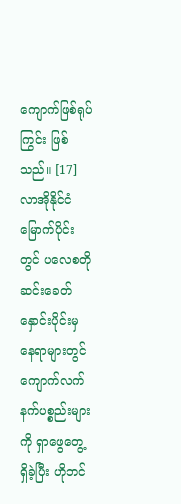ကျောက်ဖြစ်ရုပ်ကြွင်း ဖြစ်သည်။ [17] လာအိုနိုင်ငံမြောက်ပိုင်းတွင် ပလေစတိုဆင်းခေတ် နှောင်းပိုင်းမှ နေရာများတွင် ကျောက်လက်နက်ပစ္စည်းများကို ရှာဖွေတွေ့ရှိခဲ့ပြီး ဟိုဘင်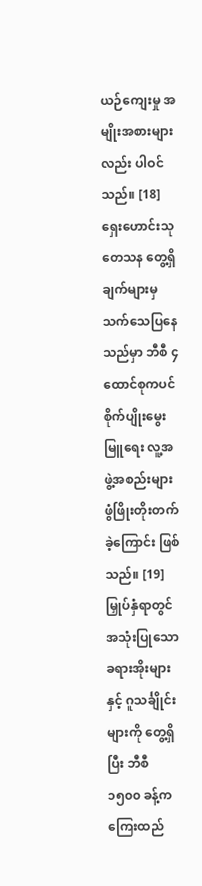ယဉ်ကျေးမှု အမျိုးအစားများလည်း ပါဝင်သည်။ [18] ရှေးဟောင်းသုတေသန တွေ့ရှိချက်များမှ သက်သေပြနေသည်မှာ ဘီစီ ၄ ထောင်စုကပင် စိုက်ပျိုးမွေးမြူရေး လူ့အဖွဲ့အစည်းများ ဖွံဖြိုးတိုးတက်ခဲ့ကြောင်း ဖြစ်သည်။ [19] မြှုပ်နှံရာတွင် အသုံးပြုသော ခရားအိုးများနှင့် ဂူသင်္ချိုင်းများကို တွေ့ရှိပြီး ဘီစီ ၁၅၀၀ ခန့်က ကြေးထည်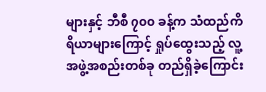များနှင့် ဘီစီ ၇၀၀ ခန့်က သံထည်ကိရိယာများကြောင့် ရှုပ်ထွေးသည့် လူ့အဖွဲ့အစည်းတစ်ခု တည်ရှိခဲ့ကြောင်း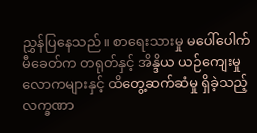ညွှန်ပြနေသည်။ စာရေးသားမှု မပေါ်ပေါက်မီခေတ်က တရုတ်နှင့် အိန္ဒိယ ယဉ်ကျေးမှုလောကများနှင့် ထိတွေ့ဆက်ဆံမှု ရှိခဲ့သည့် လက္ခဏာ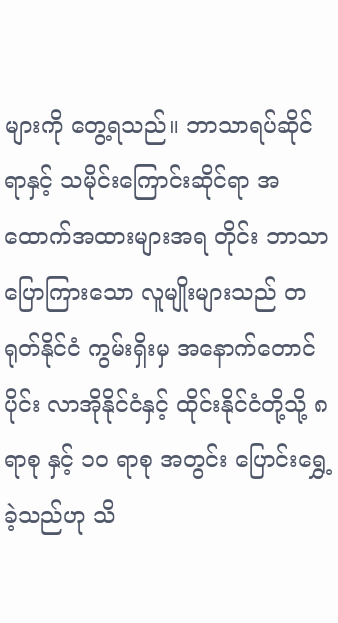များကို တွေ့ရသည်။ ဘာသာရပ်ဆိုင်ရာနှင့် သမိုင်းကြောင်းဆိုင်ရာ အထောက်အထားများအရ တိုင်း ဘာသာ ပြောကြားသော လူမျိုးများသည် တရုတ်နိုင်ငံ ကွမ်းရှိးမှ အနောက်တောင်ပိုင်း လာအိုနိုင်ငံနှင့် ထိုင်းနိုင်ငံတို့သို့ ၈ ရာစု နှင့် ၁၀ ရာစု အတွင်း ပြောင်းရွှေ့ခဲ့သည်ဟု သိ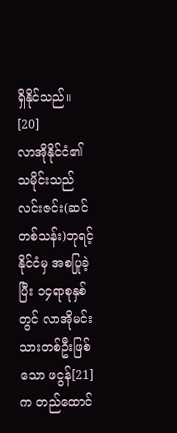ရှိနိုင်သည်။ [20]
လာအိုနိုင်ငံ၏သမိုင်းသည် လင်းဇင်း(ဆင်တစ်သန်း)ဘုရင့်နိုင်ငံမှ အစပြုခဲ့ပြီး ၁၄ရာစုနှစ်တွင် လာအိုမင်းသားတစ်ဦးဖြစ်သော ဖငွန်[21] က တည်ထောင်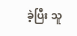ခဲ့ပြီး သူ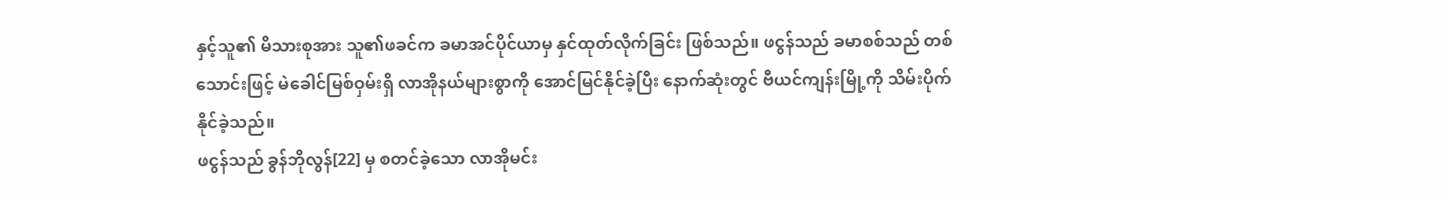နှင့်သူ၏ မိသားစုအား သူ၏ဖခင်က ခမာအင်ပိုင်ယာမှ နှင်ထုတ်လိုက်ခြင်း ဖြစ်သည်။ ဖငွန်သည် ခမာစစ်သည် တစ်သောင်းဖြင့် မဲခေါင်မြစ်ဝှမ်းရှိ လာအိုနယ်များစွာကို အောင်မြင်နိုင်ခဲ့ပြီး နောက်ဆုံးတွင် ဗီယင်ကျန်းမြို့ကို သိမ်းပိုက်နိုင်ခဲ့သည်။
ဖငွန်သည် ခွန်ဘိုလွန်[22] မှ စတင်ခဲ့သော လာအိုမင်း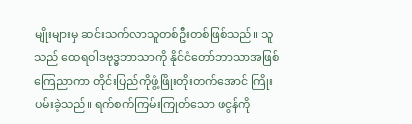မျိုးများမှ ဆင်းသက်လာသူတစ်ဦးတစ်ဖြစ်သည်။ သူသည် ထေရဝါဒဗုဒ္ဓဘာသာကို နိုင်ငံတော်ဘာသာအဖြစ် ကြေညာကာ တိုင်းပြည်ကိုဖွံ့ဖြိုးတိုးတက်အောင် ကြိုးပမ်းခဲ့သည်။ ရက်စက်ကြမ်းကြုတ်သော ဖငွန်ကို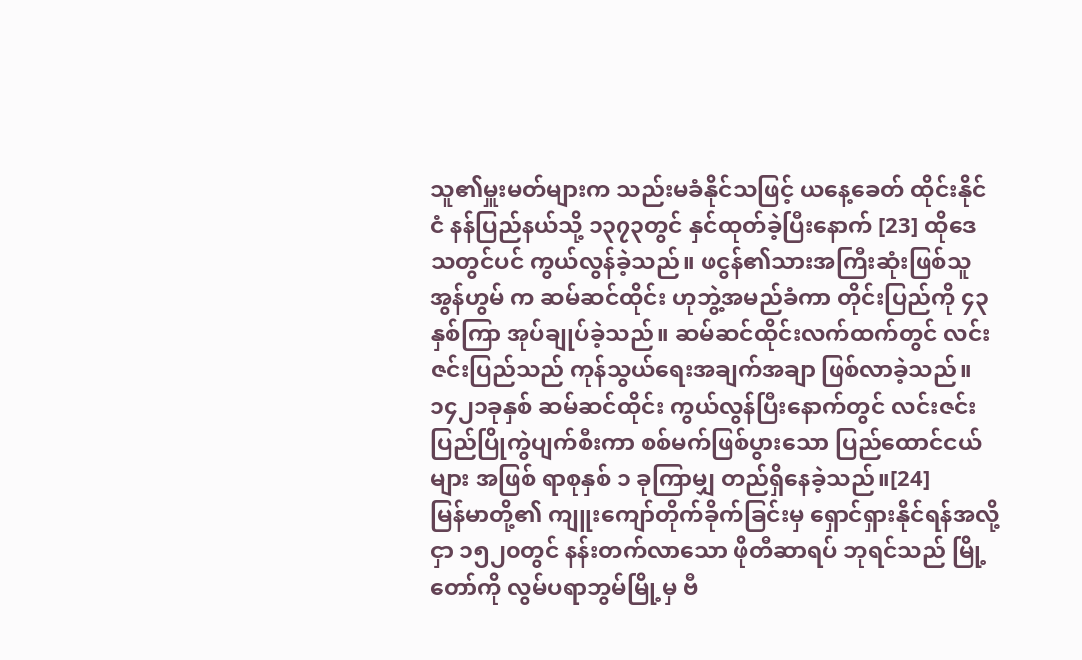သူ၏မှူးမတ်များက သည်းမခံနိုင်သဖြင့် ယနေ့ခေတ် ထိုင်းနိုင်ငံ နန်ပြည်နယ်သို့ ၁၃၇၃တွင် နှင်ထုတ်ခဲ့ပြီးနောက် [23] ထိုဒေသတွင်ပင် ကွယ်လွန်ခဲ့သည်။ ဖငွန်၏သားအကြီးဆုံးဖြစ်သူ အွန်ဟွမ် က ဆမ်ဆင်ထိုင်း ဟုဘွဲ့အမည်ခံကာ တိုင်းပြည်ကို ၄၃နှစ်ကြာ အုပ်ချုပ်ခဲ့သည်။ ဆမ်ဆင်ထိုင်းလက်ထက်တွင် လင်းဇင်းပြည်သည် ကုန်သွယ်ရေးအချက်အချာ ဖြစ်လာခဲ့သည်။ ၁၄၂၁ခုနှစ် ဆမ်ဆင်ထိုင်း ကွယ်လွန်ပြီးနောက်တွင် လင်းဇင်းပြည်ပြိုကွဲပျက်စီးကာ စစ်မက်ဖြစ်ပွားသော ပြည်ထောင်ငယ်များ အဖြစ် ရာစုနှစ် ၁ ခုကြာမျှ တည်ရှိနေခဲ့သည်။[24]
မြန်မာတို့၏ ကျူးကျော်တိုက်ခိုက်ခြင်းမှ ရှောင်ရှားနိုင်ရန်အလို့ငှာ ၁၅၂၀တွင် နန်းတက်လာသော ဖိုတီဆာရပ် ဘုရင်သည် မြို့တော်ကို လွမ်ပရာဘွမ်မြို့မှ ဗီ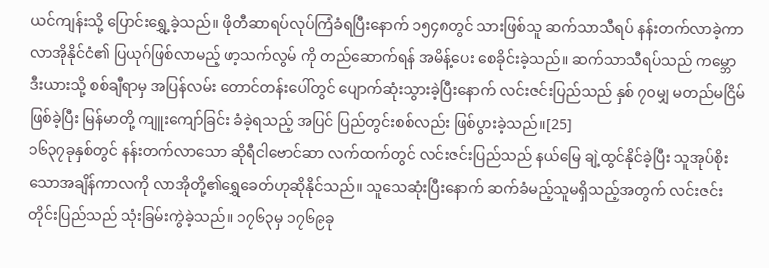ယင်ကျန်းသို့ ပြောင်းရွှေ့ခဲ့သည်။ ဖိုတီဆာရပ်လုပ်ကြံခံရပြီးနောက် ၁၅၄၈တွင် သားဖြစ်သူ ဆက်သာသီရပ် နန်းတက်လာခဲ့ကာ လာအိုနိုင်ငံ၏ ပြယုဂ်ဖြစ်လာမည့် ဖာ့သက်လွမ် ကို တည်ဆောက်ရန် အမိန့်ပေး စေခိုင်းခဲ့သည်။ ဆက်သာသီရပ်သည် ကမ္ဘောဒီးယားသို့ စစ်ချီရာမှ အပြန်လမ်း တောင်တန်းပေါ်တွင် ပျောက်ဆုံးသွားခဲ့ပြီးနောက် လင်းဇင်းပြည်သည် နှစ် ၇၀မျှ မတည်မငြိမ် ဖြစ်ခဲ့ပြီး မြန်မာတို့ ကျူးကျော်ခြင်း ခံခဲ့ရသည့် အပြင် ပြည်တွင်းစစ်လည်း ဖြစ်ပွားခဲ့သည်။[25]
၁၆၃၇ခုနှစ်တွင် နန်းတက်လာသော ဆိုရီငါဗောင်ဆာ လက်ထက်တွင် လင်းဇင်းပြည်သည် နယ်မြေ ချဲ့ထွင်နိုင်ခဲ့ပြီး သူအုပ်စိုးသောအချိန်ကာလကို လာအိုတို့၏ရွှေခေတ်ဟုဆိုနိုင်သည်။ သူသေဆုံးပြီးနောက် ဆက်ခံမည့်သူမရှိသည့်အတွက် လင်းဇင်းတိုင်းပြည်သည် သုံးခြမ်းကွဲခဲ့သည်။ ၁၇၆၃မှ ၁၇၆၉ခု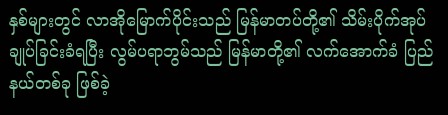နှစ်များတွင် လာအိုမြောက်ပိုင်းသည် မြန်မာတပ်တို့၏ သိမ်းပိုက်အုပ်ချုပ်ခြင်းခံရပြီး လွမ်ပရာဘွမ်သည် မြန်မာတို့၏ လက်အောက်ခံ ပြည်နယ်တစ်ခု ဖြစ်ခဲ့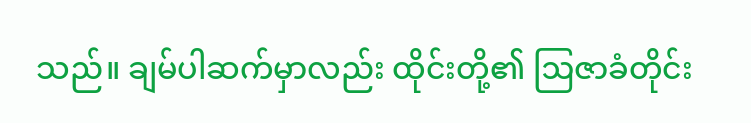သည်။ ချမ်ပါဆက်မှာလည်း ထိုင်းတို့၏ ဩဇာခံတိုင်း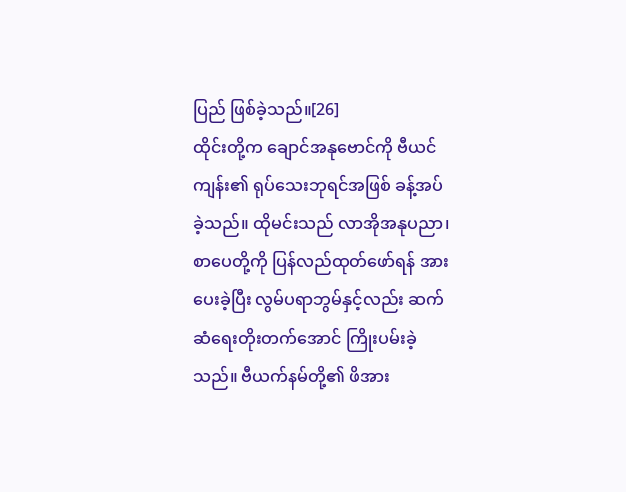ပြည် ဖြစ်ခဲ့သည်။[26]
ထိုင်းတို့က ချောင်အနုဗောင်ကို ဗီယင်ကျန်း၏ ရုပ်သေးဘုရင်အဖြစ် ခန့်အပ်ခဲ့သည်။ ထိုမင်းသည် လာအိုအနုပညာ၊ စာပေတို့ကို ပြန်လည်ထုတ်ဖော်ရန် အားပေးခဲ့ပြီး လွမ်ပရာဘွမ်နှင့်လည်း ဆက်ဆံရေးတိုးတက်အောင် ကြိုးပမ်းခဲ့သည်။ ဗီယက်နမ်တို့၏ ဖိအား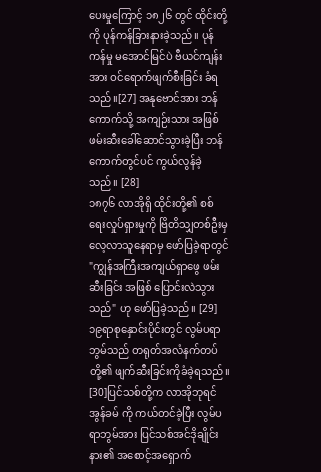ပေးမှုကြောင့် ၁၈၂၆ တွင် ထိုင်းတို့ကို ပုန်ကန်ခြားနားခဲ့သည်။ ပုန်ကန်မှု မအောင်မြင်ပဲ ဗီယင်ကျန်းအား ဝင်ရောက်ဖျက်စီးခြင်း ခံရသည်။[27] အနုဗောင်အား ဘန်ကောက်သို့ အကျဉ်းသား အဖြစ် ဖမ်းဆီးခေါ်ဆောင်သွားခဲ့ပြီး ဘန်ကောက်တွင်ပင် ကွယ်လွန်ခဲ့သည်။ [28]
၁၈၇၆ လာအိုရှိ ထိုင်းတို့၏ စစ်ရေးလှုပ်ရှားမှုကို ဗြိတိသျှတစ်ဦးမှ လေ့လာသူနေရာမှ ဖော်ပြခဲ့ရာတွင် "ကျွန်အကြီးအကျယ်ရှာဖွေ ဖမ်းဆီးခြင်း အဖြစ် ပြောင်းလဲသွားသည်" ဟု ဖော်ပြခဲ့သည်။ [29]
၁၉ရာစုနှောင်းပိုင်းတွင် လွမ်ပရာဘွမ်သည် တရုတ်အလံနက်တပ်တို့၏ ဖျက်ဆီးခြင်းကိုခံခဲ့ရသည်။ [30]ပြင်သစ်တို့က လာအိုဘုရင် အွန်ခမ် ကို ကယ်တင်ခဲ့ပြီး လွမ်ပရာဘွမ်အား ပြင်သစ်အင်ဒိုချိုင်းနား၏ အစောင့်အရှောက်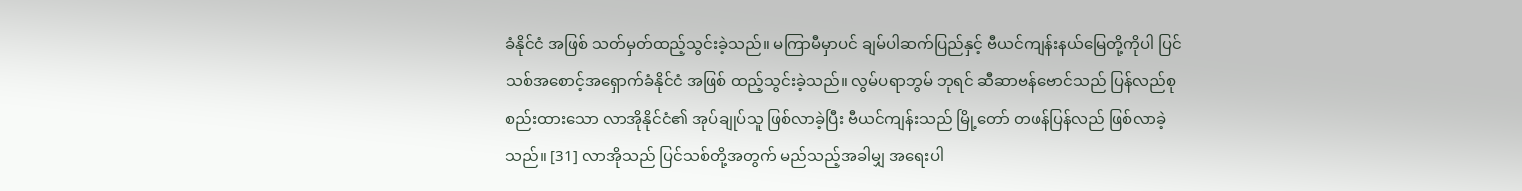ခံနိုင်ငံ အဖြစ် သတ်မှတ်ထည့်သွင်းခဲ့သည်။ မကြာမီမှာပင် ချမ်ပါဆက်ပြည်နှင့် ဗီယင်ကျန်းနယ်မြေတို့ကိုပါ ပြင်သစ်အစောင့်အရှောက်ခံနိုင်ငံ အဖြစ် ထည့်သွင်းခဲ့သည်။ လွမ်ပရာဘွမ် ဘုရင် ဆီဆာဗန်ဗောင်သည် ပြန်လည်စုစည်းထားသော လာအိုနိုင်ငံ၏ အုပ်ချုပ်သူ ဖြစ်လာခဲ့ပြီး ဗီယင်ကျန်းသည် မြို့တော် တဖန်ပြန်လည် ဖြစ်လာခဲ့သည်။ [31] လာအိုသည် ပြင်သစ်တို့အတွက် မည်သည့်အခါမျှ အရေးပါ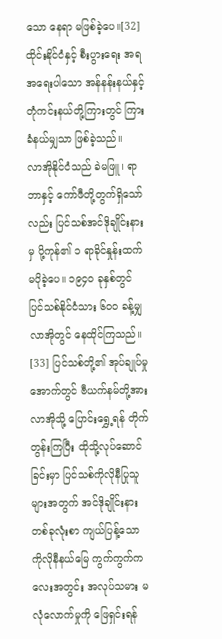သော နေရာ မဖြစ်ခဲ့ပေ။[32] ထိုင်းနိုင်ငံနှင့် စီးပွားရေး အရ အရေးပါသော အန်နန်းနယ်နှင့် တုံကင်းနယ်တို့ကြားတွင် ကြားခံနယ်မျှသာ ဖြစ်ခဲ့သည်။
လာအိုနိုင်ငံသည် ခဲမဖြူ၊ ရာဘာနှင့် ကော်ဖီတို့တွက်ရှိသော်လည်း ပြင်သစ်အင်ဒိုချိုင်းနားမှ ပို့ကုန်၏ ၁ ရာခိုင်နှုန်းထက် မပိုခဲ့ပေ။ ၁၉၄၀ ခုနှစ်တွင် ပြင်သစ်နိုင်ငံသား ၆၀၀ ခန့်မျှ လာအိုတွင် နေထိုင်ကြသည်။ [33] ပြင်သစ်တို့၏ အုပ်ချုပ်မှုအောက်တွင် ဗီယက်နမ်တို့အား လာအိုသို့ ပြောင်းရွှေ့ရန် တိုက်တွန်းကြပြီး ထိုသို့လုပ်ဆောင်ခြင်းမှာ ပြင်သစ်ကိုလိုနီပြုသူများအတွက် အင်ဒိုချိုင်းနားတစ်ခုလုံးစာ ကျယ်ပြန့်သော ကိုလိုနီနယ်မြေ ကွက်ကွက်ကလေးအတွင်း အလုပ်သမား မလုံလောက်မှုကို ဖြေရှင်းရန်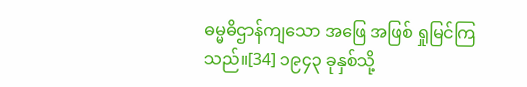ဓမ္မဓိဌာန်ကျသော အဖြေ အဖြစ် ရှုမြင်ကြသည်။[34] ၁၉၄၃ ခုနှစ်သို့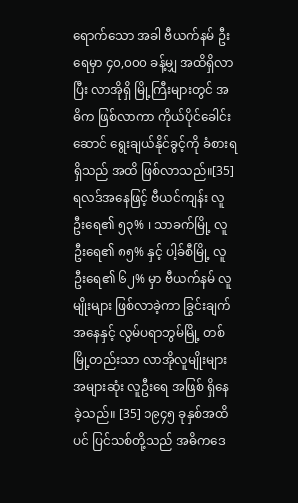ရောက်သော အခါ ဗီယက်နမ် ဦးရေမှာ ၄၀,၀၀၀ ခန့်မျှ အထိရှိလာပြီး လာအိုရှိ မြို့ကြီးများတွင် အဓိက ဖြစ်လာကာ ကိုယ်ပိုင်ခေါင်းဆောင် ရွေးချယ်နိုင်ခွင့်ကို ခံစားရရှိသည် အထိ ဖြစ်လာသည်။[35] ရလဒ်အနေဖြင့် ဗီယင်ကျန်း လူဦးရေ၏ ၅၃% ၊ သာခက်မြို့ လူဦးရေ၏ ၈၅% နှင့် ပါ့ခ်စီမြို့ လူဦးရေ၏ ၆၂% မှာ ဗီယက်နမ် လူမျိုးများ ဖြစ်လာခဲ့ကာ ခြွင်းချက်အနေနှင့် လွမ်ပရာဘွမ်မြို့ တစ်မြို့တည်းသာ လာအိုလူမျိုးများ အများဆုံး လူဦးရေ အဖြစ် ရှိနေခဲ့သည်။ [35] ၁၉၄၅ ခုနှစ်အထိပင် ပြင်သစ်တို့သည် အဓိကဒေ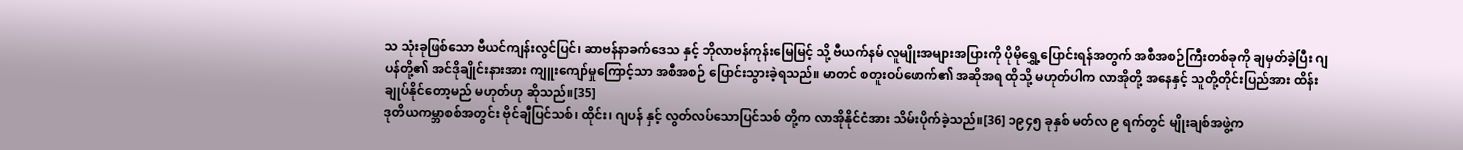သ သုံးခုဖြစ်သော ဗီယင်ကျန်းလွင်ပြင်၊ ဆာဗန်နာခက်ဒေသ နှင့် ဘိုလာဗန်ကုန်းမြေမြင့် သို့ ဗီယက်နမ် လူမျိုးအများအပြားကို ပိုမိုရွှေ့ပြောင်းရန်အတွက် အစီအစဉ်ကြီးတစ်ခုကို ချမှတ်ခဲ့ပြီး ဂျပန်တို့၏ အင်ဒိုချိုင်းနားအား ကျူးကျော်မှုကြောင့်သာ အစီအစဉ် ပြောင်းသွားခဲ့ရသည်။ မာတင် စတူးဝပ်ဖောက်၏ အဆိုအရ ထိုသို့ မဟုတ်ပါက လာအိုတို့ အနေနှင့် သူတို့တိုင်းပြည်အား ထိန်းချုပ်နိုင်တော့မည် မဟုတ်ဟု ဆိုသည်။[35]
ဒုတိယကမ္ဘာစစ်အတွင်း ဗိုင်ချီပြင်သစ်၊ ထိုင်း၊ ဂျပန် နှင့် လွတ်လပ်သောပြင်သစ် တို့က လာအိုနိုင်ငံအား သိမ်းပိုက်ခဲ့သည်။[36] ၁၉၄၅ ခုနှစ် မတ်လ ၉ ရက်တွင် မျိုးချစ်အဖွဲ့က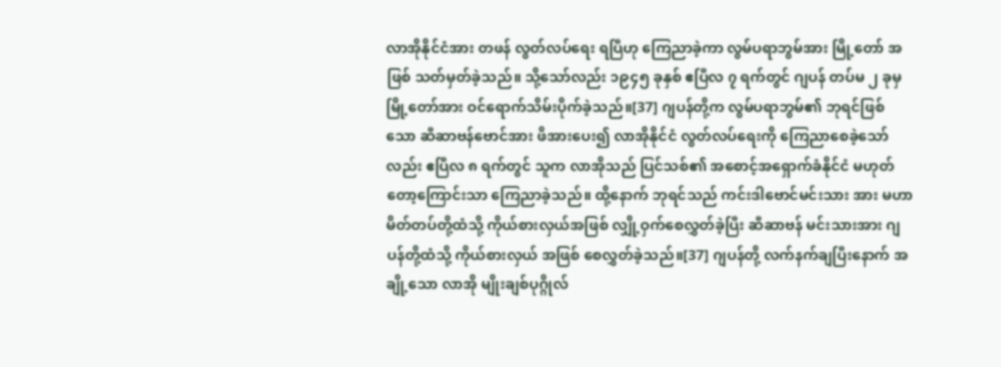လာအိုနိုင်ငံအား တဖန် လွတ်လပ်ရေး ရပြီဟု ကြေညာခဲ့ကာ လွမ်ပရာဘွမ်အား မြို့တော် အဖြစ် သတ်မှတ်ခဲ့သည်။ သို့သော်လည်း ၁၉၄၅ ခုနှစ် ဧပြီလ ၇ ရက်တွင် ဂျပန် တပ်မ ၂ ခုမှ မြို့တော်အား ဝင်ရောက်သိမ်းပိုက်ခဲ့သည်။[37] ဂျပန်တို့က လွမ်ပရာဘွမ်၏ ဘုရင်ဖြစ်သော ဆီဆာဗန်ဗောင်အား ဖိအားပေး၍ လာအိုနိုင်ငံ လွတ်လပ်ရေးကို ကြေညာစေခဲ့သော်လည်း ဧပြီလ ၈ ရက်တွင် သူက လာအိုသည် ပြင်သစ်၏ အစောင့်အရှောက်ခံနိုင်ငံ မဟုတ်တော့ကြောင်းသာ ကြေညာခဲ့သည်။ ထို့နောက် ဘုရင်သည် ကင်းဒါဗောင်မင်းသား အား မဟာမိတ်တပ်တို့ထံသို့ ကိုယ်စားလှယ်အဖြစ် လျှို့ဝှက်စေလွှတ်ခဲ့ပြီး ဆီဆာဗန် မင်းသားအား ဂျပန်တို့ထံသို့ ကိုယ်စားလှယ် အဖြစ် စေလွှတ်ခဲ့သည်။[37] ဂျပန်တို့ လက်နက်ချပြီးနောက် အချို့သော လာအို မျိုးချစ်ပုဂ္ဂိုလ်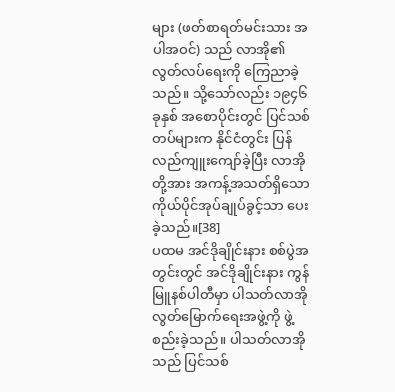များ (ဖတ်စာရတ်မင်းသား အပါအဝင်) သည် လာအို၏ လွတ်လပ်ရေးကို ကြေညာခဲ့သည်။ သို့သော်လည်း ၁၉၄၆ ခုနှစ် အစောပိုင်းတွင် ပြင်သစ်တပ်များက နိုင်ငံတွင်း ပြန်လည်ကျူးကျော်ခဲ့ပြီး လာအိုတို့အား အကန့်အသတ်ရှိသော ကိုယ်ပိုင်အုပ်ချုပ်ခွင့်သာ ပေးခဲ့သည်။[38]
ပထမ အင်ဒိုချိုင်းနား စစ်ပွဲအတွင်းတွင် အင်ဒိုချိုင်းနား ကွန်မြူနစ်ပါတီမှာ ပါသတ်လာအို လွတ်မြောက်ရေးအဖွဲ့ကို ဖွဲ့စည်းခဲ့သည်။ ပါသတ်လာအိုသည် ပြင်သစ်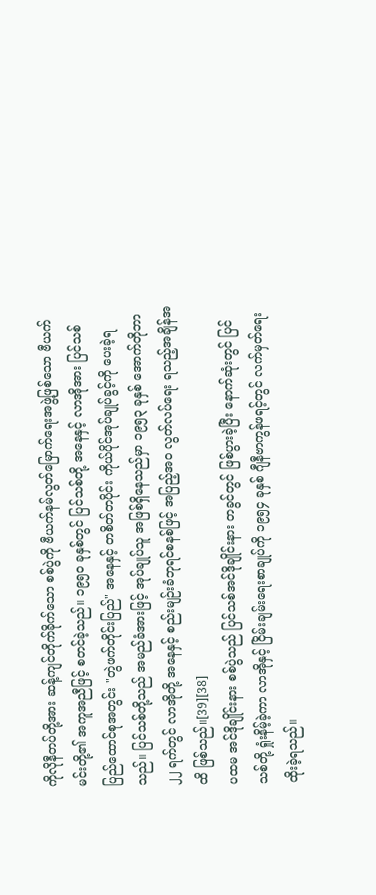ကိုလိုနီတပ်တို့အား ဆန့်ကျင်တိုက်ခိုက်သော စစ်ပွဲကို ဗီယက်နမ်လွတ်မြောက်ရေးအဖွဲ့ဖြစ်သော ဗီယက်မင်းတို့၏ အကူအညီဖြင့် စတင်ခဲ့သည်။ ၁၉၅၀ ခုနှစ်တွင် ပြင်သစ်တို့ အနေနှင့် လာအိုအား ပြင်သစ်ပြည်ထောင်စုအတွင်း "တွဲဖက်တိုင်းပြည်" အနေနှင့် တစိတ်တပိုင်း ကိုယ်ပိုင်အုပ်ချုပ်ခွင့်ကို ပေးခဲ့ရသည်။ ပြင်သစ်တို့သည် အမည်ခံအားဖြင့် အုပ်ချုပ်သူ အဖြစ်ရှိနေသည်မှာ ၁၉၅၃ ခုနှစ် အောက်တိုဘာ ၂၂ ရက်တွင် လာအိုတို့ အနေနှင့် စည်းမျဉ်းခံဘုရင်စနစ်ဖြင့် အပြည့်အဝ လွတ်လပ်ရေး ရသည့်အချိန်အထိ ဖြစ်သည်။[39][38]
ပထမ အင်ဒိုချိုင်းနား စစ်ပွဲသည် ပြင်သစ်အင်ဒိုချိုင်းနား တခွင်တွင် ဖြစ်ပွားခဲ့ပြီး နောက်ဆုံးတွင် ပြင်သစ်တို့ ရှုံးနိမ့်ခဲ့ကာ လာအိုနှင့် ငြိမ်းချမ်းရေးစာချုပ်ကို ၁၉၅၄ ခုနှစ် ဂျီနီဗာကွန်ဖရင့်တွင် လက်မှတ်ရေးထိုးခဲ့ရသည်။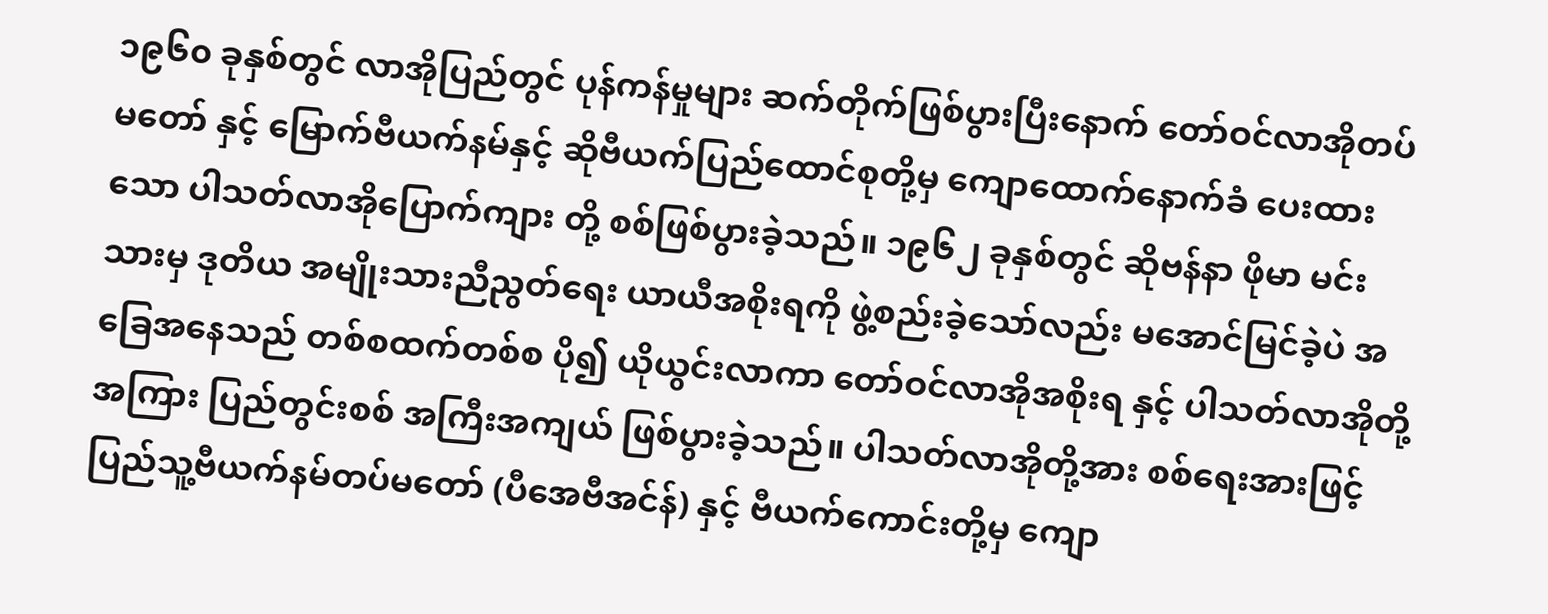၁၉၆၀ ခုနှစ်တွင် လာအိုပြည်တွင် ပုန်ကန်မှုများ ဆက်တိုက်ဖြစ်ပွားပြီးနောက် တော်ဝင်လာအိုတပ်မတော် နှင့် မြောက်ဗီယက်နမ်နှင့် ဆိုဗီယက်ပြည်ထောင်စုတို့မှ ကျောထောက်နောက်ခံ ပေးထားသော ပါသတ်လာအိုပြောက်ကျား တို့ စစ်ဖြစ်ပွားခဲ့သည်။ ၁၉၆၂ ခုနှစ်တွင် ဆိုဗန်နာ ဖိုမာ မင်းသားမှ ဒုတိယ အမျိုးသားညီညွတ်ရေး ယာယီအစိုးရကို ဖွဲ့စည်းခဲ့သော်လည်း မအောင်မြင်ခဲ့ပဲ အခြေအနေသည် တစ်စထက်တစ်စ ပို၍ ယိုယွင်းလာကာ တော်ဝင်လာအိုအစိုးရ နှင့် ပါသတ်လာအိုတို့ အကြား ပြည်တွင်းစစ် အကြီးအကျယ် ဖြစ်ပွားခဲ့သည်။ ပါသတ်လာအိုတို့အား စစ်ရေးအားဖြင့် ပြည်သူ့ဗီယက်နမ်တပ်မတော် (ပီအေဗီအင်န်) နှင့် ဗီယက်ကောင်းတို့မှ ကျော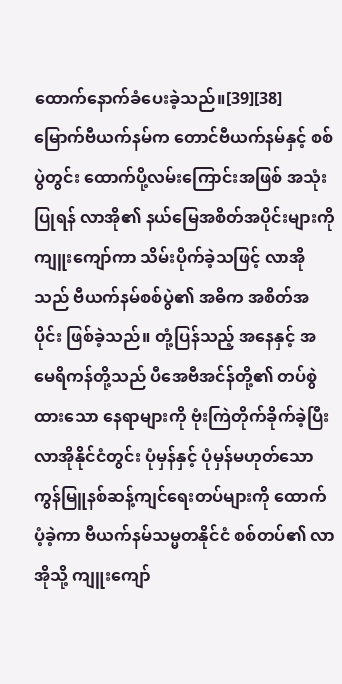ထောက်နောက်ခံပေးခဲ့သည်။[39][38]
မြောက်ဗီယက်နမ်က တောင်ဗီယက်နမ်နှင့် စစ်ပွဲတွင်း ထောက်ပို့လမ်းကြောင်းအဖြစ် အသုံးပြုရန် လာအို၏ နယ်မြေအစိတ်အပိုင်းများကို ကျူးကျော်ကာ သိမ်းပိုက်ခဲ့သဖြင့် လာအိုသည် ဗီယက်နမ်စစ်ပွဲ၏ အဓိက အစိတ်အပိုင်း ဖြစ်ခဲ့သည်။ တုံ့ပြန်သည့် အနေနှင့် အမေရိကန်တို့သည် ပီအေဗီအင်န်တို့၏ တပ်စွဲထားသော နေရာများကို ဗုံးကြဲတိုက်ခိုက်ခဲ့ပြီး လာအိုနိုင်ငံတွင်း ပုံမှန်နှင့် ပုံမှန်မဟုတ်သော ကွန်မြူနစ်ဆန့်ကျင်ရေးတပ်များကို ထောက်ပံ့ခဲ့ကာ ဗီယက်နမ်သမ္မတနိုင်ငံ စစ်တပ်၏ လာအိုသို့ ကျူးကျော်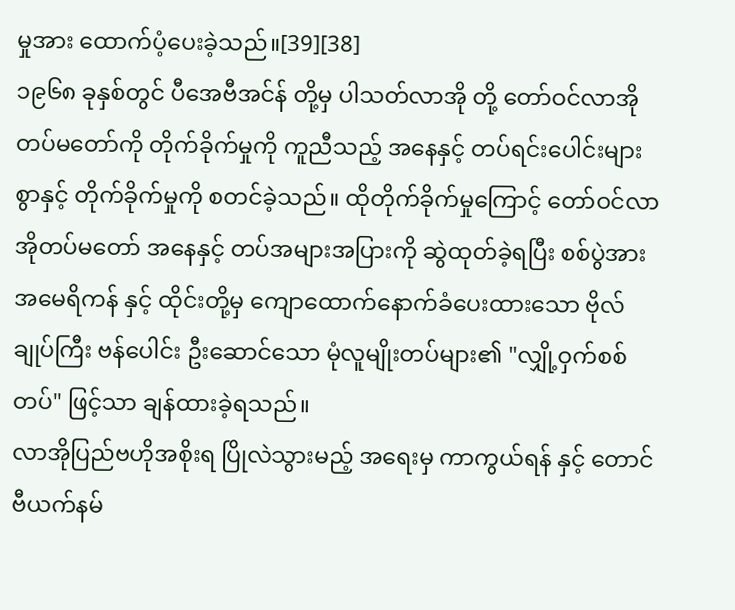မှုအား ထောက်ပံ့ပေးခဲ့သည်။[39][38]
၁၉၆၈ ခုနှစ်တွင် ပီအေဗီအင်န် တို့မှ ပါသတ်လာအို တို့ တော်ဝင်လာအိုတပ်မတော်ကို တိုက်ခိုက်မှုကို ကူညီသည့် အနေနှင့် တပ်ရင်းပေါင်းများစွာနှင့် တိုက်ခိုက်မှုကို စတင်ခဲ့သည်။ ထိုတိုက်ခိုက်မှုကြောင့် တော်ဝင်လာအိုတပ်မတော် အနေနှင့် တပ်အများအပြားကို ဆွဲထုတ်ခဲ့ရပြီး စစ်ပွဲအား အမေရိကန် နှင့် ထိုင်းတို့မှ ကျောထောက်နောက်ခံပေးထားသော ဗိုလ်ချုပ်ကြီး ဗန်ပေါင်း ဦးဆောင်သော မုံလူမျိုးတပ်များ၏ "လျှို့ဝှက်စစ်တပ်" ဖြင့်သာ ချန်ထားခဲ့ရသည်။
လာအိုပြည်ဗဟိုအစိုးရ ပြိုလဲသွားမည့် အရေးမှ ကာကွယ်ရန် နှင့် တောင်ဗီယက်နမ်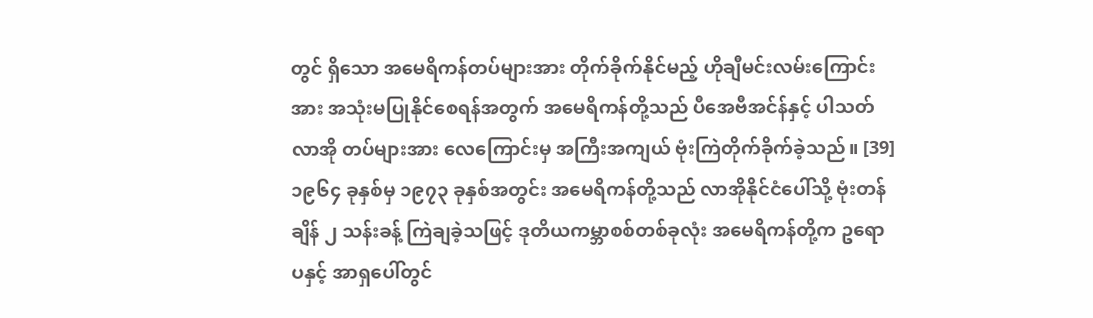တွင် ရှိသော အမေရိကန်တပ်များအား တိုက်ခိုက်နိုင်မည့် ဟိုချီမင်းလမ်းကြောင်းအား အသုံးမပြုနိုင်စေရန်အတွက် အမေရိကန်တို့သည် ပီအေဗီအင်န်နှင့် ပါသတ်လာအို တပ်များအား လေကြောင်းမှ အကြီးအကျယ် ဗုံးကြဲတိုက်ခိုက်ခဲ့သည်။ [39] ၁၉၆၄ ခုနှစ်မှ ၁၉၇၃ ခုနှစ်အတွင်း အမေရိကန်တို့သည် လာအိုနိုင်ငံပေါ်သို့ ဗုံးတန်ချိန် ၂ သန်းခန့် ကြဲချခဲ့သဖြင့် ဒုတိယကမ္ဘာစစ်တစ်ခုလုံး အမေရိကန်တို့က ဥရောပနှင့် အာရှပေါ်တွင်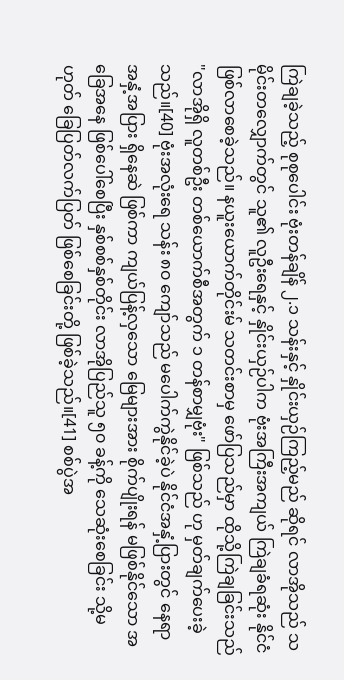ကြဲချခဲ့သည့် စုစုပေါင်း ဗုံးတန်ချိန် ၂.၁ သန်းနှင့် နှိုင်းယှဉ်ကြည့်မည် ဆိုရင် လာအိုသည် သမိုင်းတလျှောက်တွင် သူ၏ လူဦးရေနှင့် နှိုင်းယှဉ်ပါက ဗုံးအကြီးအကျယ် ကြဲချခံရဆုံး နိုင်ငံ ဖြစ်လာစေခဲ့သည်။ နယူးယောက်တိုင်းမ် သတင်းစာမှ ဖော်ပြသည်မှာ ထိုသို့ကြဲချခြင်းသည် "လာအိုရှိ လူတစ်ဦး တစ်ယောက်စီအတွက် ၁ တန်စာမျှဗုံး" ဖြစ်သည် ဟု မှတ်ချက်ပေးခဲ့သည်။[40] ဗုံးအလုံးရေ သန်း ၈၀ ကျော်သည် မပေါက်ကွဲနိုင်ခဲ့ပဲ နိုင်ငံအနှံ့ပြားတွင် နေရာအနှံ့အပြား ရှိနေဆဲ ဖြစ်ကာ ကျယ်ပြန့်လှသော မြေများအား စိုက်ပျိုးရန် မဖြစ်နိုင်သော အခြေအနေ ဖြစ်ပေါ်စေပြီး နှစ်စစ်နှစ်တိုင်း လာအိုပြည်သူ ၅၀ ခန့်ကို သေဆုံးစေခြင်း သို့မဟုတ် ခြေပြတ်လက်ပြတ် ဖြစ်စေခြင်းတို့ ဖြစ်ခဲ့သည်။[41] စစ်ပွဲအ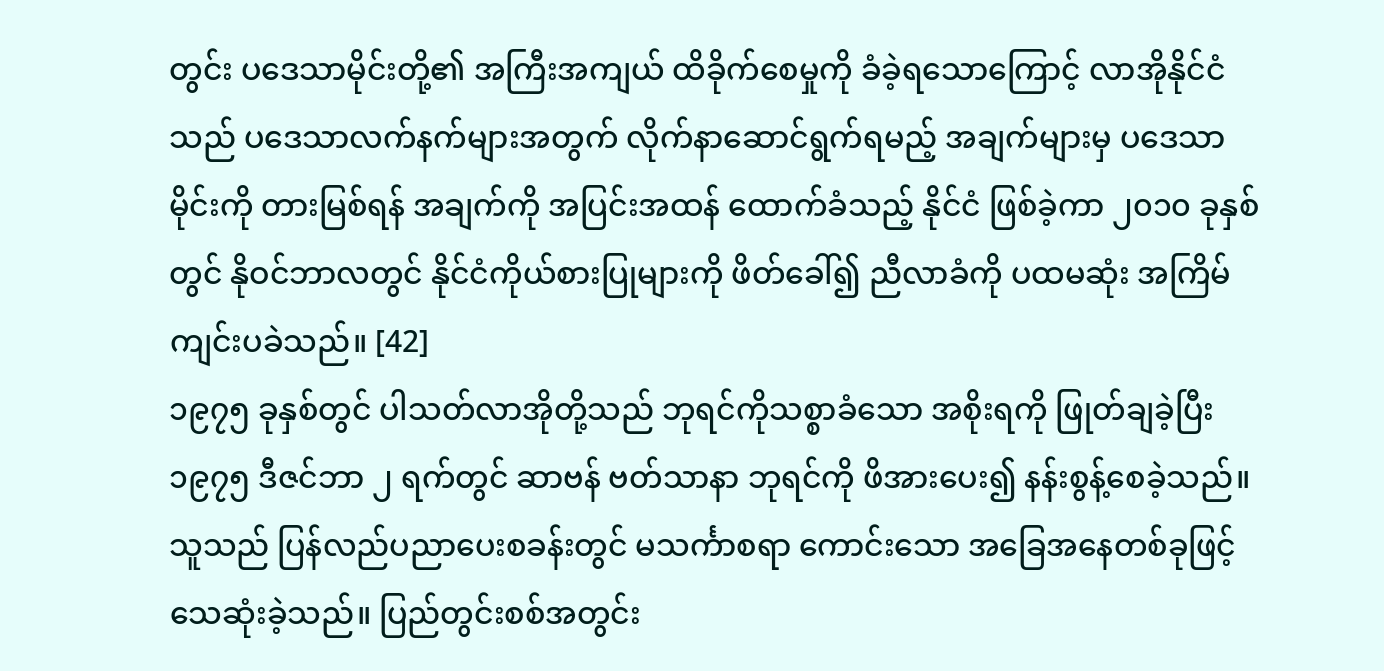တွင်း ပဒေသာမိုင်းတို့၏ အကြီးအကျယ် ထိခိုက်စေမှုကို ခံခဲ့ရသောကြောင့် လာအိုနိုင်ငံသည် ပဒေသာလက်နက်များအတွက် လိုက်နာဆောင်ရွက်ရမည့် အချက်များမှ ပဒေသာမိုင်းကို တားမြစ်ရန် အချက်ကို အပြင်းအထန် ထောက်ခံသည့် နိုင်ငံ ဖြစ်ခဲ့ကာ ၂၀၁၀ ခုနှစ်တွင် နိုဝင်ဘာလတွင် နိုင်ငံကိုယ်စားပြုများကို ဖိတ်ခေါ်၍ ညီလာခံကို ပထမဆုံး အကြိမ် ကျင်းပခဲသည်။ [42]
၁၉၇၅ ခုနှစ်တွင် ပါသတ်လာအိုတို့သည် ဘုရင်ကိုသစ္စာခံသော အစိုးရကို ဖြုတ်ချခဲ့ပြီး ၁၉၇၅ ဒီဇင်ဘာ ၂ ရက်တွင် ဆာဗန် ဗတ်သာနာ ဘုရင်ကို ဖိအားပေး၍ နန်းစွန့်စေခဲ့သည်။ သူသည် ပြန်လည်ပညာပေးစခန်းတွင် မသင်္ကာစရာ ကောင်းသော အခြေအနေတစ်ခုဖြင့် သေဆုံးခဲ့သည်။ ပြည်တွင်းစစ်အတွင်း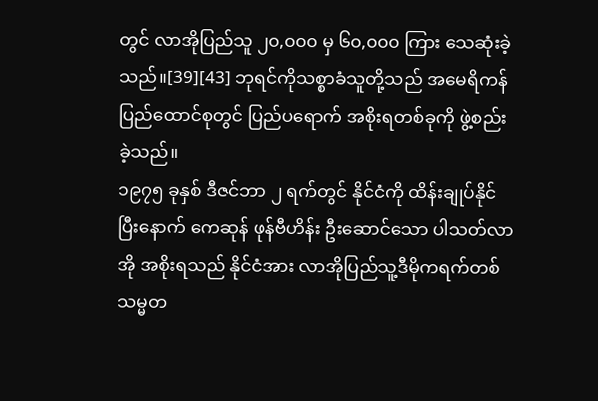တွင် လာအိုပြည်သူ ၂၀,၀၀၀ မှ ၆၀,၀၀၀ ကြား သေဆုံးခဲ့သည်။[39][43] ဘုရင်ကိုသစ္စာခံသူတို့သည် အမေရိကန်ပြည်ထောင်စုတွင် ပြည်ပရောက် အစိုးရတစ်ခုကို ဖွဲ့စည်းခဲ့သည်။
၁၉၇၅ ခုနှစ် ဒီဇင်ဘာ ၂ ရက်တွင် နိုင်ငံကို ထိန်းချုပ်နိုင်ပြီးနောက် ကေဆုန် ဖုန်ဗီဟိန်း ဦးဆောင်သော ပါသတ်လာအို အစိုးရသည် နိုင်ငံအား လာအိုပြည်သူ့ဒီမိုကရက်တစ်သမ္မတ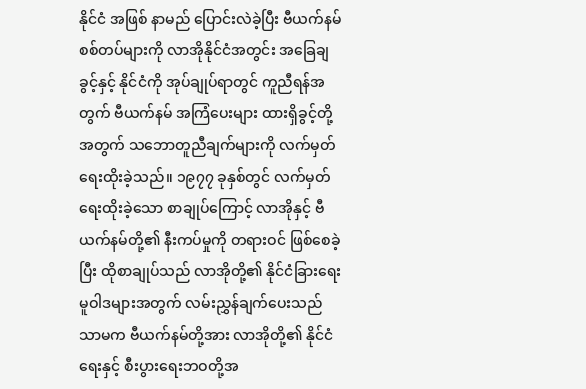နိုင်ငံ အဖြစ် နာမည် ပြောင်းလဲခဲ့ပြီး ဗီယက်နမ် စစ်တပ်များကို လာအိုနိုင်ငံအတွင်း အခြေချခွင့်နှင့် နိုင်ငံကို အုပ်ချုပ်ရာတွင် ကူညီရန်အတွက် ဗီယက်နမ် အကြံပေးများ ထားရှိခွင့်တို့အတွက် သဘောတူညီချက်များကို လက်မှတ်ရေးထိုးခဲ့သည်။ ၁၉၇၇ ခုနှစ်တွင် လက်မှတ်ရေးထိုးခဲ့သော စာချုပ်ကြောင့် လာအိုနှင့် ဗီယက်နမ်တို့၏ နီးကပ်မှုကို တရားဝင် ဖြစ်စေခဲ့ပြီး ထိုစာချုပ်သည် လာအိုတို့၏ နိုင်ငံခြားရေးမူဝါဒများအတွက် လမ်းညွှန်ချက်ပေးသည်သာမက ဗီယက်နမ်တို့အား လာအိုတို့၏ နိုင်ငံရေးနှင့် စီးပွားရေးဘဝတို့အ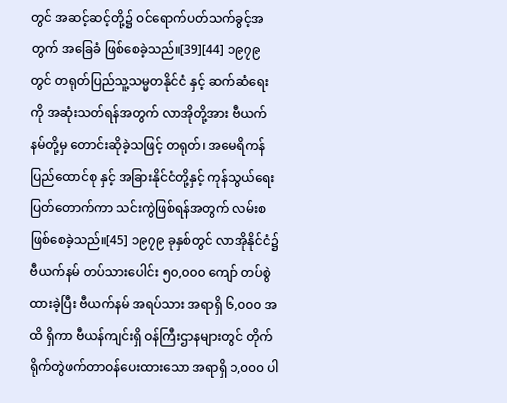တွင် အဆင့်ဆင့်တို့၌ ဝင်ရောက်ပတ်သက်ခွင့်အတွက် အခြေခံ ဖြစ်စေခဲ့သည်။[39][44] ၁၉၇၉ တွင် တရုတ်ပြည်သူ့သမ္မတနိုင်ငံ နှင့် ဆက်ဆံရေးကို အဆုံးသတ်ရန်အတွက် လာအိုတို့အား ဗီယက်နမ်တို့မှ တောင်းဆိုခဲ့သဖြင့် တရုတ်၊ အမေရိကန်ပြည်ထောင်စု နှင့် အခြားနိုင်ငံတို့နှင့် ကုန်သွယ်ရေးပြတ်တောက်ကာ သင်းကွဲဖြစ်ရန်အတွက် လမ်းစ ဖြစ်စေခဲ့သည်။[45] ၁၉၇၉ ခုနှစ်တွင် လာအိုနိုင်ငံ၌ ဗီယက်နမ် တပ်သားပေါင်း ၅၀,၀၀၀ ကျော် တပ်စွဲထားခဲ့ပြီး ဗီယက်နမ် အရပ်သား အရာရှိ ၆,၀၀၀ အထိ ရှိကာ ဗီယန်ကျင်းရှိ ဝန်ကြီးဌာနများတွင် တိုက်ရိုက်တွဲဖက်တာဝန်ပေးထားသော အရာရှိ ၁,၀၀၀ ပါ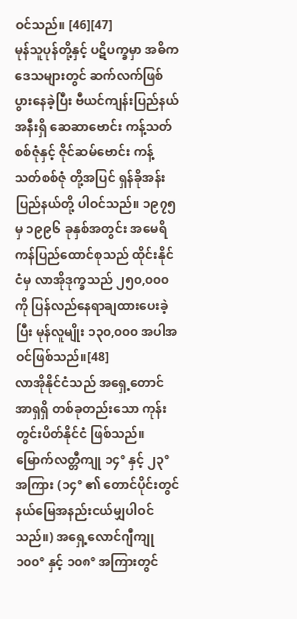ဝင်သည်။ [46][47]
မုန်သူပုန်တို့နှင့် ပဋိပက္ခမှာ အဓိကဒေသများတွင် ဆက်လက်ဖြစ်ပွားနေခဲ့ပြီး ဗီယင်ကျန်းပြည်နယ် အနီးရှိ ဆေဆာဗောင်း ကန့်သတ် စစ်ဇုံနှင့် ဇိုင်ဆမ်ဗောင်း ကန့်သတ်စစ်ဇုံ တို့အပြင် ရှန်ခိုအန်းပြည်နယ်တို့ ပါဝင်သည်။ ၁၉၇၅ မှ ၁၉၉၆ ခုနှစ်အတွင်း အမေရိကန်ပြည်ထောင်စုသည် ထိုင်းနိုင်ငံမှ လာအိုဒုက္ခသည် ၂၅၀,၀၀၀ ကို ပြန်လည်နေရာချထားပေးခဲ့ပြီး မုန်လူမျိုး ၁၃၀,၀၀၀ အပါအဝင်ဖြစ်သည်။[48]
လာအိုနိုင်ငံသည် အရှေ့တောင်အာရှရှိ တစ်ခုတည်းသော ကုန်းတွင်းပိတ်နိုင်ငံ ဖြစ်သည်။ မြောက်လတ္တီကျု ၁၄° နှင့် ၂၃° အကြား (၁၄° ၏ တောင်ပိုင်းတွင် နယ်မြေအနည်းငယ်မျှပါဝင်သည်။) အရှေ့လောင်ဂျီကျု ၁၀၀° နှင့် ၁၀၈° အကြားတွင်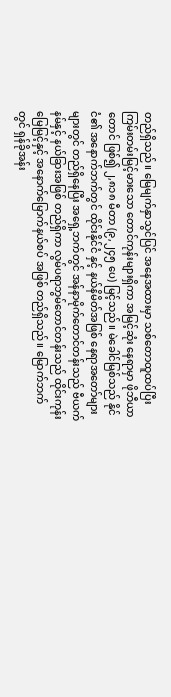တည်ရှိသည်။ မြေမျက်နှာသွင်ပြင် အနေအထားမှာ သစ်တောထူထပ်ပြီး ကြမ်းတမ်းမြင့်မားသော တောင်ကုန်းများရှိကာ အမြင့်ဆုံး နေရာမှာ ဖိုဘီယာတောင် ဖြစ်၍ ၂,၈၁၈ မီတာ (၉,၂၄၅ ပေ) မြင့်သည်။ မဲခေါင်မြစ်သည် နိုင်ငံ၏ အနောက်ဘက်တွင် ထိုင်းနိုင်ငံ နှင့် နယ်နိမိတ်အဖြစ် နေရာအတော်များများတွင် တည်ရှိနေပြီး အရှေ့ဘက်တွင် အန်နာမိုက်တောင်တန်းသည် ဗီယက်နမ်နှင့် နယ်ခြားအဖြစ် တည်ရှိကာ လွမ်ပရာဘွမ်တောင်တန်းသည် ထိုင်းကုန်းမြေမြင့်နှင့် အနောက်မြောက်နယ်စပ် အဖြစ် တည်ရှိသည်။ မြောက်ဘက်တွင် ရှန်ခိုအန်း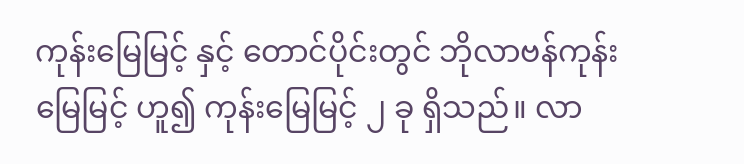ကုန်းမြေမြင့် နှင့် တောင်ပိုင်းတွင် ဘိုလာဗန်ကုန်းမြေမြင့် ဟူ၍ ကုန်းမြေမြင့် ၂ ခု ရှိသည်။ လာ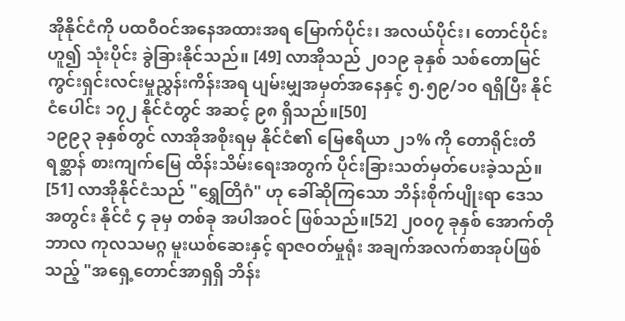အိုနိုင်ငံကို ပထဝီဝင်အနေအထားအရ မြောက်ပိုင်း၊ အလယ်ပိုင်း၊ တောင်ပိုင်း ဟူ၍ သုံးပိုင်း ခွဲခြားနိုင်သည်။ [49] လာအိုသည် ၂၀၁၉ ခုနှစ် သစ်တောမြင်ကွင်းရှင်းလင်းမှုညွှန်းကိန်းအရ ပျမ်းမျှအမှတ်အနေနှင့် ၅.၅၉/၁၀ ရရှိပြီး နိုင်ငံပေါင်း ၁၇၂ နိုင်ငံတွင် အဆင့် ၉၈ ရှိသည်။[50]
၁၉၉၃ ခုနှစ်တွင် လာအိုအစိုးရမှ နိုင်ငံ၏ မြေဧရိယာ ၂၁% ကို တောရိုင်းတိရစ္ဆာန် စားကျက်မြေ ထိန်းသိမ်းရေးအတွက် ပိုင်းခြားသတ်မှတ်ပေးခဲ့သည်။ [51] လာအိုနိုင်ငံသည် "ရွှေတြိဂံ" ဟု ခေါ်ဆိုကြသော ဘိန်းစိုက်ပျိုးရာ ဒေသအတွင်း နိုင်ငံ ၄ ခုမှ တစ်ခု အပါအဝင် ဖြစ်သည်။[52] ၂၀၀၇ ခုနှစ် အောက်တိုဘာလ ကုလသမဂ္ဂ မူးယစ်ဆေးနှင့် ရာဇဝတ်မှုရုံး အချက်အလက်စာအုပ်ဖြစ်သည့် "အရှေ့တောင်အာရှရှိ ဘိန်း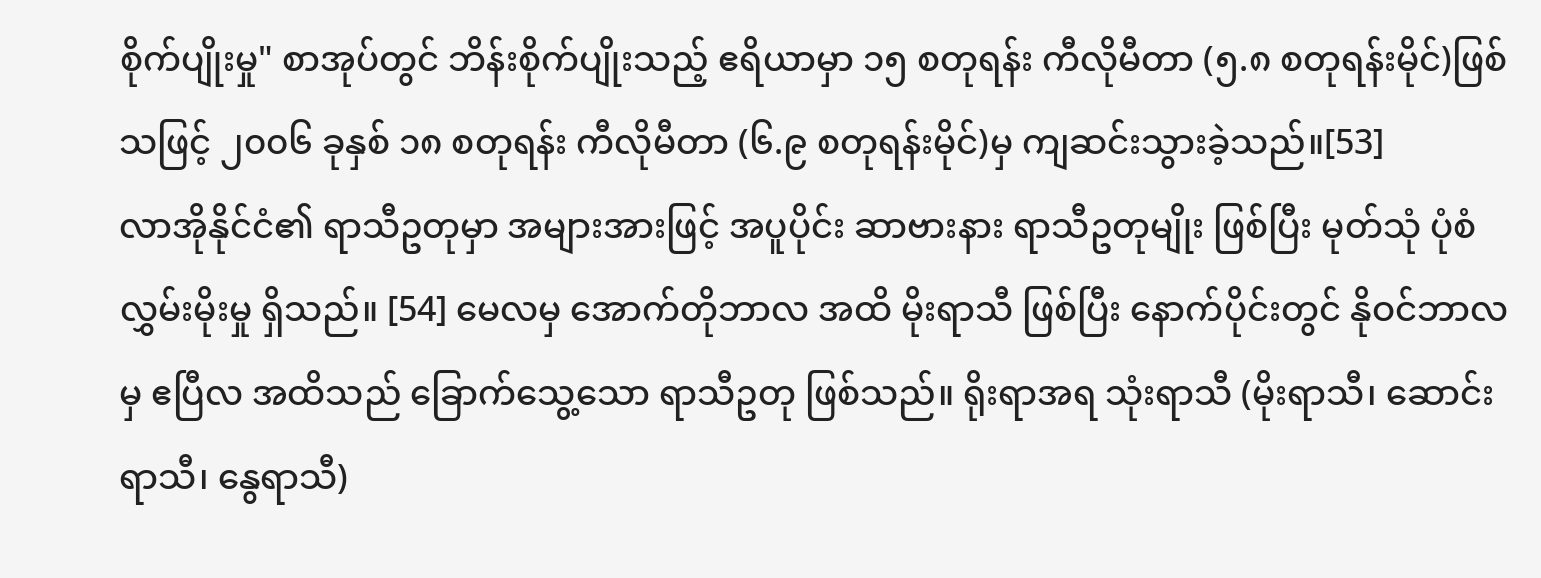စိုက်ပျိုးမှု" စာအုပ်တွင် ဘိန်းစိုက်ပျိုးသည့် ဧရိယာမှာ ၁၅ စတုရန်း ကီလိုမီတာ (၅.၈ စတုရန်းမိုင်)ဖြစ်သဖြင့် ၂၀၀၆ ခုနှစ် ၁၈ စတုရန်း ကီလိုမီတာ (၆.၉ စတုရန်းမိုင်)မှ ကျဆင်းသွားခဲ့သည်။[53]
လာအိုနိုင်ငံ၏ ရာသီဥတုမှာ အများအားဖြင့် အပူပိုင်း ဆာဗားနား ရာသီဥတုမျိုး ဖြစ်ပြီး မုတ်သုံ ပုံစံ လွှမ်းမိုးမှု ရှိသည်။ [54] မေလမှ အောက်တိုဘာလ အထိ မိုးရာသီ ဖြစ်ပြီး နောက်ပိုင်းတွင် နိုဝင်ဘာလမှ ဧပြီလ အထိသည် ခြောက်သွေ့သော ရာသီဥတု ဖြစ်သည်။ ရိုးရာအရ သုံးရာသီ (မိုးရာသီ၊ ဆောင်းရာသီ၊ နွေရာသီ)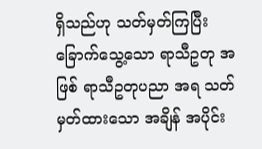ရှိသည်ဟု သတ်မှတ်ကြပြီး ခြောက်သွေ့သော ရာသီဥတု အဖြစ် ရာသီဥတုပညာ အရ သတ်မှတ်ထားသော အချိန် အပိုင်း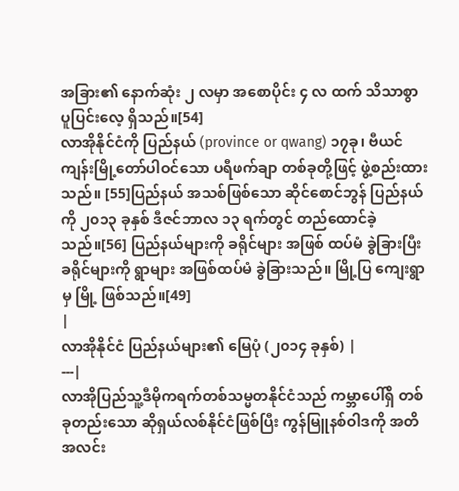အခြား၏ နောက်ဆုံး ၂ လမှာ အစောပိုင်း ၄ လ ထက် သိသာစွာ ပူပြင်းလေ့ ရှိသည်။[54]
လာအိုနိုင်ငံကို ပြည်နယ် (province or qwang) ၁၇ခု၊ ဗီယင်ကျန်းမြို့တော်ပါဝင်သော ပရီဖက်ချာ တစ်ခုတို့ဖြင့် ဖွဲ့စည်းထားသည်။ [55]ပြည်နယ် အသစ်ဖြစ်သော ဆိုင်စောင်ဘွန် ပြည်နယ်ကို ၂၀၁၃ ခုနှစ် ဒီဇင်ဘာလ ၁၃ ရက်တွင် တည်ထောင်ခဲ့သည်။[56] ပြည်နယ်များကို ခရိုင်များ အဖြစ် ထပ်မံ ခွဲခြားပြီး ခရိုင်များကို ရွာများ အဖြစ်ထပ်မံ ခွဲခြားသည်။ မြို့ပြ ကျေးရွာမှ မြို့ ဖြစ်သည်။[49]
|
လာအိုနိုင်ငံ ပြည်နယ်များ၏ မြေပုံ (၂၀၁၄ ခုနှစ်) |
---|
လာအိုပြည်သူ့ဒီမိုကရက်တစ်သမ္မတနိုင်ငံသည် ကမ္ဘာပေါ်ရှိ တစ်ခုတည်းသော ဆိုရှယ်လစ်နိုင်ငံဖြစ်ပြီး ကွန်မြူနစ်ဝါဒကို အတိအလင်း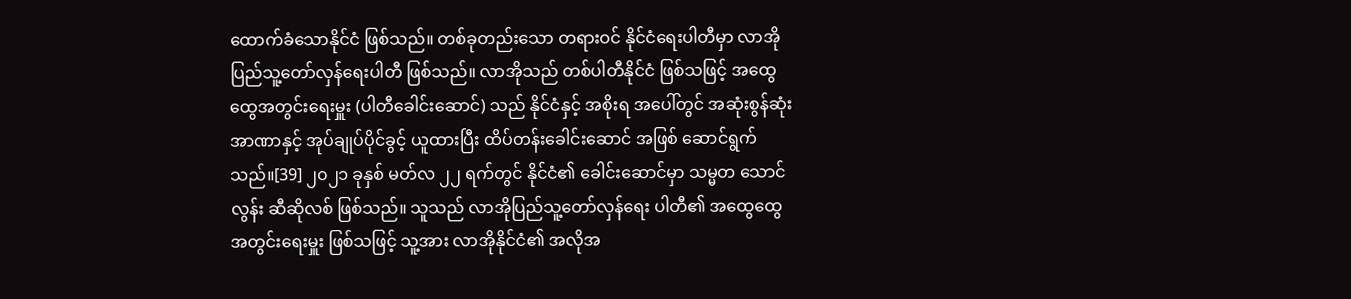ထောက်ခံသောနိုင်ငံ ဖြစ်သည်။ တစ်ခုတည်းသော တရားဝင် နိုင်ငံရေးပါတီမှာ လာအိုပြည်သူ့တော်လှန်ရေးပါတီ ဖြစ်သည်။ လာအိုသည် တစ်ပါတီနိုင်ငံ ဖြစ်သဖြင့် အထွေထွေအတွင်းရေးမှူး (ပါတီခေါင်းဆောင်) သည် နိုင်ငံနှင့် အစိုးရ အပေါ်တွင် အဆုံးစွန်ဆုံး အာဏာနှင့် အုပ်ချုပ်ပိုင်ခွင့် ယူထားပြီး ထိပ်တန်းခေါင်းဆောင် အဖြစ် ဆောင်ရွက်သည်။[39] ၂၀၂၁ ခုနှစ် မတ်လ ၂၂ ရက်တွင် နိုင်ငံ၏ ခေါင်းဆောင်မှာ သမ္မတ သောင်လွန်း ဆီဆိုလစ် ဖြစ်သည်။ သူသည် လာအိုပြည်သူ့တော်လှန်ရေး ပါတီ၏ အထွေထွေ အတွင်းရေးမှူး ဖြစ်သဖြင့် သူ့အား လာအိုနိုင်ငံ၏ အလိုအ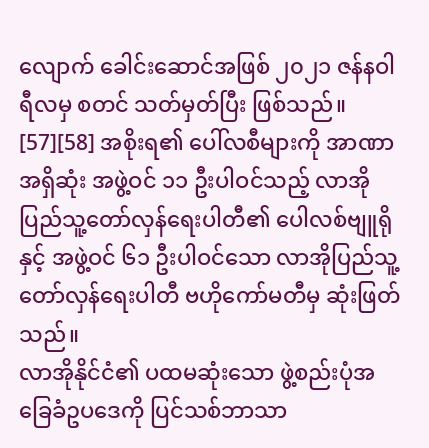လျောက် ခေါင်းဆောင်အဖြစ် ၂၀၂၁ ဇန်နဝါရီလမှ စတင် သတ်မှတ်ပြီး ဖြစ်သည်။ [57][58] အစိုးရ၏ ပေါ်လစီများကို အာဏာအရှိဆုံး အဖွဲ့ဝင် ၁၁ ဦးပါဝင်သည့် လာအိုပြည်သူ့တော်လှန်ရေးပါတီ၏ ပေါလစ်ဗျူရို နှင့် အဖွဲ့ဝင် ၆၁ ဦးပါဝင်သော လာအိုပြည်သူ့တော်လှန်ရေးပါတီ ဗဟိုကော်မတီမှ ဆုံးဖြတ်သည်။
လာအိုနိုင်ငံ၏ ပထမဆုံးသော ဖွဲ့စည်းပုံအခြေခံဥပဒေကို ပြင်သစ်ဘာသာ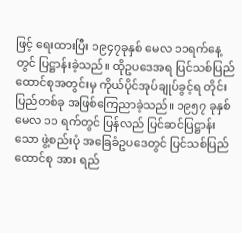ဖြင့် ရေးထားပြီး ၁၉၄၇ခုနှစ် မေလ ၁၁ရက်နေ့တွင် ပြဋ္ဌာန်းခဲ့သည်။ ထိုဥပဒေအရ ပြင်သစ်ပြည်ထောင်စုအတွင်းမှ ကိုယ်ပိုင်အုပ်ချုပ်ခွင့်ရ တိုင်းပြည်တစ်ခု အဖြစ်ကြေညာခဲ့သည်။ ၁၉၅၇ ခုနှစ် မေလ ၁၁ ရက်တွင် ပြန်လည် ပြင်ဆင်ပြဋ္ဌာန်းသော ဖွဲ့စည်းပုံ အခြေခံဥပဒေတွင် ပြင်သစ်ပြည်ထောင်စု အား ရည်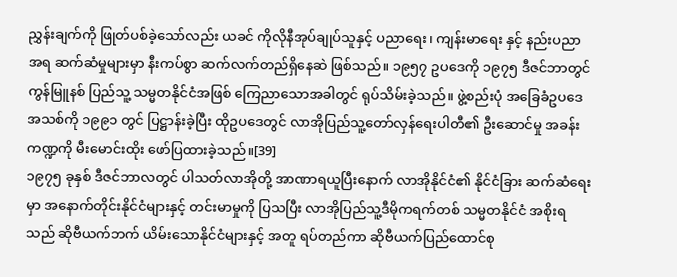ညွှန်းချက်ကို ဖြုတ်ပစ်ခဲ့သော်လည်း ယခင် ကိုလိုနီအုပ်ချုပ်သူနှင့် ပညာရေး၊ ကျန်းမာရေး နှင့် နည်းပညာ အရ ဆက်ဆံမှုများမှာ နီးကပ်စွာ ဆက်လက်တည်ရှိနေဆဲ ဖြစ်သည်။ ၁၉၅၇ ဥပဒေကို ၁၉၇၅ ဒီဇင်ဘာတွင် ကွန်မြူနစ် ပြည်သူ့ သမ္မတနိုင်ငံအဖြစ် ကြေညာသောအခါတွင် ရုပ်သိမ်းခဲ့သည်။ ဖွဲ့စည်းပုံ အခြေခံဥပဒေ အသစ်ကို ၁၉၉၁ တွင် ပြဋ္ဌာန်းခဲ့ပြီး ထိုဥပဒေတွင် လာအိုပြည်သူ့တော်လှန်ရေးပါတီ၏ ဦးဆောင်မှု အခန်းကဏ္ဍကို မီးမောင်းထိုး ဖော်ပြထားခဲ့သည်။[39]
၁၉၇၅ ခုနှစ် ဒီဇင်ဘာလတွင် ပါသတ်လာအိုတို့ အာဏာရယူပြီးနောက် လာအိုနိုင်ငံ၏ နိုင်ငံခြား ဆက်ဆံရေးမှာ အနောက်တိုင်းနိုင်ငံများနှင့် တင်းမာမှုကို ပြသပြီး လာအိုပြည်သူ့ဒီမိုကရက်တစ် သမ္မတနိုင်ငံ အစိုးရသည် ဆိုဗီယက်ဘက် ယိမ်းသောနိုင်ငံများနှင့် အတူ ရပ်တည်ကာ ဆိုဗီယက်ပြည်ထောင်စု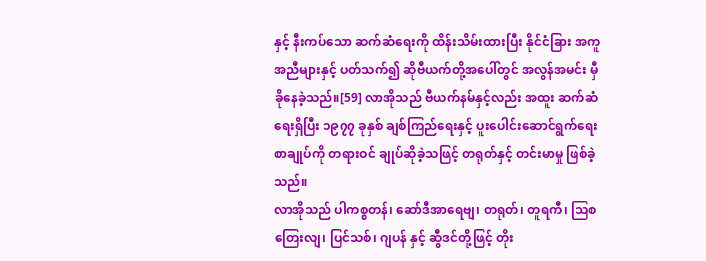နှင့် နီးကပ်သော ဆက်ဆံရေးကို ထိန်းသိမ်းထားပြီး နိုင်ငံခြား အကူအညီများနှင့် ပတ်သက်၍ ဆိုဗီယက်တို့အပေါ်တွင် အလွန်အမင်း မှီခိုနေခဲ့သည်။[59] လာအိုသည် ဗီယက်နမ်နှင့်လည်း အထူး ဆက်ဆံရေးရှိပြီး ၁၉၇၇ ခုနှစ် ချစ်ကြည်ရေးနှင့် ပူးပေါင်းဆောင်ရွက်ရေး စာချုပ်ကို တရားဝင် ချုပ်ဆိုခဲ့သဖြင့် တရုတ်နှင့် တင်းမာမှု ဖြစ်ခဲ့သည်။
လာအိုသည် ပါကစ္စတန်၊ ဆော်ဒီအာရေဗျ၊ တရုတ်၊ တူရကီ၊ ဩစတြေးလျ၊ ပြင်သစ်၊ ဂျပန် နှင့် ဆွီဒင်တို့ဖြင့် တိုး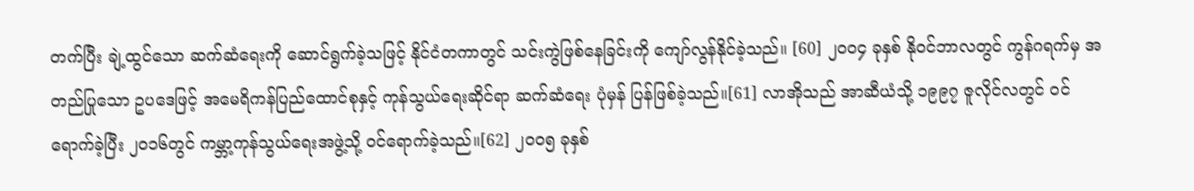တက်ပြီး ချဲ့ထွင်သော ဆက်ဆံရေးကို ဆောင်ရွက်ခဲ့သဖြင့် နိုင်ငံတကာတွင် သင်းကွဲဖြစ်နေခြင်းကို ကျော်လွန်နိုင်ခဲ့သည်။ [60] ၂၀၀၄ ခုနှစ် နိုဝင်ဘာလတွင် ကွန်ဂရက်မှ အတည်ပြုသော ဥပဒေဖြင့် အမေရိကန်ပြည်ထောင်စုနှင့် ကုန်သွယ်ရေးဆိုင်ရာ ဆက်ဆံရေး ပုံမှန် ပြန်ဖြစ်ခဲ့သည်။[61] လာအိုသည် အာဆီယံသို့ ၁၉၉၇ ဇူလိုင်လတွင် ဝင်ရောက်ခဲ့ပြီး ၂၀၁၆တွင် ကမ္ဘာ့ကုန်သွယ်ရေးအဖွဲ့သို့ ဝင်ရောက်ခဲ့သည်။[62] ၂၀၀၅ ခုနှစ်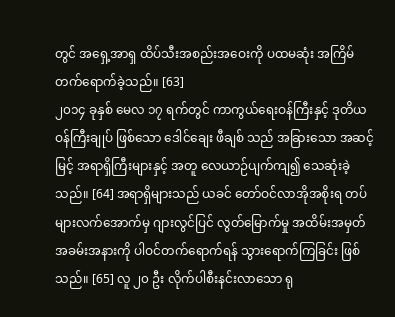တွင် အရှေ့အာရှ ထိပ်သီးအစည်းအဝေးကို ပထမဆုံး အကြိမ် တက်ရောက်ခဲ့သည်။ [63]
၂၀၁၄ ခုနှစ် မေလ ၁၇ ရက်တွင် ကာကွယ်ရေးဝန်ကြီးနှင့် ဒုတိယဝန်ကြီးချုပ် ဖြစ်သော ဒေါင်ချေး ဖီချစ် သည် အခြားသော အဆင့်မြင့် အရာရှိကြီးများနှင့် အတူ လေယာဉ်ပျက်ကျ၍ သေဆုံးခဲ့သည်။ [64] အရာရှိများသည် ယခင် တော်ဝင်လာအိုအစိုးရ တပ်များလက်အောက်မှ ဂျားလွင်ပြင် လွတ်မြောက်မှု အထိမ်းအမှတ် အခမ်းအနားကို ပါဝင်တက်ရောက်ရန် သွားရောက်ကြခြင်း ဖြစ်သည်။ [65] လူ ၂၀ ဦး လိုက်ပါစီးနင်းလာသော ရု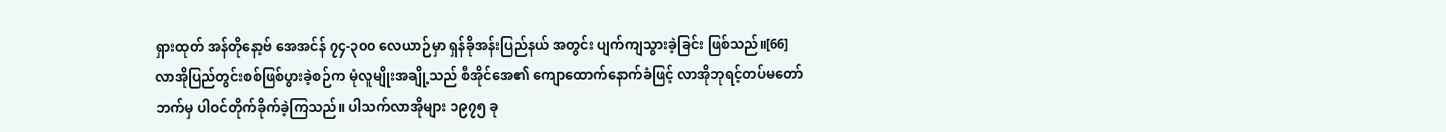ရှားထုတ် အန်တိုနော့ဗ် အေအင်န် ၇၄-၃၀၀ လေယာဉ်မှာ ရှန်ခိုအန်းပြည်နယ် အတွင်း ပျက်ကျသွားခဲ့ခြင်း ဖြစ်သည်။[66]
လာအိုပြည်တွင်းစစ်ဖြစ်ပွားခဲ့စဉ်က မုံလူမျိုးအချို့သည် စီအိုင်အေ၏ ကျောထောက်နောက်ခံဖြင့် လာအိုဘုရင့်တပ်မတော်ဘက်မှ ပါဝင်တိုက်ခိုက်ခဲ့ကြသည်။ ပါသက်လာအိုများ ၁၉၇၅ ခု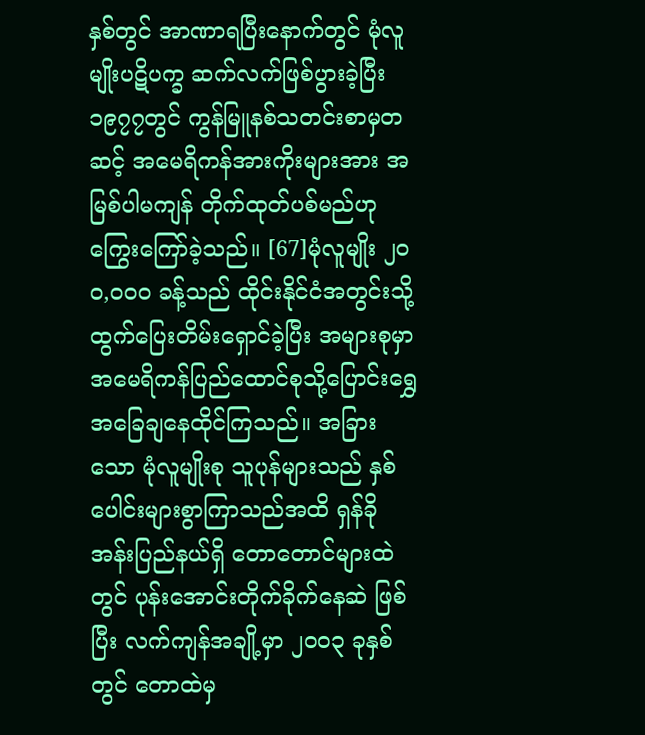နှစ်တွင် အာဏာရပြီးနောက်တွင် မုံလူမျိုးပဋိပက္ခ ဆက်လက်ဖြစ်ပွားခဲ့ပြီး ၁၉၇၇တွင် ကွန်မြူနစ်သတင်းစာမှတဆင့် အမေရိကန်အားကိုးများအား အမြစ်ပါမကျန် တိုက်ထုတ်ပစ်မည်ဟု ကြွေးကြော်ခဲ့သည်။ [67]မုံလူမျိုး ၂ဝဝ,၀၀၀ ခန့်သည် ထိုင်းနိုင်ငံအတွင်းသို့ ထွက်ပြေးတိမ်းရှောင်ခဲ့ပြီး အများစုမှာ အမေရိကန်ပြည်ထောင်စုသို့ပြောင်းရွှေ အခြေချနေထိုင်ကြသည်။ အခြားသော မုံလူမျိုးစု သူပုန်များသည် နှစ်ပေါင်းများစွာကြာသည်အထိ ရှန်ခိုအန်းပြည်နယ်ရှိ တောတောင်များထဲတွင် ပုန်းအောင်းတိုက်ခိုက်နေဆဲ ဖြစ်ပြီး လက်ကျန်အချို့မှာ ၂၀၀၃ ခုနှစ်တွင် တောထဲမှ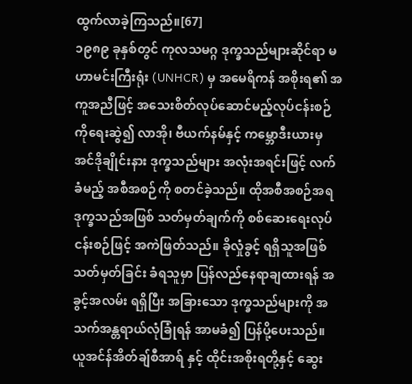ထွက်လာခဲ့ကြသည်။[67]
၁၉၈၉ ခုနှစ်တွင် ကုလသမဂ္ဂ ဒုက္ခသည်များဆိုင်ရာ မဟာမင်းကြီးရုံး (UNHCR) မှ အမေရိကန် အစိုးရ၏ အကူအညီဖြင့် အသေးစိတ်လုပ်ဆောင်မည့်လုပ်ငန်းစဉ် ကိုရေးဆွဲ၍ လာအို၊ ဗီယက်နမ်နှင့် ကမ္ဘောဒီးယားမှ အင်ဒိုချိုင်းနား ဒုက္ခသည်များ အလုံးအရင်းဖြင့် လက်ခံမည့် အစီအစဉ်ကို စတင်ခဲ့သည်။ ထိုအစီအစဉ်အရ ဒုက္ခသည်အဖြစ် သတ်မှတ်ချက်ကို စစ်ဆေးရေးလုပ်ငန်းစဉ်ဖြင့် အကဲဖြတ်သည်။ ခိုလှုံခွင့် ရရှိသူအဖြစ် သတ်မှတ်ခြင်း ခံရသူမှာ ပြန်လည်နေရာချထားရန် အခွင့်အလမ်း ရရှိပြီး အခြားသော ဒုက္ခသည်များကို အသက်အန္တရာယ်လုံခြုံရန် အာမခံ၍ ပြန်ပို့ပေးသည်။ ယူအင်န်အိတ်ချ်စီအာရ် နှင့် ထိုင်းအစိုးရတို့နှင့် ဆွေး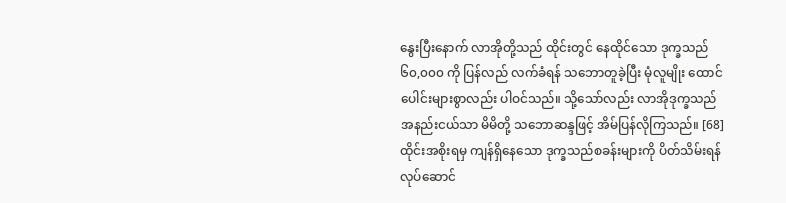နွေးပြီးနောက် လာအိုတို့သည် ထိုင်းတွင် နေထိုင်သော ဒုက္ခသည် ၆၀,၀၀၀ ကို ပြန်လည် လက်ခံရန် သဘောတူခဲ့ပြီး မုံလူမျိုး ထောင်ပေါင်းများစွာလည်း ပါဝင်သည်။ သို့သော်လည်း လာအိုဒုက္ခသည် အနည်းငယ်သာ မိမိတို့ သဘောဆန္ဒဖြင့် အိမ်ပြန်လိုကြသည်။ [68] ထိုင်းအစိုးရမှ ကျန်ရှိနေသော ဒုက္ခသည်စခန်းများကို ပိတ်သိမ်းရန် လုပ်ဆောင်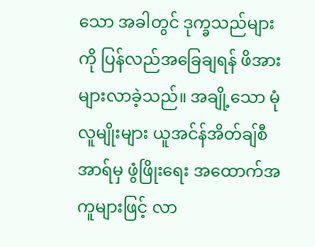သော အခါတွင် ဒုက္ခသည်များကို ပြန်လည်အခြေချရန် ဖိအား များလာခဲ့သည်။ အချို့သော မုံလူမျိုးများ ယူအင်န်အိတ်ချ်စီအာရ်မှ ဖွံဖြိုးရေး အထောက်အကူများဖြင့် လာ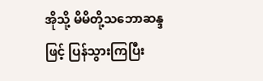အိုသို့ မိမိတို့သဘောဆန္ဒဖြင့် ပြန်သွားကြပြီး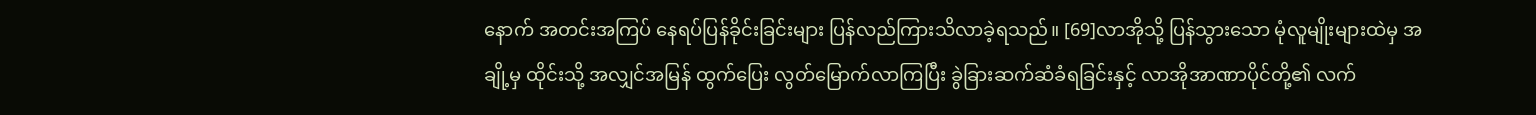နောက် အတင်းအကြပ် နေရပ်ပြန်ခိုင်းခြင်းများ ပြန်လည်ကြားသိလာခဲ့ရသည်။ [69]လာအိုသို့ ပြန်သွားသော မုံလူမျိုးများထဲမှ အချို့မှ ထိုင်းသို့ အလျှင်အမြန် ထွက်ပြေး လွတ်မြောက်လာကြပြီး ခွဲခြားဆက်ဆံခံရခြင်းနှင့် လာအိုအာဏာပိုင်တို့၏ လက်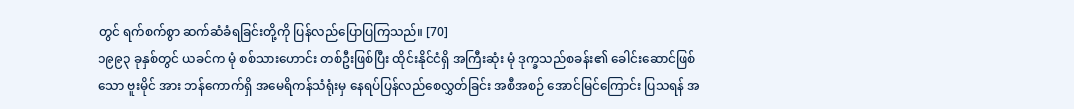တွင် ရက်စက်စွာ ဆက်ဆံခံရခြင်းတို့ကို ပြန်လည်ပြောပြကြသည်။ [70]
၁၉၉၃ ခုနှစ်တွင် ယခင်က မုံ စစ်သားဟောင်း တစ်ဦးဖြစ်ပြီး ထိုင်းနိုင်ငံရှိ အကြီးဆုံး မုံ ဒုက္ခသည်စခန်း၏ ခေါင်းဆောင်ဖြစ်သော ဗူးမိုင် အား ဘန်ကောက်ရှိ အမေရိကန်သံရုံးမှ နေရပ်ပြန်လည်စေလွှတ်ခြင်း အစီအစဉ် အောင်မြင်ကြောင်း ပြသရန် အ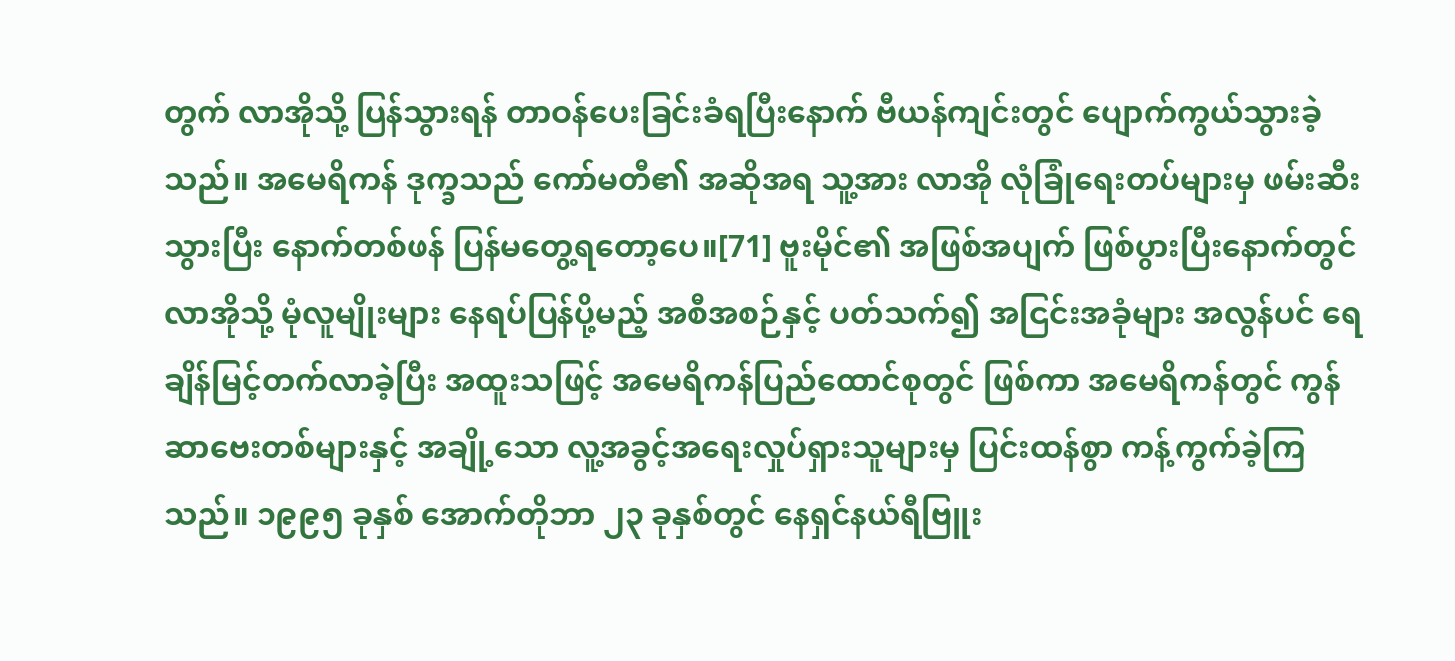တွက် လာအိုသို့ ပြန်သွားရန် တာဝန်ပေးခြင်းခံရပြီးနောက် ဗီယန်ကျင်းတွင် ပျောက်ကွယ်သွားခဲ့သည်။ အမေရိကန် ဒုက္ခသည် ကော်မတီ၏ အဆိုအရ သူ့အား လာအို လုံခြုံရေးတပ်များမှ ဖမ်းဆီးသွားပြီး နောက်တစ်ဖန် ပြန်မတွေ့ရတော့ပေ။[71] ဗူးမိုင်၏ အဖြစ်အပျက် ဖြစ်ပွားပြီးနောက်တွင် လာအိုသို့ မုံလူမျိုးများ နေရပ်ပြန်ပို့မည့် အစီအစဉ်နှင့် ပတ်သက်၍ အငြင်းအခုံများ အလွန်ပင် ရေချိန်မြင့်တက်လာခဲ့ပြီး အထူးသဖြင့် အမေရိကန်ပြည်ထောင်စုတွင် ဖြစ်ကာ အမေရိကန်တွင် ကွန်ဆာဗေးတစ်များနှင့် အချို့သော လူ့အခွင့်အရေးလှုပ်ရှားသူများမှ ပြင်းထန်စွာ ကန့်ကွက်ခဲ့ကြသည်။ ၁၉၉၅ ခုနှစ် အောက်တိုဘာ ၂၃ ခုနှစ်တွင် နေရှင်နယ်ရီဗြူး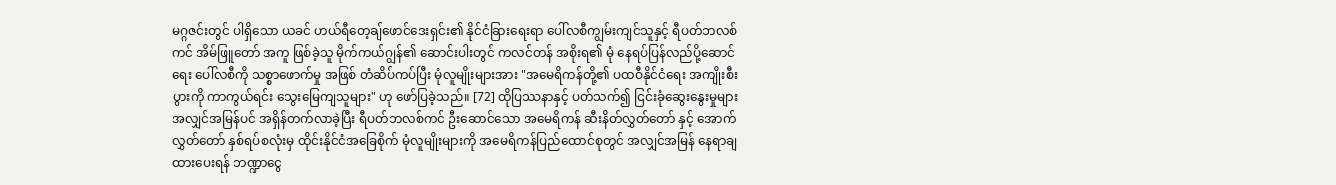မဂ္ဂဇင်းတွင် ပါရှိသော ယခင် ဟယ်ရီတေ့ချ်ဖောင်ဒေးရှင်း၏ နိုင်ငံခြားရေးရာ ပေါ်လစီကျွမ်းကျင်သူနှင့် ရီပတ်ဘလစ်ကင် အိမ်ဖြူတော် အကူ ဖြစ်ခဲ့သူ မိုက်ကယ်ဂျွန်၏ ဆောင်းပါးတွင် ကလင်တန် အစိုးရ၏ မုံ နေရပ်ပြန်လည်ပို့ဆောင်ရေး ပေါ်လစီကို သစ္စာဖောက်မှု အဖြစ် တံဆိပ်ကပ်ပြီး မုံလူမျိုးများအား "အမေရိကန်တို့၏ ပထဝီနိုင်ငံရေး အကျိုးစီးပွားကို ကာကွယ်ရင်း သွေးမြေကျသူများ" ဟု ဖော်ပြခဲ့သည်။ [72] ထိုပြဿနာနှင့် ပတ်သက်၍ ငြင်းခုံဆွေးနွေးမှုများ အလျှင်အမြန်ပင် အရှိန်တက်လာခဲ့ပြီး ရီပတ်ဘလစ်ကင် ဦးဆောင်သော အမေရိကန် ဆီးနိတ်လွှတ်တော် နှင့် အောက်လွှတ်တော် နှစ်ရပ်စလုံးမှ ထိုင်းနိုင်ငံအခြေစိုက် မုံလူမျိုးများကို အမေရိကန်ပြည်ထောင်စုတွင် အလျှင်အမြန် နေရာချထားပေးရန် ဘဏ္ဍာငွေ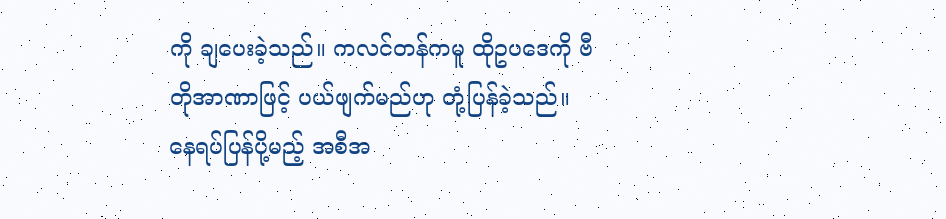ကို ချပေးခဲ့သည်။ ကလင်တန်ကမူ ထိုဥပဒေကို ဗီတိုအာဏာဖြင့် ပယ်ဖျက်မည်ဟု တုံ့ပြန်ခဲ့သည်။
နေရပ်ပြန်ပို့မည့် အစီအ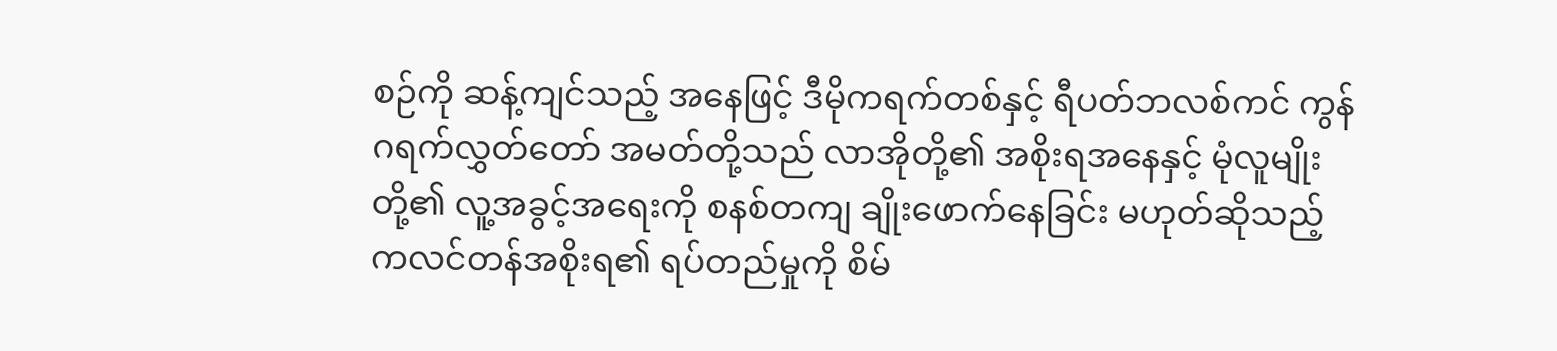စဉ်ကို ဆန့်ကျင်သည့် အနေဖြင့် ဒီမိုကရက်တစ်နှင့် ရီပတ်ဘလစ်ကင် ကွန်ဂရက်လွှတ်တော် အမတ်တို့သည် လာအိုတို့၏ အစိုးရအနေနှင့် မုံလူမျိုးတို့၏ လူ့အခွင့်အရေးကို စနစ်တကျ ချိုးဖောက်နေခြင်း မဟုတ်ဆိုသည့် ကလင်တန်အစိုးရ၏ ရပ်တည်မှုကို စိမ်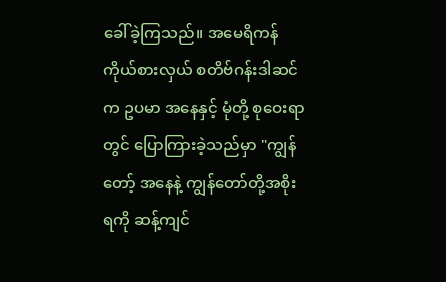ခေါ်ခဲ့ကြသည်။ အမေရိကန် ကိုယ်စားလှယ် စတိဗ်ဂန်းဒါဆင် က ဥပမာ အနေနှင့် မုံတို့ စုဝေးရာတွင် ပြောကြားခဲ့သည်မှာ "ကျွန်တော့် အနေနဲ့ ကျွန်တော်တို့အစိုးရကို ဆန့်ကျင်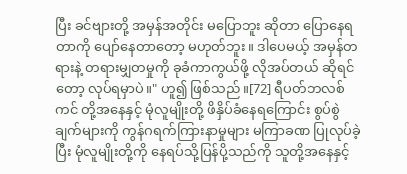ပြီး ခင်ဗျားတို့ အမှန်အတိုင်း မပြောဘူး ဆိုတာ ပြောနေရတာကို ပျော်နေတာတော့ မဟုတ်ဘူး။ ဒါပေမယ့် အမှန်တရားနဲ့ တရားမျှတမှုကို ခုခံကာကွယ်ဖို့ လိုအပ်တယ် ဆိုရင်တော့ လုပ်ရမှာပဲ။" ဟူ၍ ဖြစ်သည်။[72] ရီပတ်ဘလစ်ကင် တို့အနေနှင့် မုံလူမျိုးတို့ ဖိနှိပ်ခံနေရကြောင်း စွပ်စွဲချက်များကို ကွန်ဂရက်ကြားနာမှုများ မကြာခဏ ပြုလုပ်ခဲ့ပြီး မုံလူမျိုးတို့ကို နေရပ်သို့ပြန်ပို့သည်ကို သူတို့အနေနှင့်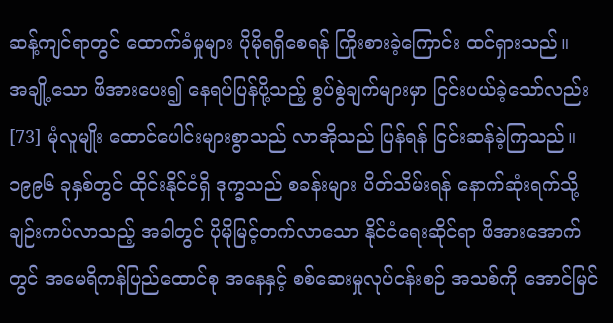ဆန့်ကျင်ရာတွင် ထောက်ခံမှုများ ပိုမိုရရှိစေရန် ကြိုးစားခဲ့ကြောင်း ထင်ရှားသည်။
အချို့သော ဖိအားပေး၍ နေရပ်ပြန်ပို့သည့် စွပ်စွဲချက်များမှာ ငြင်းပယ်ခဲ့သော်လည်း[73] မုံလူမျိုး ထောင်ပေါင်းများစွာသည် လာအိုသည် ပြန်ရန် ငြင်းဆန်ခဲ့ကြသည်။ ၁၉၉၆ ခုနှစ်တွင် ထိုင်းနိုင်ငံရှိ ဒုက္ခသည် စခန်းများ ပိတ်သိမ်းရန် နောက်ဆုံးရက်သို့ ချဉ်းကပ်လာသည့် အခါတွင် ပိုမိုမြင့်တက်လာသော နိုင်ငံရေးဆိုင်ရာ ဖိအားအောက်တွင် အမေရိကန်ပြည်ထောင်စု အနေနှင့် စစ်ဆေးမှုလုပ်ငန်းစဉ် အသစ်ကို အောင်မြင်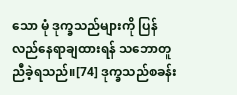သော မုံ ဒုက္ခသည်များကို ပြန်လည်နေရာချထားရန် သဘောတူညီခဲ့ရသည်။[74] ဒုက္ခသည်စခန်း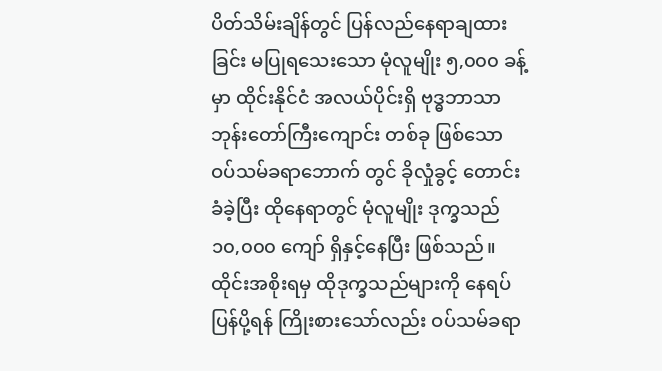ပိတ်သိမ်းချိန်တွင် ပြန်လည်နေရာချထားခြင်း မပြုရသေးသော မုံလူမျိုး ၅,၀၀၀ ခန့်မှာ ထိုင်းနိုင်ငံ အလယ်ပိုင်းရှိ ဗုဒ္ဓဘာသာ ဘုန်းတော်ကြီးကျောင်း တစ်ခု ဖြစ်သော ဝပ်သမ်ခရာဘောက် တွင် ခိုလှုံခွင့် တောင်းခံခဲ့ပြီး ထိုနေရာတွင် မုံလူမျိုး ဒုက္ခသည် ၁၀,၀၀၀ ကျော် ရှိနှင့်နေပြီး ဖြစ်သည်။ ထိုင်းအစိုးရမှ ထိုဒုက္ခသည်များကို နေရပ်ပြန်ပို့ရန် ကြိုးစားသော်လည်း ဝပ်သမ်ခရာ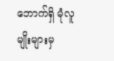ဘောက်ရှိ မုံလူမျိုးများမှ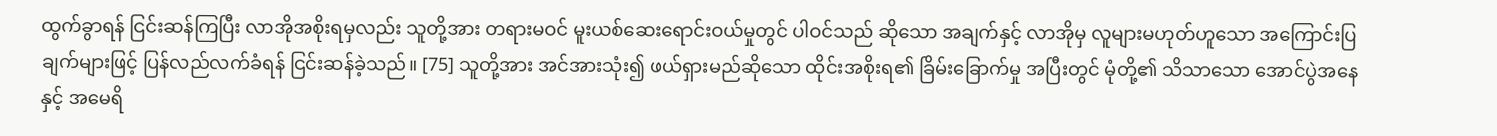ထွက်ခွာရန် ငြင်းဆန်ကြပြီး လာအိုအစိုးရမှလည်း သူတို့အား တရားမဝင် မူးယစ်ဆေးရောင်းဝယ်မှုတွင် ပါဝင်သည် ဆိုသော အချက်နှင့် လာအိုမှ လူများမဟုတ်ဟူသော အကြောင်းပြချက်များဖြင့် ပြန်လည်လက်ခံရန် ငြင်းဆန်ခဲ့သည်။ [75] သူတို့အား အင်အားသုံး၍ ဖယ်ရှားမည်ဆိုသော ထိုင်းအစိုးရ၏ ခြိမ်းခြောက်မှု အပြီးတွင် မုံတို့၏ သိသာသော အောင်ပွဲအနေနှင့် အမေရိ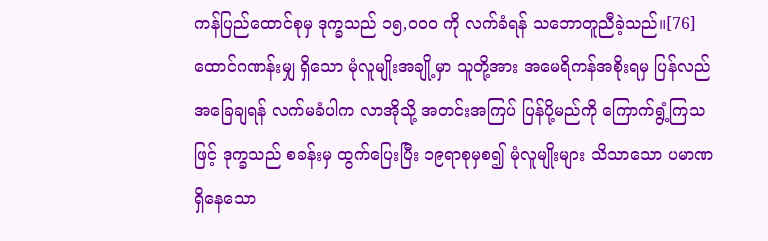ကန်ပြည်ထောင်စုမှ ဒုက္ခသည် ၁၅,၀၀၀ ကို လက်ခံရန် သဘောတူညီခဲ့သည်။[76] ထောင်ဂဏန်းမျှ ရှိသော မုံလူမျိုးအချို့မှာ သူတို့အား အမေရိကန်အစိုးရမှ ပြန်လည်အခြေချရန် လက်မခံပါက လာအိုသို့ အတင်းအကြပ် ပြန်ပို့မည်ကို ကြောက်ရွံ့ကြသဖြင့် ဒုက္ခသည် စခန်းမှ ထွက်ပြေးပြီး ၁၉ရာစုမှစ၍ မုံလူမျိုးများ သိသာသော ပမာဏရှိနေသော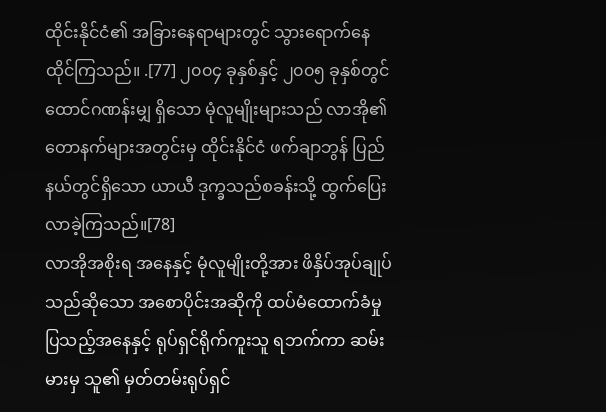ထိုင်းနိုင်ငံ၏ အခြားနေရာများတွင် သွားရောက်နေထိုင်ကြသည်။ .[77] ၂၀၀၄ ခုနှစ်နှင့် ၂၀၀၅ ခုနှစ်တွင် ထောင်ဂဏန်းမျှ ရှိသော မုံလူမျိုးများသည် လာအို၏ တောနက်များအတွင်းမှ ထိုင်းနိုင်ငံ ဖက်ချာဘွန် ပြည်နယ်တွင်ရှိသော ယာယီ ဒုက္ခသည်စခန်းသို့ ထွက်ပြေးလာခဲ့ကြသည်။[78]
လာအိုအစိုးရ အနေနှင့် မုံလူမျိုးတို့အား ဖိနှိပ်အုပ်ချုပ်သည်ဆိုသော အစောပိုင်းအဆိုကို ထပ်မံထောက်ခံမှု ပြသည့်အနေနှင့် ရုပ်ရှင်ရိုက်ကူးသူ ရဘက်ကာ ဆမ်းမားမှ သူ၏ မှတ်တမ်းရုပ်ရှင်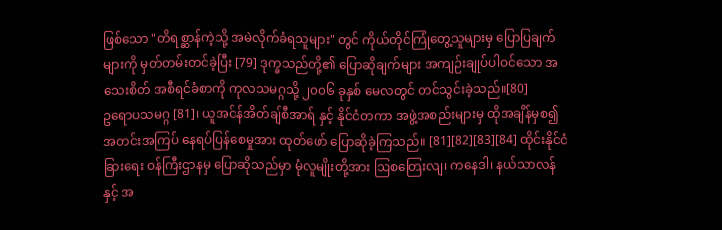ဖြစ်သော "တိရစ္ဆာန်ကဲ့သို့ အမဲလိုက်ခံရသူများ" တွင် ကိုယ်တိုင်ကြုံတွေ့သူများမှ ပြောပြချက်များကို မှတ်တမ်းတင်ခဲ့ပြီး [79] ဒုက္ခသည်တို့၏ ပြောဆိုချက်များ အကျဉ်းချုပ်ပါဝင်သော အသေးစိတ် အစီရင်ခံစာကို ကုလသမဂ္ဂသို့ ၂၀၀၆ ခုနှစ် မေလတွင် တင်သွင်းခဲ့သည်။[80]
ဥရောပသမဂ္ဂ [81]၊ ယူအင်န်အိတ်ချ်စီအာရ် နှင့် နိုင်ငံတကာ အဖွဲ့အစည်းများမှ ထိုအချိန်မှစ၍ အတင်းအကြပ် နေရပ်ပြန်စေမှုအား ထုတ်ဖော် ပြောဆိုခဲ့ကြသည်။ [81][82][83][84] ထိုင်းနိုင်ငံခြားရေး ဝန်ကြီးဌာနမှ ပြောဆိုသည်မှာ မုံလူမျိုးတို့အား ဩစတြေးလျ၊ ကနေဒါ၊ နယ်သာလန် နှင့် အ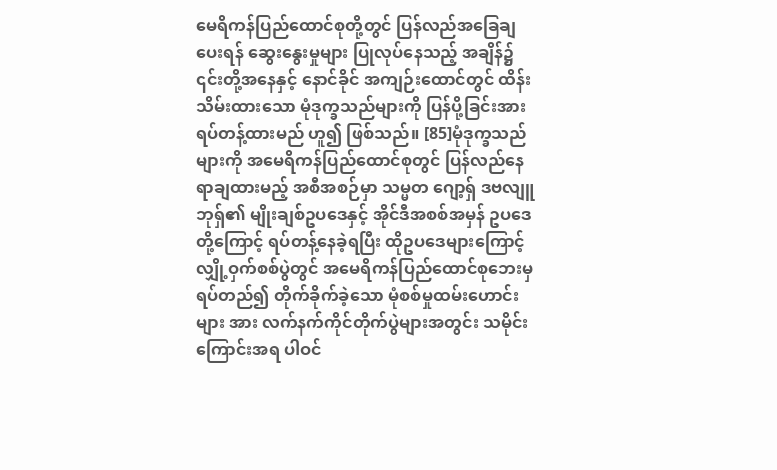မေရိကန်ပြည်ထောင်စုတို့တွင် ပြန်လည်အခြေချပေးရန် ဆွေးနွေးမှုများ ပြုလုပ်နေသည့် အချိန်၌ ၎င်းတို့အနေနှင့် နောင်ခိုင် အကျဉ်းထောင်တွင် ထိန်းသိမ်းထားသော မုံဒုက္ခသည်များကို ပြန်ပို့ခြင်းအား ရပ်တန့်ထားမည် ဟူ၍ ဖြစ်သည်။ [85]မုံဒုက္ခသည်များကို အမေရိကန်ပြည်ထောင်စုတွင် ပြန်လည်နေရာချထားမည့် အစီအစဉ်မှာ သမ္မတ ဂျော့ရှ် ဒဗလျူ ဘုရှ်၏ မျိုးချစ်ဥပဒေနှင့် အိုင်ဒီအစစ်အမှန် ဥပဒေတို့ကြောင့် ရပ်တန့်နေခဲ့ရပြီး ထိုဥပဒေများကြောင့် လျှို့ဝှက်စစ်ပွဲတွင် အမေရိကန်ပြည်ထောင်စုဘေးမှ ရပ်တည်၍ တိုက်ခိုက်ခဲ့သော မုံစစ်မှုထမ်းဟောင်းများ အား လက်နက်ကိုင်တိုက်ပွဲများအတွင်း သမိုင်းကြောင်းအရ ပါဝင်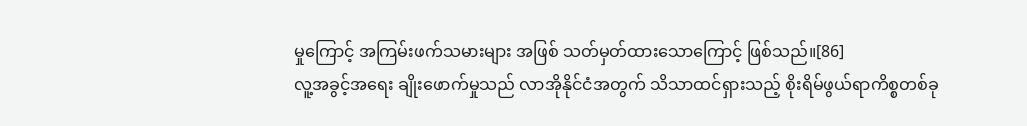မှုကြောင့် အကြမ်းဖက်သမားများ အဖြစ် သတ်မှတ်ထားသောကြောင့် ဖြစ်သည်။[86]
လူ့အခွင့်အရေး ချိုးဖောက်မှုသည် လာအိုနိုင်ငံအတွက် သိသာထင်ရှားသည့် စိုးရိမ်ဖွယ်ရာကိစ္စတစ်ခု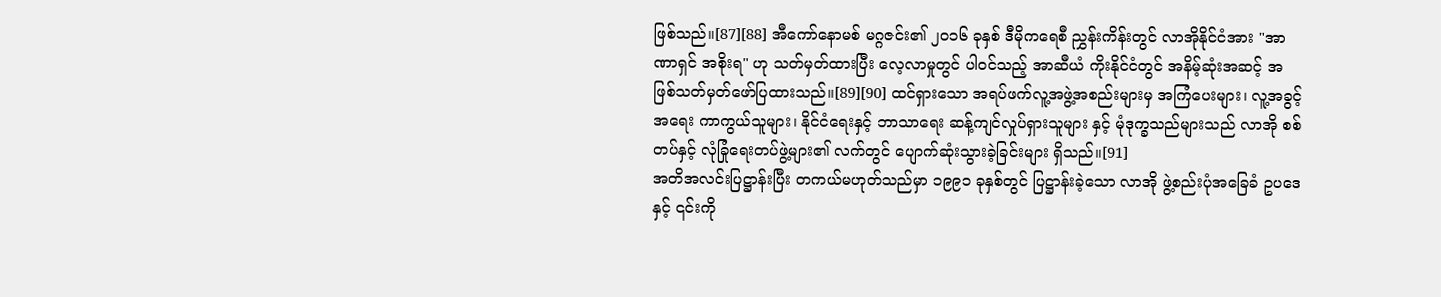ဖြစ်သည်။[87][88] အီကော်နောမစ် မဂ္ဂဇင်း၏ ၂၀၁၆ ခုနှစ် ဒီမိုကရေစီ ညွှန်းကိန်းတွင် လာအိုနိုင်ငံအား "အာဏာရှင် အစိုးရ" ဟု သတ်မှတ်ထားပြီး လေ့လာမှုတွင် ပါဝင်သည့် အာဆီယံ ကိုးနိုင်ငံတွင် အနိမ့်ဆုံးအဆင့် အဖြစ်သတ်မှတ်ဖော်ပြထားသည်။[89][90] ထင်ရှားသော အရပ်ဖက်လူ့အဖွဲ့အစည်းများမှ အကြံပေးများ၊ လူ့အခွင့်အရေး ကာကွယ်သူများ၊ နိုင်ငံရေးနှင့် ဘာသာရေး ဆန့်ကျင်လှုပ်ရှားသူများ နှင့် မုံဒုက္ခသည်များသည် လာအို စစ်တပ်နှင့် လုံခြုံရေးတပ်ဖွဲ့များ၏ လက်တွင် ပျောက်ဆုံးသွားခဲ့ခြင်းများ ရှိသည်။[91]
အတိအလင်းပြဋ္ဌာန်းပြီး တကယ်မဟုတ်သည်မှာ ၁၉၉၁ ခုနှစ်တွင် ပြဋ္ဌာန်းခဲ့သော လာအို ဖွဲ့စည်းပုံအခြေခံ ဥပဒေနှင့် ၎င်းကို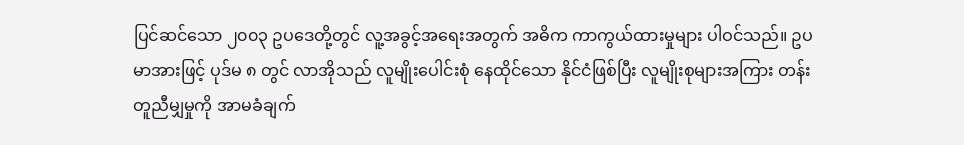ပြင်ဆင်သော ၂၀၀၃ ဥပဒေတို့တွင် လူ့အခွင့်အရေးအတွက် အဓိက ကာကွယ်ထားမှုများ ပါဝင်သည်။ ဥပမာအားဖြင့် ပုဒ်မ ၈ တွင် လာအိုသည် လူမျိုးပေါင်းစုံ နေထိုင်သော နိုင်ငံဖြစ်ပြီး လူမျိုးစုများအကြား တန်းတူညီမျှမှုကို အာမခံချက်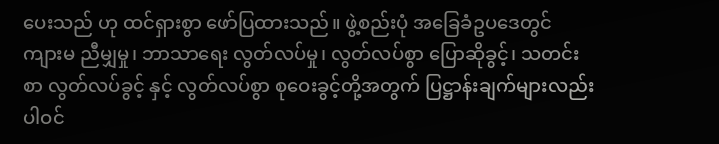ပေးသည် ဟု ထင်ရှားစွာ ဖော်ပြထားသည်။ ဖွဲ့စည်းပုံ အခြေခံဥပဒေတွင် ကျားမ ညီမျှမှု၊ ဘာသာရေး လွတ်လပ်မှု၊ လွတ်လပ်စွာ ပြောဆိုခွင့်၊ သတင်းစာ လွတ်လပ်ခွင့် နှင့် လွတ်လပ်စွာ စုဝေးခွင့်တို့အတွက် ပြဋ္ဌာန်းချက်များလည်း ပါဝင်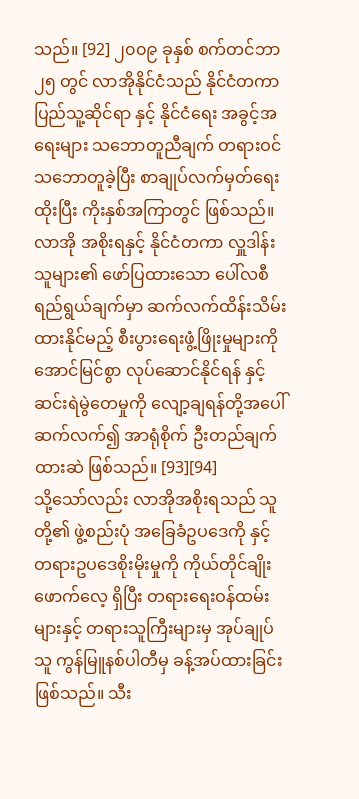သည်။ [92] ၂၀၀၉ ခုနှစ် စက်တင်ဘာ ၂၅ တွင် လာအိုနိုင်ငံသည် နိုင်ငံတကာ ပြည်သူ့ဆိုင်ရာ နှင့် နိုင်ငံရေး အခွင့်အရေးများ သဘောတူညီချက် တရားဝင်သဘောတူခဲ့ပြီး စာချုပ်လက်မှတ်ရေးထိုးပြီး ကိုးနှစ်အကြာတွင် ဖြစ်သည်။ လာအို အစိုးရနှင့် နိုင်ငံတကာ လှူဒါန်းသူများ၏ ဖော်ပြထားသော ပေါ်လစီ ရည်ရွယ်ချက်မှာ ဆက်လက်ထိန်းသိမ်းထားနိုင်မည့် စီးပွားရေးဖွံ့ဖြိုးမှုများကို အောင်မြင်စွာ လုပ်ဆောင်နိုင်ရန် နှင့် ဆင်းရဲမွဲတေမှုကို လျော့ချရန်တို့အပေါ် ဆက်လက်၍ အာရုံစိုက် ဦးတည်ချက်ထားဆဲ ဖြစ်သည်။ [93][94]
သို့သော်လည်း လာအိုအစိုးရသည် သူတို့၏ ဖွဲ့စည်းပုံ အခြေခံဥပဒေကို နှင့် တရားဥပဒေစိုးမိုးမှုကို ကိုယ်တိုင်ချိုးဖောက်လေ့ ရှိပြီး တရားရေးဝန်ထမ်းများနှင့် တရားသူကြီးများမှ အုပ်ချုပ်သူ ကွန်မြူနစ်ပါတီမှ ခန့်အပ်ထားခြင်း ဖြစ်သည်။ သီး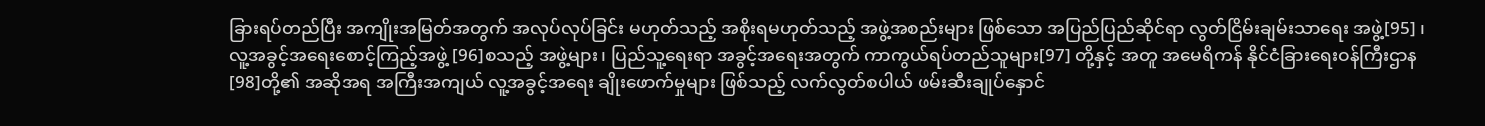ခြားရပ်တည်ပြီး အကျိုးအမြတ်အတွက် အလုပ်လုပ်ခြင်း မဟုတ်သည့် အစိုးရမဟုတ်သည့် အဖွဲ့အစည်းများ ဖြစ်သော အပြည်ပြည်ဆိုင်ရာ လွတ်ငြိမ်းချမ်းသာရေး အဖွဲ့[95] ၊ လူ့အခွင့်အရေးစောင့်ကြည့်အဖွဲ့ [96]စသည့် အဖွဲ့များ၊ ပြည်သူ့ရေးရာ အခွင့်အရေးအတွက် ကာကွယ်ရပ်တည်သူများ[97] တို့နှင့် အတူ အမေရိကန် နိုင်ငံခြားရေးဝန်ကြီးဌာန [98]တို့၏ အဆိုအရ အကြီးအကျယ် လူ့အခွင့်အရေး ချိုးဖောက်မှုများ ဖြစ်သည့် လက်လွတ်စပါယ် ဖမ်းဆီးချုပ်နှောင်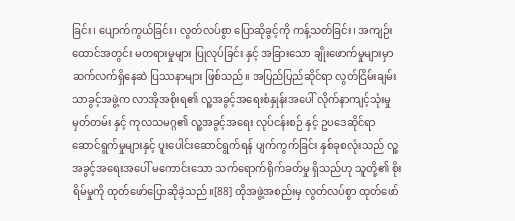ခြင်း၊ ပျောက်ကွယ်ခြင်း၊ လွတ်လပ်စွာ ပြောဆိုခွင့်ကို ကန့်သတ်ခြင်း၊ အကျဉ်းထောင်အတွင်း မတရားမှုများ ပြုလုပ်ခြင်း နှင့် အခြားသော ချိုးဖောက်မှုများမှာ ဆက်လက်ရှိနေဆဲ ပြဿနာများ ဖြစ်သည်။ အပြည်ပြည်ဆိုင်ရာ လွတ်ငြိမ်းချမ်းသာခွင့်အဖွဲ့က လာအိုအစိုးရ၏ လူ့အခွင့်အရေးစံနှုန်းအပေါ် လိုက်နာကျင့်သုံးမှု မှတ်တမ်း နှင့် ကုလသမဂ္ဂ၏ လူ့အခွင့်အရေး လုပ်ငန်းစဉ် နှင့် ဥပဒေဆိုင်ရာ ဆောင်ရွက်မှုများနှင့် ပူးပေါင်းဆောင်ရွက်ရန် ပျက်ကွက်ခြင်း နှစ်ခုစလုံးသည် လူ့အခွင့်အရေးအပေါ် မကောင်းသော သက်ရောက်ရိုက်ခတ်မှု ရှိသည်ဟု သူတို့၏ စိုးရိမ်မှုကို ထုတ်ဖော်ပြောဆိုခဲ့သည်။[88] ထိုအဖွဲ့အစည်းမှ လွတ်လပ်စွာ ထုတ်ဖော်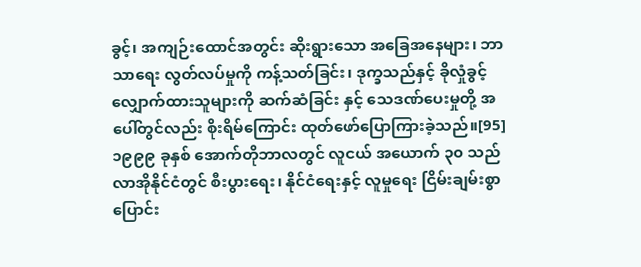ခွင့်၊ အကျဉ်းထောင်အတွင်း ဆိုးရွားသော အခြေအနေများ၊ ဘာသာရေး လွတ်လပ်မှုကို ကန့်သတ်ခြင်း၊ ဒုက္ခသည်နှင့် ခိုလှုံခွင့် လျှောက်ထားသူများကို ဆက်ဆံခြင်း နှင့် သေဒဏ်ပေးမှုတို့ အပေါ်တွင်လည်း စိုးရိမ်ကြောင်း ထုတ်ဖော်ပြောကြားခဲ့သည်။[95]
၁၉၉၉ ခုနှစ် အောက်တိုဘာလတွင် လူငယ် အယောက် ၃၀ သည် လာအိုနိုင်ငံတွင် စီးပွားရေး၊ နိုင်ငံရေးနှင့် လူမှုရေး ငြိမ်းချမ်းစွာ ပြောင်း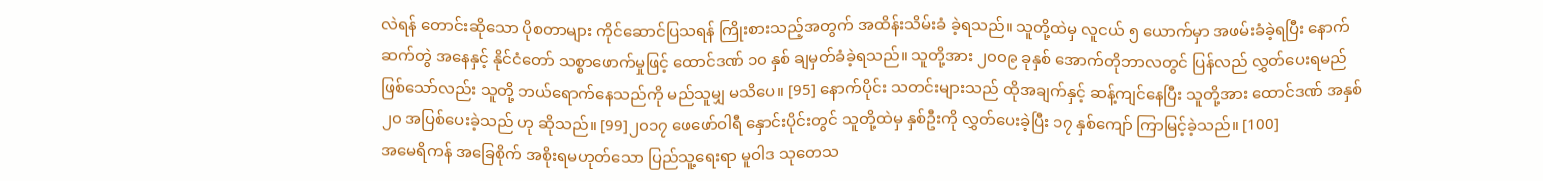လဲရန် တောင်းဆိုသော ပိုစတာများ ကိုင်ဆောင်ပြသရန် ကြိုးစားသည့်အတွက် အထိန်းသိမ်းခံ ခဲ့ရသည်။ သူတို့ထဲမှ လူငယ် ၅ ယောက်မှာ အဖမ်းခံခဲ့ရပြီး နောက်ဆက်တွဲ အနေနှင့် နိုင်ငံတော် သစ္စာဖောက်မှုဖြင့် ထောင်ဒဏ် ၁၀ နှစ် ချမှတ်ခံခဲ့ရသည်။ သူတို့အား ၂၀၀၉ ခုနှစ် အောက်တိုဘာလတွင် ပြန်လည် လွှတ်ပေးရမည် ဖြစ်သော်လည်း သူတို့ ဘယ်ရောက်နေသည်ကို မည်သူမျှ မသိပေ။ [95] နောက်ပိုင်း သတင်းများသည် ထိုအချက်နှင့် ဆန့်ကျင်နေပြီး သူတို့အား ထောင်ဒဏ် အနှစ် ၂၀ အပြစ်ပေးခဲ့သည် ဟု ဆိုသည်။ [99]၂၀၁၇ ဖေဖော်ဝါရီ နှောင်းပိုင်းတွင် သူတို့ထဲမှ နှစ်ဦးကို လွှတ်ပေးခဲ့ပြီး ၁၇ နှစ်ကျော် ကြာမြင့်ခဲ့သည်။ [100]
အမေရိကန် အခြေစိုက် အစိုးရမဟုတ်သော ပြည်သူ့ရေးရာ မူဝါဒ သုတေသ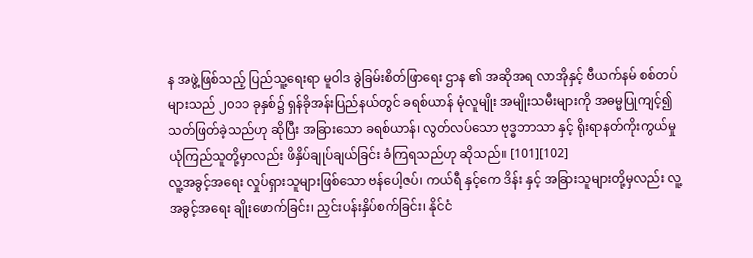န အဖွဲ့ဖြစ်သည့် ပြည်သူ့ရေးရာ မူဝါဒ ခွဲခြမ်းစိတ်ဖြာရေး ဌာန ၏ အဆိုအရ လာအိုနှင့် ဗီယက်နမ် စစ်တပ်များသည် ၂၀၁၁ ခုနှစ်၌ ရှန်ခိုအန်းပြည်နယ်တွင် ခရစ်ယာန် မုံလူမျိုး အမျိုးသမီးများကို အဓမ္မပြုကျင့်၍ သတ်ဖြတ်ခဲ့သည်ဟု ဆိုပြီး အခြားသော ခရစ်ယာန်၊ လွတ်လပ်သော ဗုဒ္ဓဘာသာ နှင့် ရိုးရာနတ်ကိုးကွယ်မှု ယုံကြည်သူတို့မှာလည်း ဖိနှိပ်ချုပ်ချယ်ခြင်း ခံကြရသည်ဟု ဆိုသည်။ [101][102]
လူ့အခွင့်အရေး လှုပ်ရှားသူများဖြစ်သော ဗန်ပေါ့ဇပ်၊ ကယ်ရီ နှင့်ကေ ဒိန်း နှင့် အခြားသူများတို့မှလည်း လူ့အခွင့်အရေး ချိုးဖောက်ခြင်း၊ ညှင်းပန်းနှိပ်စက်ခြင်း၊ နိုင်ငံ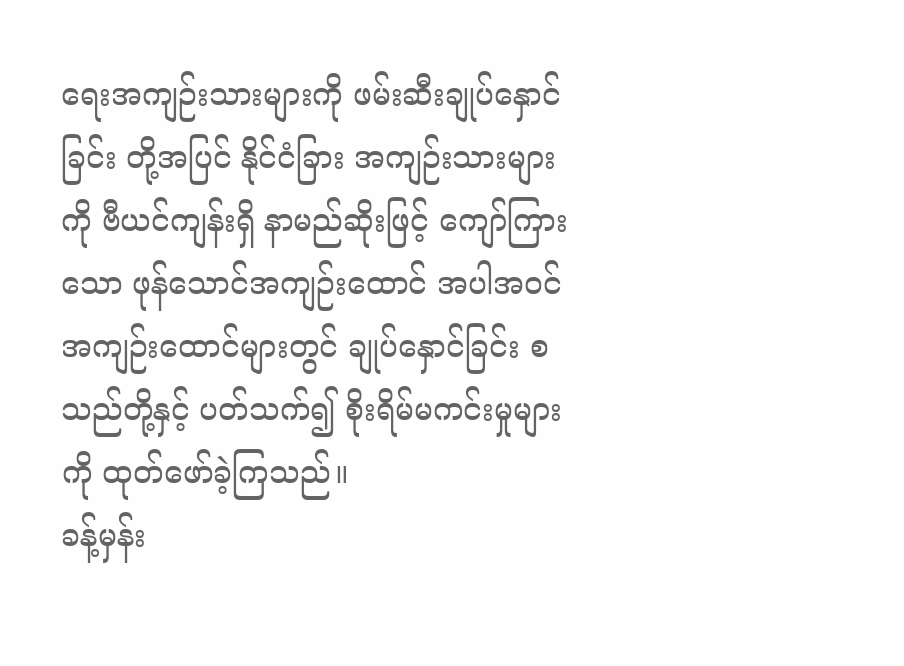ရေးအကျဉ်းသားများကို ဖမ်းဆီးချုပ်နှောင်ခြင်း တို့အပြင် နိုင်ငံခြား အကျဉ်းသားများကို ဗီယင်ကျန်းရှိ နာမည်ဆိုးဖြင့် ကျော်ကြားသော ဖုန်သောင်အကျဉ်းထောင် အပါအဝင် အကျဉ်းထောင်များတွင် ချုပ်နှောင်ခြင်း စသည်တို့နှင့် ပတ်သက်၍ စိုးရိမ်မကင်းမှုများကို ထုတ်ဖော်ခဲ့ကြသည်။
ခန့်မှန်း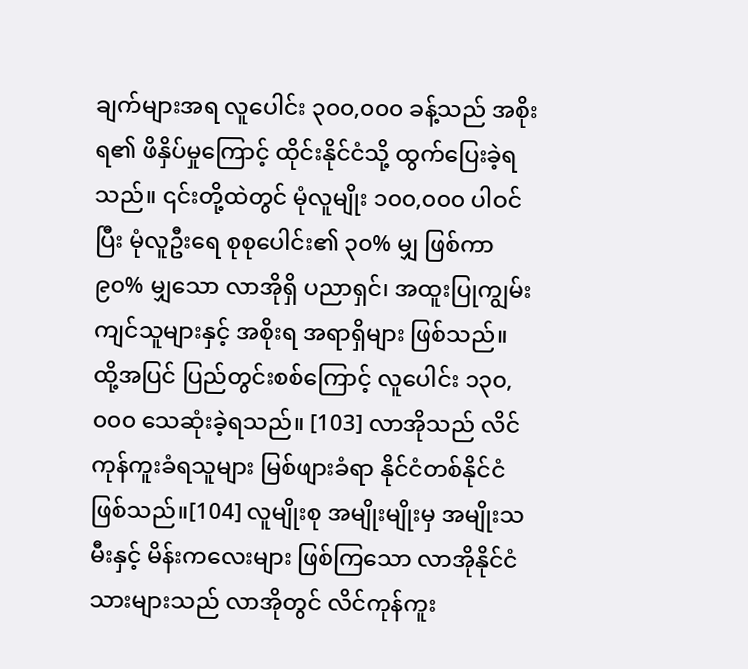ချက်များအရ လူပေါင်း ၃၀၀,၀၀၀ ခန့်သည် အစိုးရ၏ ဖိနှိပ်မှုကြောင့် ထိုင်းနိုင်ငံသို့ ထွက်ပြေးခဲ့ရသည်။ ၎င်းတို့ထဲတွင် မုံလူမျိုး ၁၀၀,၀၀၀ ပါဝင်ပြီး မုံလူဦးရေ စုစုပေါင်း၏ ၃၀% မျှ ဖြစ်ကာ ၉၀% မျှသော လာအိုရှိ ပညာရှင်၊ အထူးပြုကျွမ်းကျင်သူများနှင့် အစိုးရ အရာရှိများ ဖြစ်သည်။ ထို့အပြင် ပြည်တွင်းစစ်ကြောင့် လူပေါင်း ၁၃၀,၀၀၀ သေဆုံးခဲ့ရသည်။ [103] လာအိုသည် လိင်ကုန်ကူးခံရသူများ မြစ်ဖျားခံရာ နိုင်ငံတစ်နိုင်ငံ ဖြစ်သည်။[104] လူမျိုးစု အမျိုးမျိုးမှ အမျိုးသမီးနှင့် မိန်းကလေးများ ဖြစ်ကြသော လာအိုနိုင်ငံသားများသည် လာအိုတွင် လိင်ကုန်ကူး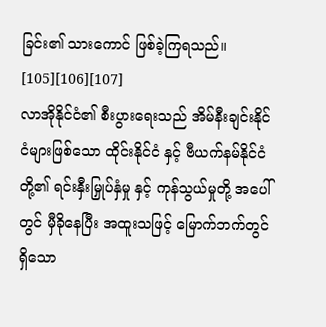ခြင်း၏ သားကောင် ဖြစ်ခဲ့ကြရသည်။ [105][106][107]
လာအိုနိုင်ငံ၏ စီးပွားရေးသည် အိမ်နီးချင်းနိုင်ငံများဖြစ်သော ထိုင်းနိုင်ငံ နှင့် ဗီယက်နမ်နိုင်ငံ တို့၏ ရင်းနှီးမြှုပ်နှံမှု နှင့် ကုန်သွယ်မှုတို့ အပေါ်တွင် မှီခိုနေပြီး အထူးသဖြင့် မြောက်ဘက်တွင် ရှိသော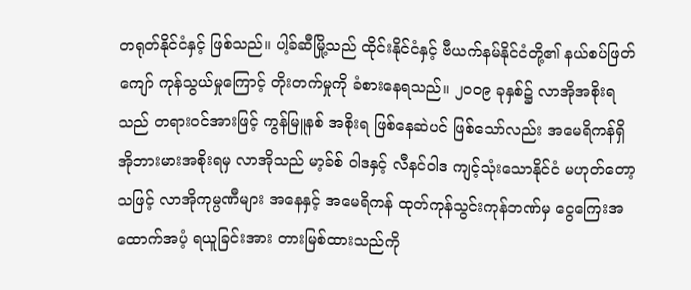တရုတ်နိုင်ငံနှင့် ဖြစ်သည်။ ပါ့ခ်ဆီမြို့သည် ထိုင်းနိုင်ငံနှင့် ဗီယက်နမ်နိုင်ငံတို့၏ နယ်စပ်ဖြတ်ကျော် ကုန်သွယ်မှုကြောင့် တိုးတက်မှုကို ခံစားနေရသည်။ ၂၀၀၉ ခုနှစ်၌ လာအိုအစိုးရသည် တရားဝင်အားဖြင့် ကွန်မြူနစ် အစိုးရ ဖြစ်နေဆဲပင် ဖြစ်သော်လည်း အမေရိကန်ရှိ အိုဘားမားအစိုးရမှ လာအိုသည် မာ့ခ်စ် ဝါဒနှင့် လီနင်ဝါဒ ကျင့်သုံးသောနိုင်ငံ မဟုတ်တော့သဖြင့် လာအိုကုမ္ပဏီများ အနေနှင့် အမေရိကန် ထုတ်ကုန်သွင်းကုန်ဘဏ်မှ ငွေကြေးအထောက်အပံ့ ရယူခြင်းအား တားမြစ်ထားသည်ကို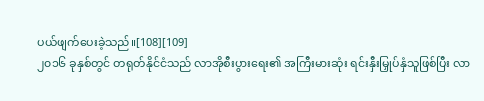ပယ်ဖျက်ပေးခဲ့သည်။[108][109]
၂၀၁၆ ခုနှစ်တွင် တရုတ်နိုင်ငံသည် လာအိုစီးပွားရေး၏ အကြီးမားဆုံး ရင်းနှီးမြှုပ်နှံသူဖြစ်ပြီး လာ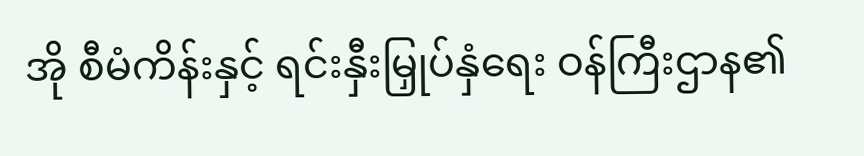အို စီမံကိန်းနှင့် ရင်းနှီးမြှုပ်နှံရေး ဝန်ကြီးဌာန၏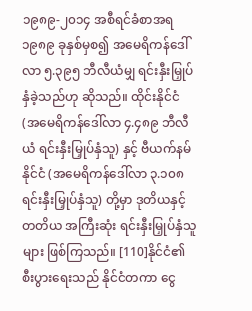၁၉၈၉-၂၀၁၄ အစီရင်ခံစာအရ ၁၉၈၉ ခုနှစ်မှစ၍ အမေရိကန်ဒေါ်လာ ၅.၃၉၅ ဘီလီယံမျှ ရင်းနှီးမြှုပ်နှံခဲ့သည်ဟု ဆိုသည်။ ထိုင်းနိုင်ငံ (အမေရိကန်ဒေါ်လာ ၄.၄၈၉ ဘီလီယံ ရင်းနှီးမြှုပ်နှံသူ) နှင့် ဗီယက်နမ်နိုင်ငံ (အမေရိကန်ဒေါ်လာ ၃.၁၀၈ ရင်းနှီးမြှုပ်နှံသူ) တို့မှာ ဒုတိယနှင့် တတိယ အကြီးဆုံး ရင်းနှီးမြှုပ်နှံသူများ ဖြစ်ကြသည်။ [110]နိုင်ငံ၏ စီးပွားရေးသည် နိုင်ငံတကာ ငွေ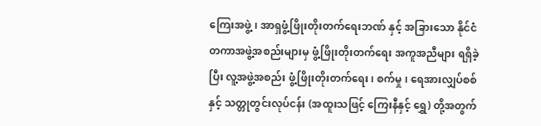ကြေးအဖွဲ့၊ အာရှဖွံ့ဖြိုးတိုးတက်ရေးဘဏ် နှင့် အခြားသော နိုင်ငံတကာအဖွဲ့အစည်းများမှ ဖွံ့ဖြိုးတိုးတက်ရေး အကူအညီများ ရရှိခဲ့ပြီး လူ့အဖွဲ့အစည်း ဖွံ့ဖြိုးတိုးတက်ရေး၊ စက်မှု၊ ရေအားလျှပ်စစ် နှင့် သတ္တုတွင်းလုပ်ငန်း (အထူးသဖြင့် ကြေးနီနှင့် ရွှေ) တို့အတွက်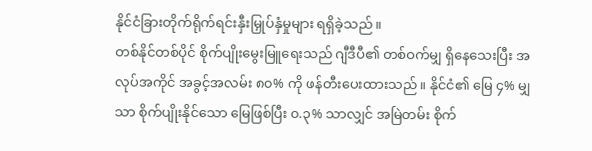နိုင်ငံခြားတိုက်ရိုက်ရင်းနှီးမြှုပ်နှံမှုများ ရရှိခဲ့သည်။
တစ်နိုင်တစ်ပိုင် စိုက်ပျိုးမွေးမြူရေးသည် ဂျီဒီပီ၏ တစ်ဝက်မျှ ရှိနေသေးပြီး အလုပ်အကိုင် အခွင့်အလမ်း ၈၀% ကို ဖန်တီးပေးထားသည်။ နိုင်ငံ၏ မြေ ၄% မျှသာ စိုက်ပျိုးနိုင်သော မြေဖြစ်ပြီး ၀.၃% သာလျှင် အမြဲတမ်း စိုက်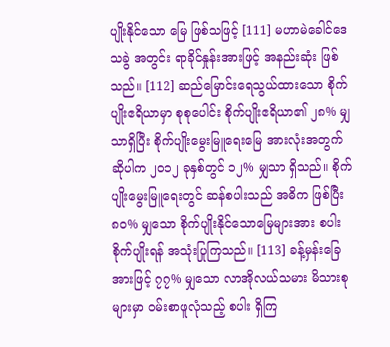ပျိုးနိုင်သော မြေ ဖြစ်သဖြင့် [111] မဟာမဲခေါင်ဒေသခွဲ အတွင်း ရာခိုင်နှုန်းအားဖြင့် အနည်းဆုံး ဖြစ်သည်။ [112] ဆည်မြောင်းရေသွယ်ထားသော စိုက်ပျိုးဧရိယာမှာ စုစုပေါင်း စိုက်ပျိုးဧရိယာ၏ ၂၈% မျှသာရှိပြီး စိုက်ပျိုးမွေးမြူရေးမြေ အားလုံးအတွက် ဆိုပါက ၂၀၁၂ ခုနှစ်တွင် ၁၂% မျှသာ ရှိသည်။ စိုက်ပျိုးမွေးမြူရေးတွင် ဆန်စပါးသည် အဓိက ဖြစ်ပြီး ၈၀% မျှသော စိုက်ပျိုးနိုင်သောမြေများအား စပါးစိုက်ပျိုးရန် အသုံးပြုကြသည်။ [113] ခန့်မှန်းခြေအားဖြင့် ၇၇% မျှသော လာအိုလယ်သမား မိသားစုများမှာ ဝမ်းစာဖူလုံသည့် စပါး ရှိကြ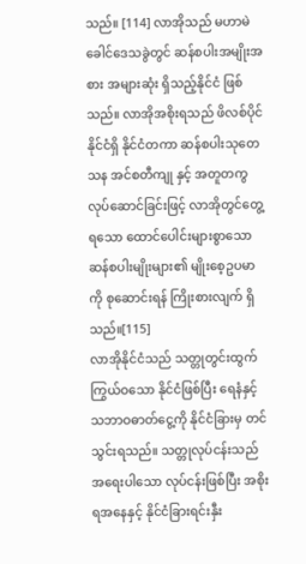သည်။ [114] လာအိုသည် မဟာမဲခေါင်ဒေသခွဲတွင် ဆန်စပါးအမျိုးအစား အများဆုံး ရှိသည့်နိုင်ငံ ဖြစ်သည်။ လာအိုအစိုးရသည် ဖိလစ်ပိုင်နိုင်ငံရှိ နိုင်ငံတကာ ဆန်စပါးသုတေသန အင်စတီကျု နှင့် အတူတကွ လုပ်ဆောင်ခြင်းဖြင့် လာအိုတွင်တွေ့ရသော ထောင်ပေါင်းများစွာသော ဆန်စပါးမျိုးများ၏ မျိုးစေ့ဥပမာကို စုဆောင်းရန် ကြိုးစားလျက် ရှိသည်။[115]
လာအိုနိုင်ငံသည် သတ္တုတွင်းထွက် ကြွယ်ဝသော နိုင်ငံဖြစ်ပြီး ရေနံနှင့် သဘာဝဓာတ်ငွေ့ကို နိုင်ငံခြားမှ တင်သွင်းရသည်။ သတ္တုလုပ်ငန်းသည် အရေးပါသော လုပ်ငန်းဖြစ်ပြီး အစိုးရအနေနှင့် နိုင်ငံခြားရင်းနှီး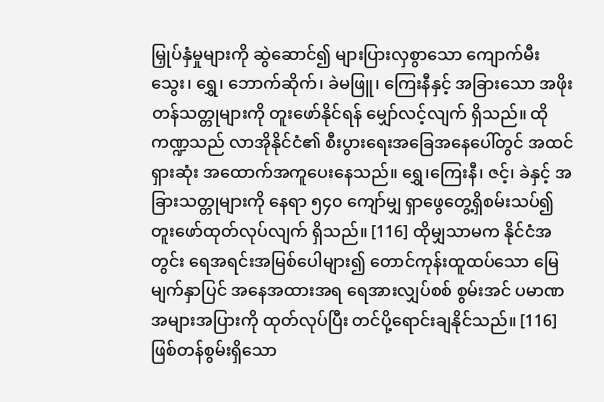မြှုပ်နှံမှုများကို ဆွဲဆောင်၍ များပြားလှစွာသော ကျောက်မီးသွေး၊ ရွှေ၊ ဘောက်ဆိုက်၊ ခဲမဖြူ၊ ကြေးနီနှင့် အခြားသော အဖိုးတန်သတ္တုများကို တူးဖော်နိုင်ရန် မျှော်လင့်လျက် ရှိသည်။ ထိုကဏ္ဍသည် လာအိုနိုင်ငံ၏ စီးပွားရေးအခြေအနေပေါ်တွင် အထင်ရှားဆုံး အထောက်အကူပေးနေသည်။ ရွှေ၊ကြေးနီ၊ ဇင့်၊ ခဲနှင့် အခြားသတ္တုများကို နေရာ ၅၄၀ ကျော်မျှ ရှာဖွေတွေ့ရှိစမ်းသပ်၍ တူးဖော်ထုတ်လုပ်လျက် ရှိသည်။ [116] ထိုမျှသာမက နိုင်ငံအတွင်း ရေအရင်းအမြစ်ပေါများ၍ တောင်ကုန်းထူထပ်သော မြေမျက်နှာပြင် အနေအထားအရ ရေအားလျှပ်စစ် စွမ်းအင် ပမာဏအများအပြားကို ထုတ်လုပ်ပြီး တင်ပို့ရောင်းချနိုင်သည်။ [116] ဖြစ်တန်စွမ်းရှိသော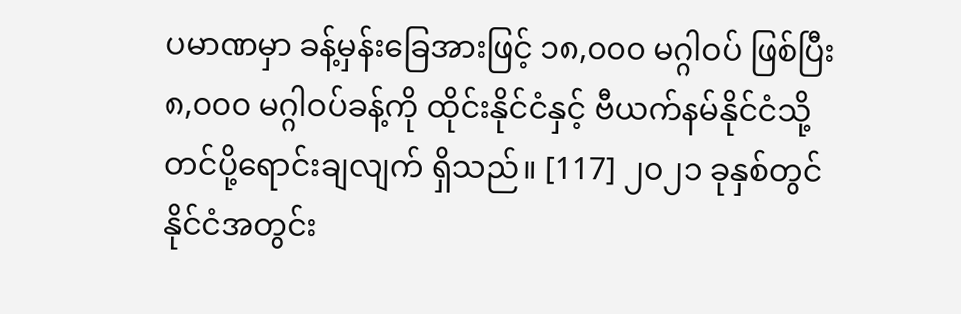ပမာဏမှာ ခန့်မှန်းခြေအားဖြင့် ၁၈,၀၀၀ မဂ္ဂါဝပ် ဖြစ်ပြီး ၈,၀၀၀ မဂ္ဂါဝပ်ခန့်ကို ထိုင်းနိုင်ငံနှင့် ဗီယက်နမ်နိုင်ငံသို့ တင်ပို့ရောင်းချလျက် ရှိသည်။ [117] ၂၀၂၁ ခုနှစ်တွင် နိုင်ငံအတွင်း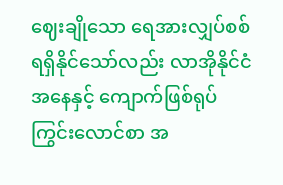ဈေးချိုသော ရေအားလျှပ်စစ် ရရှိနိုင်သော်လည်း လာအိုနိုင်ငံအနေနှင့် ကျောက်ဖြစ်ရုပ်ကြွင်းလောင်စာ အ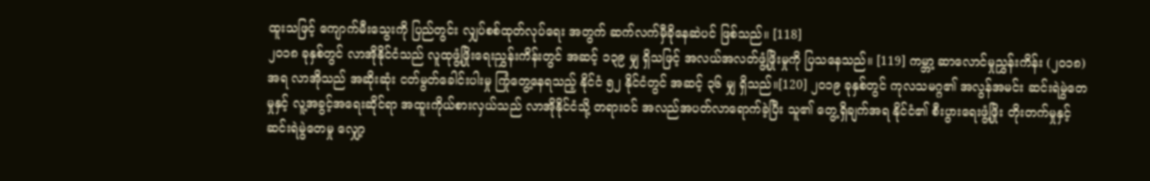ထူးသဖြင့် ကျောက်မီးသွေးကို ပြည်တွင်း လျှပ်စစ်ထုတ်လုပ်ရေး အတွက် ဆက်လက်မှီခိုနေဆဲပင် ဖြစ်သည်။ [118]
၂၀၁၈ ခုနှစ်တွင် လာအိုနိုင်ငံသည် လူထုဖွံ့ဖြိုးရေးညွှန်းကိန်းတွင် အဆင့် ၁၃၉ မျှ ရှိသဖြင့် အလယ်အလတ်ဖွံ့ဖြိုးမှုကို ပြသနေသည်။ [119] ကမ္ဘာ့ ဆာလောင်မှုညွှန်းကိန်း (၂၀၁၈) အရ လာအိုသည် အဆိုးဆုံး ငတ်မွတ်ခေါင်းပါးမှု ကြုံတွေ့နေရသည့် နိုင်ငံ ၅၂ နိုင်ငံတွင် အဆင့် ၃၆ မျှ ရှိသည်။[120] ၂၀၁၉ ခုနှစ်တွင် ကုလသမဂ္ဂ၏ အလွန်အမင်း ဆင်းရဲမွဲတေမှုနှင့် လူ့အခွင့်အရေးဆိုင်ရာ အထူးကိုယ်စားလှယ်သည် လာအိုနိုင်ငံသို့ တရားဝင် အလည်အပတ်လာရောက်ခဲ့ပြီး သူ၏ တွေ့ရှိချက်အရ နိုင်ငံ၏ စီးပွားရေးဖွံ့ဖြိုး တိုးတက်မှုနှင့် ဆင်းရဲမွဲတေမှု လျှော့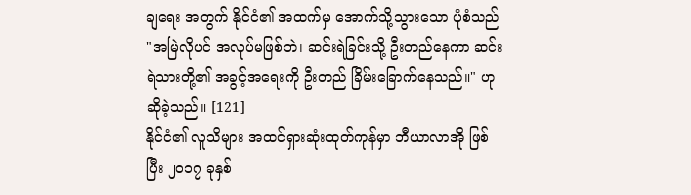ချရေး အတွက် နိုင်ငံ၏ အထက်မှ အောက်သို့သွားသော ပုံစံသည် "အမြဲလိုပင် အလုပ်မဖြစ်ဘဲ၊ ဆင်းရဲခြင်းသို့ ဦးတည်နေကာ ဆင်းရဲသားတို့၏ အခွင့်အရေးကို ဦးတည် ခြိမ်းခြောက်နေသည်။" ဟု ဆိုခဲ့သည်။ [121]
နိုင်ငံ၏ လူသိများ အထင်ရှားဆုံးထုတ်ကုန်မှာ ဘီယာလာအို ဖြစ်ပြီး ၂၀၁၇ ခုနှစ်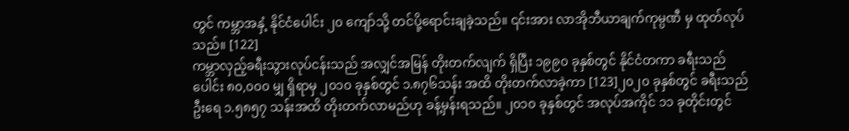တွင် ကမ္ဘာအနှံ့ နိုင်ငံပေါင်း ၂၀ ကျော်သို့ တင်ပို့ရောင်းချခဲ့သည်။ ၎င်းအား လာအိုဘီယာချက်ကုမ္ပဏီ မှ ထုတ်လုပ်သည်။ [122]
ကမ္ဘာလှည့်ခရီးသွားလုပ်ငန်းသည် အလျှင်အမြန် တိုးတက်လျက် ရှိပြီး ၁၉၉၀ ခုနှစ်တွင် နိုင်ငံတကာ ခရီးသည်ပေါင်း ၈၀,၀၀၀ မျှ ရှိရာမှ ၂၀၁၀ ခုနှစ်တွင် ၁.၈၇၆သန်း အထိ တိုးတက်လာခဲ့ကာ [123]၂၀၂၀ ခုနှစ်တွင် ခရီးသည်ဦးရေ ၁.၅၈၅၇ သန်းအထိ တိုးတက်လာမည်ဟု ခန့်မှန်းရသည်။ ၂၀၁၀ ခုနှစ်တွင် အလုပ်အကိုင် ၁၁ ခုတိုင်းတွင်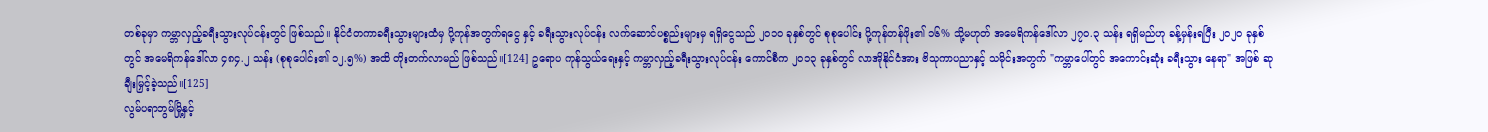တစ်ခုမှာ ကမ္ဘာလှည့်ခရီးသွားလုပ်ငန်းတွင် ဖြစ်သည်။ နိုင်ငံတကာခရီးသွားများထံမှ ပို့ကုန်အတွက်ရငွေ နှင့် ခရီးသွားလုပ်ငန်း လက်ဆောင်ပစ္စည်းများမှ ရရှိငွေသည် ၂၀၁၀ ခုနှစ်တွင် စုစုပေါင်း ပို့ကုန်တန်ဖိုး၏ ၁၆% သို့မဟုတ် အမေရိကန်ဒေါ်လာ ၂၇၀.၃ သန်း ရရှိမည်ဟု ခန့်မှန်းရပြီး ၂၀၂၀ ခုနှစ်တွင် အမေရိကန်ဒေါ်လာ ၄၈၄.၂ သန်း (စုစုပေါင်း၏ ၁၂.၅%) အထိ တိုးတက်လာမည် ဖြစ်သည်။[124] ဥရောပ ကုန်သွယ်ရေးနှင့် ကမ္ဘာလှည့်ခရီးသွားလုပ်ငန်း ကောင်စီက ၂၀၁၃ ခုနှစ်တွင် လာအိုနိုင်ငံအား ဗိသုကာပညာနှင့် သမိုင်းအတွက် "ကမ္ဘာပေါ်တွင် အကောင်းဆုံး ခရီးသွား နေရာ" အဖြစ် ဆုချီးမြှင့်ခဲ့သည်။[125]
လွမ်ပရာဘွမ်မြို့နှင့်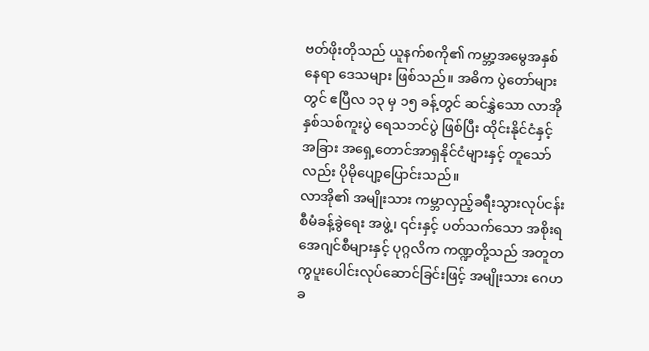ဗတ်ဖိုးတိုသည် ယူနက်စကို၏ ကမ္ဘာ့အမွေအနှစ်နေရာ ဒေသများ ဖြစ်သည်။ အဓိက ပွဲတော်များတွင် ဧပြီလ ၁၃ မှ ၁၅ ခန့်တွင် ဆင်နွှဲသော လာအိုနှစ်သစ်ကူးပွဲ ရေသဘင်ပွဲ ဖြစ်ပြီး ထိုင်းနိုင်ငံနှင့် အခြား အရှေ့တောင်အာရှနိုင်ငံများနှင့် တူသော်လည်း ပိုမိုပျော့ပြောင်းသည်။
လာအို၏ အမျိုးသား ကမ္ဘာလှည့်ခရီးသွားလုပ်ငန်း စီမံခန့်ခွဲရေး အဖွဲ့၊ ၎င်းနှင့် ပတ်သက်သော အစိုးရ အေဂျင်စီများနှင့် ပုဂ္ဂလိက ကဏ္ဍတို့သည် အတူတကွပူးပေါင်းလုပ်ဆောင်ခြင်းဖြင့် အမျိုးသား ဂေဟခ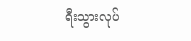ရီးသွားလုပ်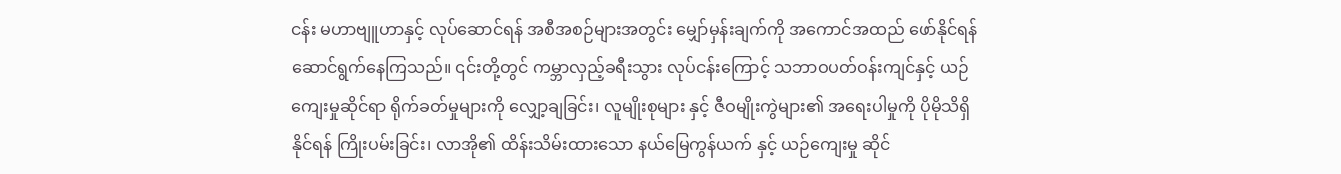ငန်း မဟာဗျူဟာနှင့် လုပ်ဆောင်ရန် အစီအစဉ်များအတွင်း မျှော်မှန်းချက်ကို အကောင်အထည် ဖော်နိုင်ရန် ဆောင်ရွက်နေကြသည်။ ၎င်းတို့တွင် ကမ္ဘာလှည့်ခရီးသွား လုပ်ငန်းကြောင့် သဘာဝပတ်ဝန်းကျင်နှင့် ယဉ်ကျေးမှုဆိုင်ရာ ရိုက်ခတ်မှုများကို လျှော့ချခြင်း၊ လူမျိုးစုများ နှင့် ဇီဝမျိုးကွဲများ၏ အရေးပါမှုကို ပိုမိုသိရှိနိုင်ရန် ကြိုးပမ်းခြင်း၊ လာအို၏ ထိန်းသိမ်းထားသော နယ်မြေကွန်ယက် နှင့် ယဉ်ကျေးမှု ဆိုင်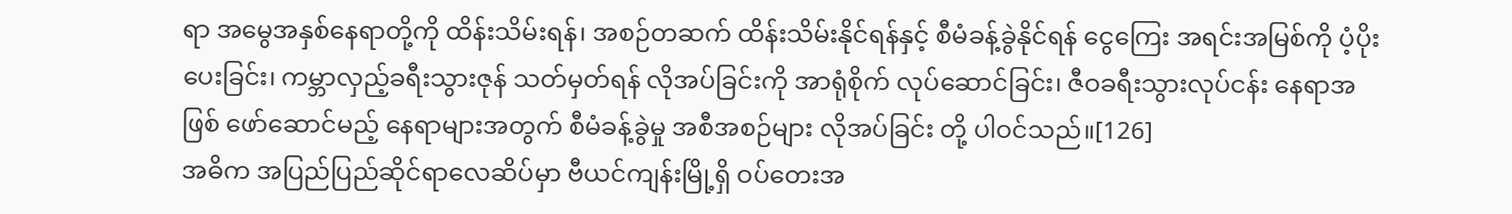ရာ အမွေအနှစ်နေရာတို့ကို ထိန်းသိမ်းရန်၊ အစဉ်တဆက် ထိန်းသိမ်းနိုင်ရန်နှင့် စီမံခန့်ခွဲနိုင်ရန် ငွေကြေး အရင်းအမြစ်ကို ပံ့ပိုးပေးခြင်း၊ ကမ္ဘာလှည့်ခရီးသွားဇုန် သတ်မှတ်ရန် လိုအပ်ခြင်းကို အာရုံစိုက် လုပ်ဆောင်ခြင်း၊ ဇီဝခရီးသွားလုပ်ငန်း နေရာအဖြစ် ဖော်ဆောင်မည့် နေရာများအတွက် စီမံခန့်ခွဲမှု အစီအစဉ်များ လိုအပ်ခြင်း တို့ ပါဝင်သည်။[126]
အဓိက အပြည်ပြည်ဆိုင်ရာလေဆိပ်မှာ ဗီယင်ကျန်းမြို့ရှိ ဝပ်တေးအ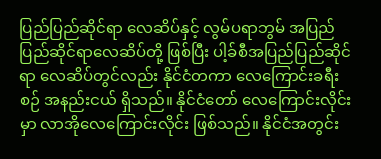ပြည်ပြည်ဆိုင်ရာ လေဆိပ်နှင့် လွမ်ပရာဘွမ် အပြည်ပြည်ဆိုင်ရာလေဆိပ်တို့ ဖြစ်ပြီး ပါ့ခ်စီအပြည်ပြည်ဆိုင်ရာ လေဆိပ်တွင်လည်း နိုင်ငံတကာ လေကြောင်းခရီးစဉ် အနည်းငယ် ရှိသည်။ နိုင်ငံတော် လေကြောင်းလိုင်းမှာ လာအိုလေကြောင်းလိုင်း ဖြစ်သည်။ နိုင်ငံအတွင်း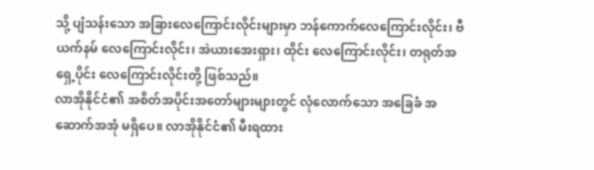သို့ ပျံသန်းသော အခြားလေကြောင်းလိုင်းများမှာ ဘန်ကောက်လေကြောင်းလိုင်း၊ ဗီယက်နမ် လေကြောင်းလိုင်း၊ အဲယားအေးရှား၊ ထိုင်း လေကြောင်းလိုင်း၊ တရုတ်အရှေ့ပိုင်း လေကြောင်းလိုင်းတို့ ဖြစ်သည်။
လာအိုနိုင်ငံ၏ အစိတ်အပိုင်းအတော်များများတွင် လုံလောက်သော အခြေခံ အဆောက်အအုံ မရှိပေ။ လာအိုနိုင်ငံ၏ မီးရထား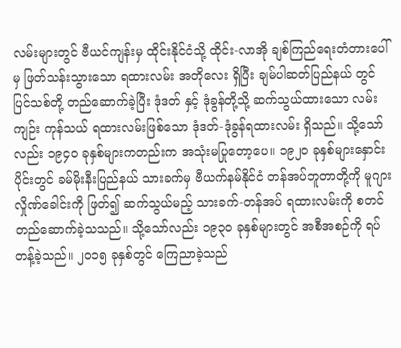လမ်းများတွင် ဗီယင်ကျန်းမှ ထိုင်းနိုင်ငံသို့ ထိုင်း-လာအို ချစ်ကြည်ရေးတံတားပေါ် မှ ဖြတ်သန်းသွားသော ရထားလမ်း အတိုလေး ရှိပြီး ချမ်ပါဆတ်ပြည်နယ် တွင် ပြင်သစ်တို့ တည်ဆောက်ခဲ့ပြီး ဒုံဒတ် နှင့် ဒုံခွန်တို့သို့ ဆက်သွယ်ထားသော လမ်းကျဉ်း ကုန်သယ် ရထားလမ်းဖြစ်သော ဒုံဒတ်-ဒုံခွန်ရထားလမ်း ရှိသည်။ သို့သော်လည်း ၁၉၄၀ ခုနှစ်များကတည်းက အသုံးမပြုတော့ပေ။ ၁၉၂၀ ခုနှစ်များနှောင်းပိုင်းတွင် ခမ်မိုးနီးပြည်နယ် သားခက်မှ ဗီယက်နမ်နိုင်ငံ တန်အပ်ဘူတာတို့ကို မူဂျားလှိုဏ်ခေါင်းကို ဖြတ်၍ ဆက်သွယ်မည့် သားခက်-တန်အပ် ရထားလမ်းကို စတင်တည်ဆောက်ခဲ့သသည်။ သို့သော်လည်း ၁၉၃၀ ခုနှစ်များတွင် အစီအစဉ်ကို ရပ်တန့်ခဲ့သည်။ ၂၀၁၅ ခုနှစ်တွင် ကြေညာခဲ့သည်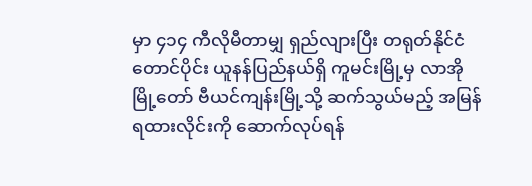မှာ ၄၁၄ ကီလိုမီတာမျှ ရှည်လျားပြီး တရုတ်နိုင်ငံတောင်ပိုင်း ယူနန်ပြည်နယ်ရှိ ကူမင်းမြို့မှ လာအိုမြို့တော် ဗီယင်ကျန်းမြို့သို့ ဆက်သွယ်မည့် အမြန်ရထားလိုင်းကို ဆောက်လုပ်ရန်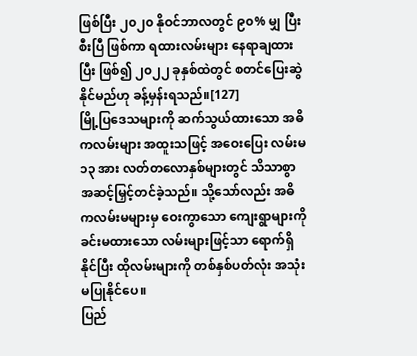ဖြစ်ပြီး ၂၀၂၀ နိုဝင်ဘာလတွင် ၉၀% မျှ ပြီးစီးပြီ ဖြစ်ကာ ရထားလမ်းများ နေရာချထားပြီး ဖြစ်၍ ၂၀၂၂ ခုနှစ်ထဲတွင် စတင်ပြေးဆွဲနိုင်မည်ဟု ခန့်မှန်းရသည်။[127]
မြို့ပြဒေသများကို ဆက်သွယ်ထားသော အဓိကလမ်းများ အထူးသဖြင့် အဝေးပြေး လမ်းမ ၁၃ အား လတ်တလောနှစ်များတွင် သိသာစွာ အဆင့်မြှင့်တင်ခဲ့သည်။ သို့သော်လည်း အဓိကလမ်းမများမှ ဝေးကွာသော ကျေးရွာများကို ခင်းမထားသော လမ်းများဖြင့်သာ ရောက်ရှိနိုင်ပြီး ထိုလမ်းများကို တစ်နှစ်ပတ်လုံး အသုံးမပြုနိုင်ပေ။
ပြည်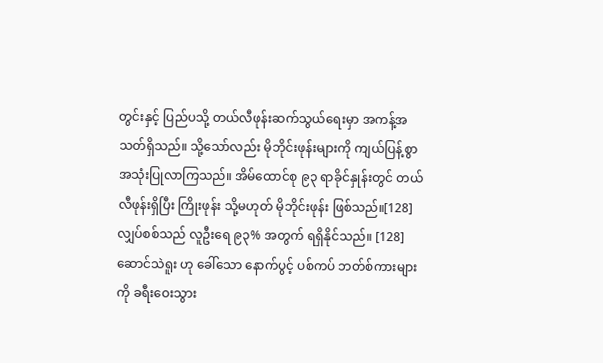တွင်းနှင့် ပြည်ပသို့ တယ်လီဖုန်းဆက်သွယ်ရေးမှာ အကန့်အသတ်ရှိသည်။ သို့သော်လည်း မိုဘိုင်းဖုန်းများကို ကျယ်ပြန့်စွာ အသုံးပြုလာကြသည်။ အိမ်ထောင်စု ၉၃ ရာခိုင်နှုန်းတွင် တယ်လီဖုန်းရှိပြီး ကြိုးဖုန်း သို့မဟုတ် မိုဘိုင်းဖုန်း ဖြစ်သည်။[128] လျှပ်စစ်သည် လူဦးရေ ၉၃% အတွက် ရရှိနိုင်သည်။ [128] ဆောင်သဲရူး ဟု ခေါ်သော နောက်ပွင့် ပစ်ကပ် ဘတ်စ်ကားများကို ခရီးဝေးသွား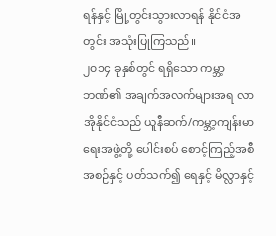ရန်နှင့် မြို့တွင်းသွားလာရန် နိုင်ငံအတွင်း အသုံးပြုကြသည်။
၂၀၁၄ ခုနှစ်တွင် ရရှိသော ကမ္ဘာ့ဘဏ်၏ အချက်အလက်များအရ လာအိုနိုင်ငံသည် ယူနီဆက်/ကမ္ဘာ့ကျန်းမာရေးအဖွဲ့တို့ ပေါင်းစပ် စောင့်ကြည့်အစီအစဉ်နှင့် ပတ်သက်၍ ရေနှင့် မိလ္လာနှင့်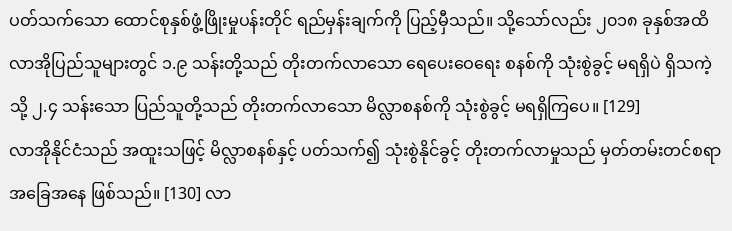ပတ်သက်သော ထောင်စုနှစ်ဖွံ့ဖြိုးမှုပန်းတိုင် ရည်မှန်းချက်ကို ပြည့်မှီသည်။ သို့သော်လည်း ၂၀၁၈ ခုနှစ်အထိ လာအိုပြည်သူများတွင် ၁.၉ သန်းတို့သည် တိုးတက်လာသော ရေပေးဝေရေး စနစ်ကို သုံးစွဲခွင့် မရရှိပဲ ရှိသကဲ့သို့ ၂.၄ သန်းသော ပြည်သူတို့သည် တိုးတက်လာသော မိလ္လာစနစ်ကို သုံးစွဲခွင့် မရရှိကြပေ။ [129]
လာအိုနိုင်ငံသည် အထူးသဖြင့် မိလ္လာစနစ်နှင့် ပတ်သက်၍ သုံးစွဲနိုင်ခွင့် တိုးတက်လာမှုသည် မှတ်တမ်းတင်စရာ အခြေအနေ ဖြစ်သည်။ [130] လာ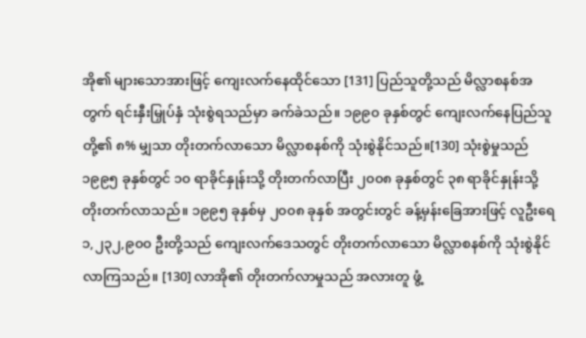အို၏ များသောအားဖြင့် ကျေးလက်နေထိုင်သော [131] ပြည်သူတို့သည် မိလ္လာစနစ်အတွက် ရင်းနှီးမြှုပ်နှံ သုံးစွဲရသည်မှာ ခက်ခဲသည်။ ၁၉၉၀ ခုနှစ်တွင် ကျေးလက်နေပြည်သူတို့၏ ၈% မျှသာ တိုးတက်လာသော မိလ္လာစနစ်ကို သုံးစွဲနိုင်သည်။[130] သုံးစွဲမှုသည် ၁၉၉၅ ခုနှစ်တွင် ၁၀ ရာခိုင်နှုန်းသို့ တိုးတက်လာပြီး ၂၀၀၈ ခုနှစ်တွင် ၃၈ ရာခိုင်နှုန်းသို့ တိုးတက်လာသည်။ ၁၉၉၅ ခုနှစ်မှ ၂၀၀၈ ခုနှစ် အတွင်းတွင် ခန့်မှန်းခြေအားဖြင့် လူဦးရေ ၁,၂၃၂,၉၀၀ ဦးတို့သည် ကျေးလက်ဒေသတွင် တိုးတက်လာသော မိလ္လာစနစ်ကို သုံးစွဲနိုင်လာကြသည်။ [130] လာအို၏ တိုးတက်လာမှုသည် အလားတူ ဖွံ့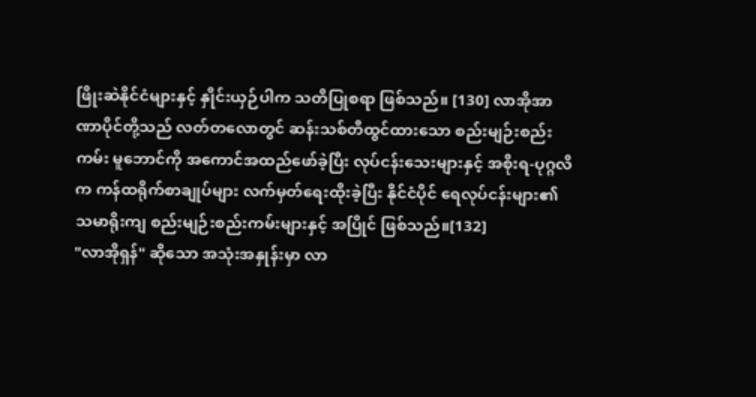ဖြိုးဆဲနိုင်ငံများနှင့် နှိုင်းယှဉ်ပါက သတိပြုစရာ ဖြစ်သည်။ [130] လာအိုအာဏာပိုင်တို့သည် လတ်တလောတွင် ဆန်းသစ်တီထွင်ထားသော စည်းမျဉ်းစည်းကမ်း မူဘောင်ကို အကောင်အထည်ဖော်ခဲ့ပြီး လုပ်ငန်းသေးများနှင့် အစိုးရ-ပုဂ္ဂလိက ကန်ထရိုက်စာချုပ်များ လက်မှတ်ရေးထိုးခဲ့ပြီး နိုင်ငံပိုင် ရေလုပ်ငန်းများ၏ သမာရိုးကျ စည်းမျဉ်းစည်းကမ်းများနှင့် အပြိုင် ဖြစ်သည်။[132]
"လာအိုရှန်" ဆိုသော အသုံးအနှုန်းမှာ လာ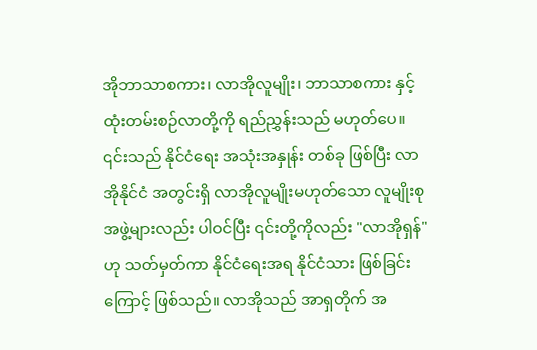အိုဘာသာစကား၊ လာအိုလူမျိုး၊ ဘာသာစကား နှင့် ထုံးတမ်းစဉ်လာတို့ကို ရည်ညွှန်းသည် မဟုတ်ပေ။ ၎င်းသည် နိုင်ငံရေး အသုံးအနှုန်း တစ်ခု ဖြစ်ပြီး လာအိုနိုင်ငံ အတွင်းရှိ လာအိုလူမျိုးမဟုတ်သော လူမျိုးစု အဖွဲ့များလည်း ပါဝင်ပြီး ၎င်းတို့ကိုလည်း "လာအိုရှန်" ဟု သတ်မှတ်ကာ နိုင်ငံရေးအရ နိုင်ငံသား ဖြစ်ခြင်းကြောင့် ဖြစ်သည်။ လာအိုသည် အာရှတိုက် အ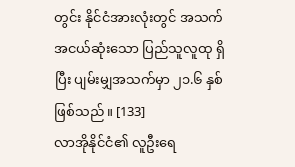တွင်း နိုင်ငံအားလုံးတွင် အသက်အငယ်ဆုံးသော ပြည်သူလူထု ရှိပြီး ပျမ်းမျှအသက်မှာ ၂၁.၆ နှစ် ဖြစ်သည်။ [133]
လာအိုနိုင်ငံ၏ လူဦးရေ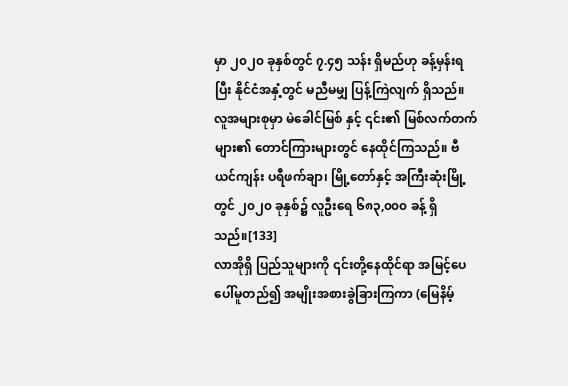မှာ ၂၀၂၀ ခုနှစ်တွင် ၇.၄၅ သန်း ရှိမည်ဟု ခန့်မှန်းရပြီး နိုင်ငံအနှံ့တွင် မညီမမျှ ပြန့်ကြဲလျက် ရှိသည်။ လူအများစုမှာ မဲခေါင်မြစ် နှင့် ၎င်း၏ မြစ်လက်တက်များ၏ တောင်ကြားများတွင် နေထိုင်ကြသည်။ ဗီယင်ကျန်း ပရီဖက်ချာ၊ မြို့တော်နှင့် အကြီးဆုံးမြို့တွင် ၂၀၂၀ ခုနှစ်၌ လူဦးရေ ၆၈၃,၀၀၀ ခန့် ရှိသည်။[133]
လာအိုရှိ ပြည်သူများကို ၎င်းတို့နေထိုင်ရာ အမြင့်ပေ ပေါ်မူတည်၍ အမျိုးအစားခွဲခြားကြကာ (မြေနိမ့်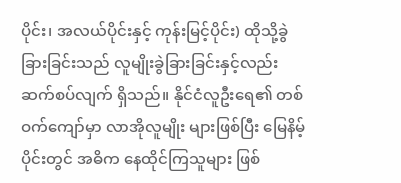ပိုင်း၊ အလယ်ပိုင်းနှင့် ကုန်းမြင့်ပိုင်း) ထိုသို့ခွဲခြားခြင်းသည် လူမျိုးခွဲခြားခြင်းနှင့်လည်း ဆက်စပ်လျက် ရှိသည်။ နိုင်ငံလူဦးရေ၏ တစ်ဝက်ကျော်မှာ လာအိုလူမျိုး များဖြစ်ပြီး မြေနိမ့်ပိုင်းတွင် အဓိက နေထိုင်ကြသူများ ဖြစ်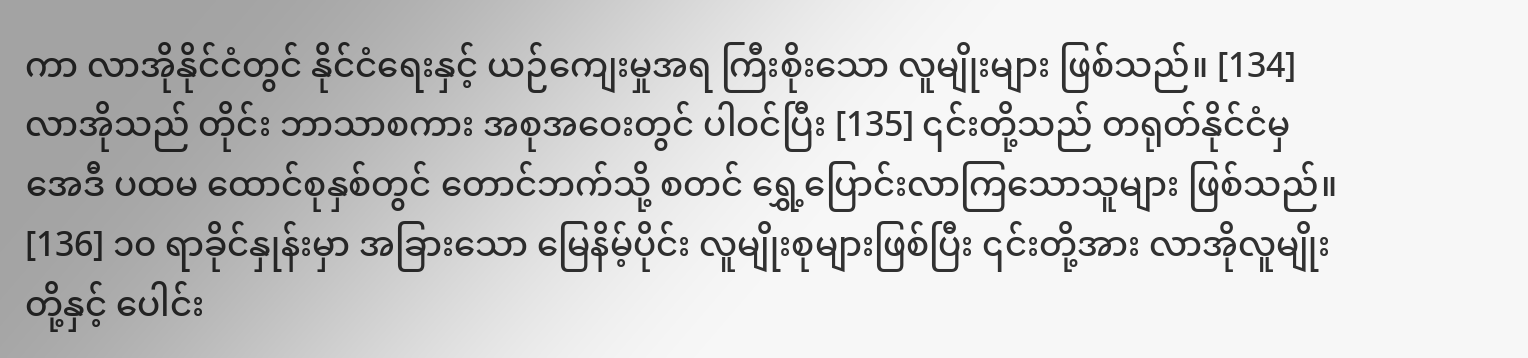ကာ လာအိုနိုင်ငံတွင် နိုင်ငံရေးနှင့် ယဉ်ကျေးမှုအရ ကြီးစိုးသော လူမျိုးများ ဖြစ်သည်။ [134] လာအိုသည် တိုင်း ဘာသာစကား အစုအဝေးတွင် ပါဝင်ပြီး [135] ၎င်းတို့သည် တရုတ်နိုင်ငံမှ အေဒီ ပထမ ထောင်စုနှစ်တွင် တောင်ဘက်သို့ စတင် ရွှေ့ပြောင်းလာကြသောသူများ ဖြစ်သည်။ [136] ၁၀ ရာခိုင်နှုန်းမှာ အခြားသော မြေနိမ့်ပိုင်း လူမျိုးစုများဖြစ်ပြီး ၎င်းတို့အား လာအိုလူမျိုးတို့နှင့် ပေါင်း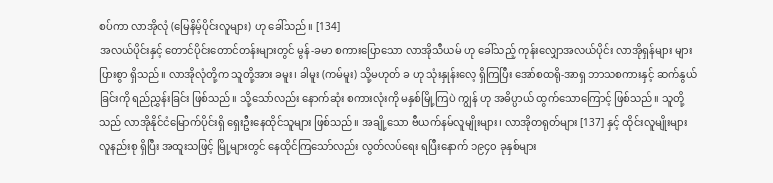စပ်ကာ လာအိုလုံ (မြေနိမ့်ပိုင်းလူများ) ဟု ခေါ်သည်။ [134]
အလယ်ပိုင်းနှင့် တောင်ပိုင်းတောင်တန်းများတွင် မွန်-ခမာ စကားပြောသော လာအိုသီယမ် ဟု ခေါ်သည့် ကုန်းလျှောအလယ်ပိုင်း လာအိုရှန်များ များပြားစွာ ရှိသည်။ လာအိုလုံတို့က သူတို့အား ခမူး၊ ခါမူး (ကမ်မူး) သို့မဟုတ် ခ ဟု သုံးနှုန်းလေ့ ရှိကြပြီး အော်စထရို-အာရှ ဘာသစကားနှင့် ဆက်နွယ်ခြင်းကို ရည်ညွှန်းခြင်း ဖြစ်သည်။ သို့သော်လည်း နောက်ဆုံး စကားလုံးကို မနှစ်မြို့ကြပဲ ကျွန် ဟု အဓိပ္ပာယ် ထွက်သောကြောင့် ဖြစ်သည်။ သူတို့သည် လာအိုနိုင်ငံမြောက်ပိုင်းရှိ ရှေးဦးနေထိုင်သူများ ဖြစ်သည်။ အချို့သော ဗီယက်နမ်လူမျိုးများ၊ လာအိုတရုတ်များ [137] နှင့် ထိုင်းလူမျိုးများ လူနည်းစု ရှိပြီး အထူးသဖြင့် မြို့များတွင် နေထိုင်ကြသော်လည်း လွတ်လပ်ရေး ရပြီးနောက် ၁၉၄၀ ခုနှစ်များ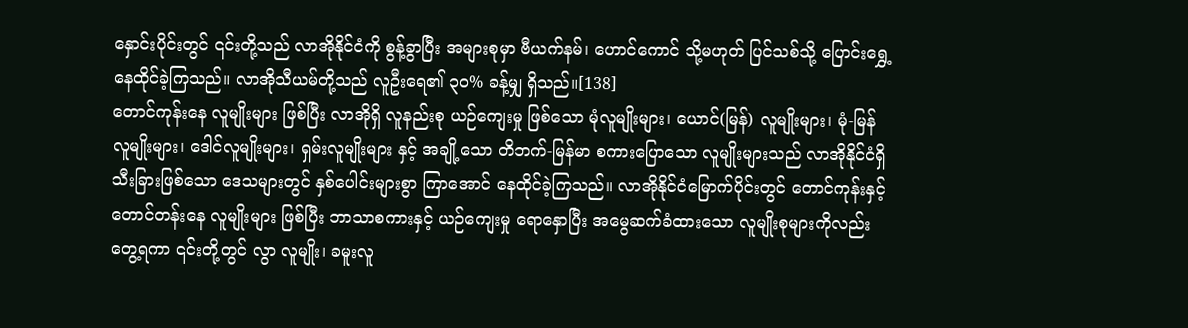နှောင်းပိုင်းတွင် ၎င်းတို့သည် လာအိုနိုင်ငံကို စွန့်ခွာပြီး အများစုမှာ ဗီယက်နမ်၊ ဟောင်ကောင် သို့မဟုတ် ပြင်သစ်သို့ ပြောင်းရွှေ့နေထိုင်ခဲ့ကြသည်။ လာအိုသီယမ်တို့သည် လူဦးရေ၏ ၃၀% ခန့်မျှ ရှိသည်။[138]
တောင်ကုန်းနေ လူမျိုးများ ဖြစ်ပြီး လာအိုရှိ လူနည်းစု ယဉ်ကျေးမှု ဖြစ်သော မုံလူမျိုးများ၊ ယောင်(မြန်) လူမျိုးများ၊ မုံ-မြန် လူမျိုးများ၊ ဒေါင်လူမျိုးများ၊ ရှမ်းလူမျိုးများ နှင့် အချို့သော တိဘက်-မြန်မာ စကားပြောသော လူမျိုးများသည် လာအိုနိုင်ငံရှိ သီးခြားဖြစ်သော ဒေသများတွင် နှစ်ပေါင်းများစွာ ကြာအောင် နေထိုင်ခဲ့ကြသည်။ လာအိုနိုင်ငံမြောက်ပိုင်းတွင် တောင်ကုန်းနှင့် တောင်တန်းနေ လူမျိုးများ ဖြစ်ပြီး ဘာသာစကားနှင့် ယဉ်ကျေးမှု ရောနှောပြီး အမွေဆက်ခံထားသော လူမျိုးစုများကိုလည်း တွေ့ရကာ ၎င်းတို့တွင် လွာ လူမျိုး၊ ခမူးလူ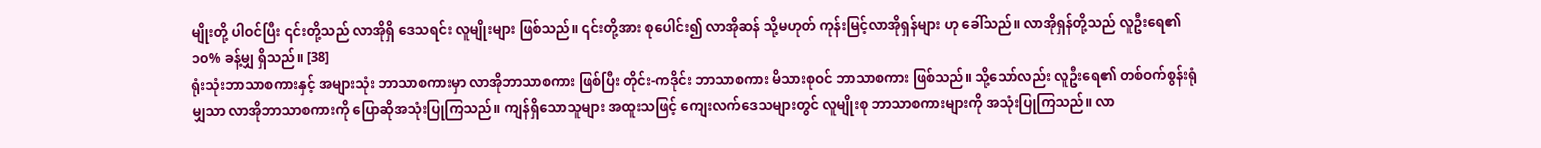မျိုးတို့ ပါဝင်ပြီး ၎င်းတို့သည် လာအိုရှိ ဒေသရင်း လူမျိုးများ ဖြစ်သည်။ ၎င်းတို့အား စုပေါင်း၍ လာအိုဆန် သို့မဟုတ် ကုန်းမြင့်လာအိုရှန်များ ဟု ခေါ်သည်။ လာအိုရှန်တို့သည် လူဦးရေ၏ ၁၀% ခန့်မျှ ရှိသည်။ [38]
ရုံးသုံးဘာသာစကားနှင့် အများသုံး ဘာသာစကားမှာ လာအိုဘာသာစကား ဖြစ်ပြီး တိုင်း-ကဒိုင်း ဘာသာစကား မိသားစုဝင် ဘာသာစကား ဖြစ်သည်။ သို့သော်လည်း လူဦးရေ၏ တစ်ဝက်စွန်းရုံမျှသာ လာအိုဘာသာစကားကို ပြောဆိုအသုံးပြုကြသည်။ ကျန်ရှိသောသူများ အထူးသဖြင့် ကျေးလက်ဒေသများတွင် လူမျိုးစု ဘာသာစကားများကို အသုံးပြုကြသည်။ လာ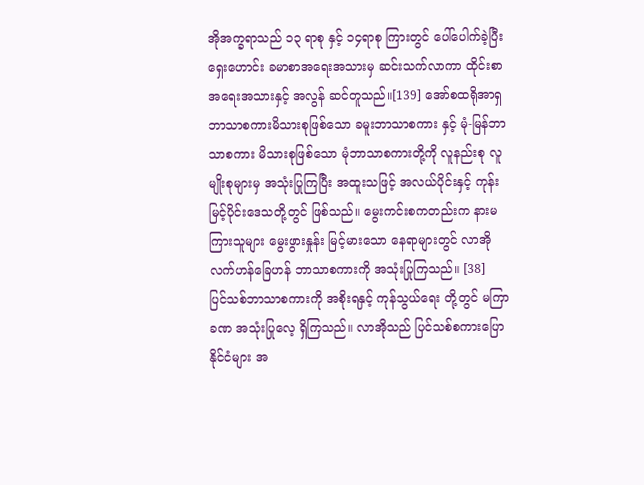အိုအက္ခရာသည် ၁၃ ရာစု နှင့် ၁၄ရာစု ကြားတွင် ပေါ်ပေါက်ခဲ့ပြီး ရှေးဟောင်း ခမာစာအရေးအသားမှ ဆင်းသက်လာကာ ထိုင်းစာအရေးအသားနှင့် အလွန် ဆင်တူသည်။[139] အော်စထရိုအာရှ ဘာသာစကားမိသားစုဖြစ်သော ခမူးဘာသာစကား နှင့် မုံ-မြန်ဘာသာစကား မိသားစုဖြစ်သော မုံဘာသာစကားတို့ကို လူနည်းစု လူမျိုးစုများမှ အသုံးပြုကြပြီး အထူးသဖြင့် အလယ်ပိုင်းနှင့် ကုန်းမြင့်ပိုင်းဒေသတို့တွင် ဖြစ်သည်။ မွေးကင်းစကတည်းက နားမကြားသူများ မွေးဖွားနှုန်း မြင့်မားသော နေရာများတွင် လာအိုလက်ဟန်ခြေဟန် ဘာသာစကားကို အသုံးပြုကြသည်။ [38]
ပြင်သစ်ဘာသာစကားကို အစိုးရနှင့် ကုန်သွယ်ရေး တို့တွင် မကြာခဏ အသုံးပြုလေ့ ရှိကြသည်။ လာအိုသည် ပြင်သစ်စကားပြော နိုင်ငံများ အ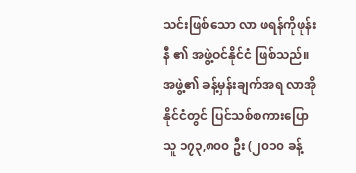သင်းဖြစ်သော လာ ဖရန်ကိုဖုန်းနီ ၏ အဖွဲ့ဝင်နိုင်ငံ ဖြစ်သည်။ အဖွဲ့၏ ခန့်မှန်းချက်အရ လာအိုနိုင်ငံတွင် ပြင်သစ်စကားပြောသူ ၁၇၃,၈၀၀ ဦး (၂၀၁၀ ခန့်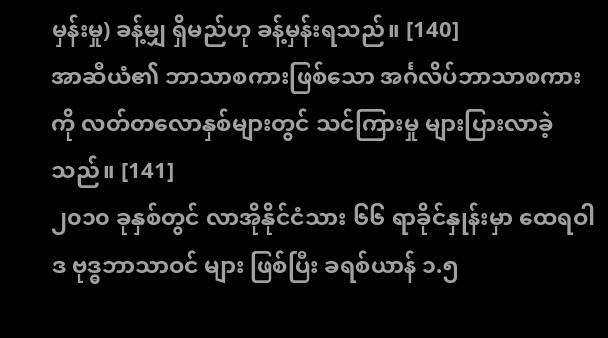မှန်းမှု) ခန့်မျှ ရှိမည်ဟု ခန့်မှန်းရသည်။ [140]
အာဆီယံ၏ ဘာသာစကားဖြစ်သော အင်္ဂလိပ်ဘာသာစကားကို လတ်တလောနှစ်များတွင် သင်ကြားမှု များပြားလာခဲ့သည်။ [141]
၂၀၁၀ ခုနှစ်တွင် လာအိုနိုင်ငံသား ၆၆ ရာခိုင်နှုန်းမှာ ထေရဝါဒ ဗုဒ္ဓဘာသာဝင် များ ဖြစ်ပြီး ခရစ်ယာန် ၁.၅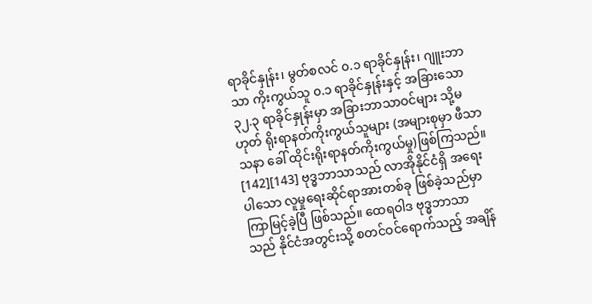ရာခိုင်နှုန်း၊ မွတ်စလင် ၀.၁ ရာခိုင်နှုန်း၊ ဂျူးဘာသာ ကိုးကွယ်သူ ၀.၁ ရာခိုင်နှုန်းနှင့် အခြားသော ၃၂.၃ ရာခိုင်နှုန်းမှာ အခြားဘာသာဝင်များ သို့မဟုတ် ရိုးရာနတ်ကိုးကွယ်သူများ (အများစုမှာ ဖီသာသနာ ခေါ် ထိုင်းရိုးရာနတ်ကိုးကွယ်မှု)ဖြစ်ကြသည်။ [142][143] ဗုဒ္ဓဘာသာသည် လာအိုနိုင်ငံရှိ အရေးပါသော လူမှုရေးဆိုင်ရာအားတစ်ခု ဖြစ်ခဲ့သည်မှာ ကြာမြင့်ခဲ့ပြီ ဖြစ်သည်။ ထေရဝါဒ ဗုဒ္ဓဘာသာသည် နိုင်ငံအတွင်းသို့ စတင်ဝင်ရောက်သည့် အချိန်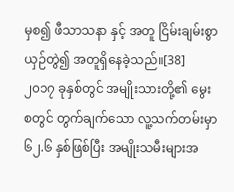မှစ၍ ဖီသာသနာ နှင့် အတူ ငြိမ်းချမ်းစွာ ယှဉ်တွဲ၍ အတူရှိနေခဲ့သည်။[38]
၂၀၁၇ ခုနှစ်တွင် အမျိုးသားတို့၏ မွေးစတွင် တွက်ချက်သော လူ့သက်တမ်းမှာ ၆၂.၆ နှစ်ဖြစ်ပြီး အမျိုးသမီးများအ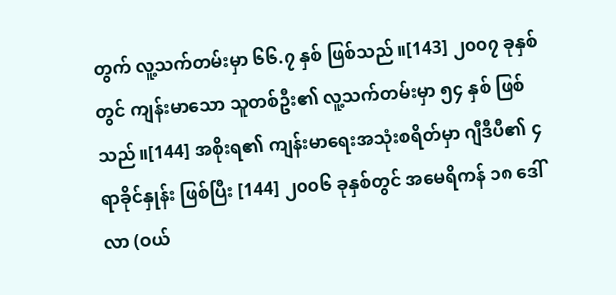တွက် လူ့သက်တမ်းမှာ ၆၆.၇ နှစ် ဖြစ်သည်။[143] ၂၀၀၇ ခုနှစ်တွင် ကျန်းမာသော သူတစ်ဦး၏ လူ့သက်တမ်းမှာ ၅၄ နှစ် ဖြစ်သည်။[144] အစိုးရ၏ ကျန်းမာရေးအသုံးစရိတ်မှာ ဂျီဒီပီ၏ ၄ ရာခိုင်နှုန်း ဖြစ်ပြီး [144] ၂၀၀၆ ခုနှစ်တွင် အမေရိကန် ၁၈ ဒေါ်လာ (ဝယ်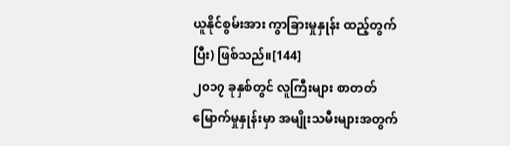ယူနိုင်စွမ်းအား ကွာခြားမှုနှုန်း ထည့်တွက်ပြီး) ဖြစ်သည်။[144]
၂၀၁၇ ခုနှစ်တွင် လူကြီးများ စာတတ်မြောက်မှုနှုန်းမှာ အမျိုးသမီးများအတွက်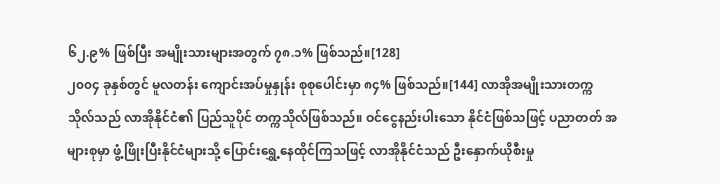၆၂.၉% ဖြစ်ပြီး အမျိုးသားများအတွက် ၇၈.၁% ဖြစ်သည်။[128]
၂၀၀၄ ခုနှစ်တွင် မူလတန်း ကျောင်းအပ်မှုနှုန်း စုစုပေါင်းမှာ ၈၄% ဖြစ်သည်။[144] လာအိုအမျိုးသားတက္ကသိုလ်သည် လာအိုနိုင်ငံ၏ ပြည်သူပိုင် တက္ကသိုလ်ဖြစ်သည်။ ဝင်ငွေနည်းပါးသော နိုင်ငံဖြစ်သဖြင့် ပညာတတ် အများစုမှာ ဖွံ့ဖြိုးပြီးနိုင်ငံများသို့ ပြောင်းရွှေ့နေထိုင်ကြသဖြင့် လာအိုနိုင်ငံသည် ဦးနှောက်ယိုစီးမှု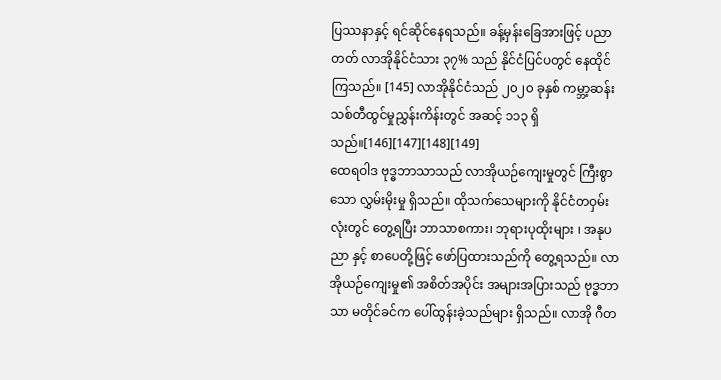ပြဿနာနှင့် ရင်ဆိုင်နေရသည်။ ခန့်မှန်းခြေအားဖြင့် ပညာတတ် လာအိုနိုင်ငံသား ၃၇% သည် နိုင်ငံပြင်ပတွင် နေထိုင်ကြသည်။ [145] လာအိုနိုင်ငံသည် ၂၀၂၀ ခုနှစ် ကမ္ဘာ့ဆန်းသစ်တီထွင်မှုညွှန်းကိန်းတွင် အဆင့် ၁၁၃ ရှိသည်။[146][147][148][149]
ထေရဝါဒ ဗုဒ္ဓဘာသာသည် လာအိုယဉ်ကျေးမှုတွင် ကြီးစွာသော လွှမ်းမိုးမှု ရှိသည်။ ထိုသက်သေများကို နိုင်ငံတဝှမ်းလုံးတွင် တွေ့ရပြီး ဘာသာစကား၊ ဘုရားပုထိုးများ ၊ အနုပညာ နှင့် စာပေတို့ဖြင့် ဖော်ပြထားသည်ကို တွေ့ရသည်။ လာအိုယဉ်ကျေးမှု၏ အစိတ်အပိုင်း အများအပြားသည် ဗုဒ္ဓဘာသာ မတိုင်ခင်က ပေါ်ထွန်းခဲ့သည်များ ရှိသည်။ လာအို ဂီတ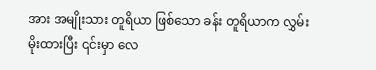အား အမျိုးသား တူရိယာ ဖြစ်သော ခန်း တူရိယာက လွှမ်းမိုးထားပြီး ၎င်းမှာ လေ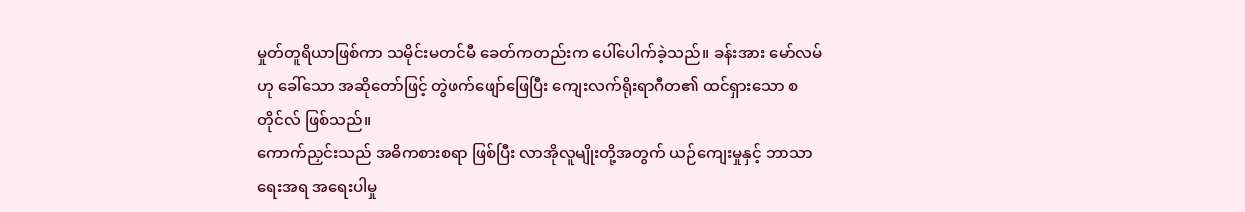မှုတ်တူရိယာဖြစ်ကာ သမိုင်းမတင်မီ ခေတ်ကတည်းက ပေါ်ပေါက်ခဲ့သည်။ ခန်းအား မော်လမ် ဟု ခေါ်သော အဆိုတော်ဖြင့် တွဲဖက်ဖျော်ဖြေပြီး ကျေးလက်ရိုးရာဂီတ၏ ထင်ရှားသော စတိုင်လ် ဖြစ်သည်။
ကောက်ညှင်းသည် အဓိကစားစရာ ဖြစ်ပြီး လာအိုလူမျိုးတို့အတွက် ယဉ်ကျေးမှုနှင့် ဘာသာရေးအရ အရေးပါမှု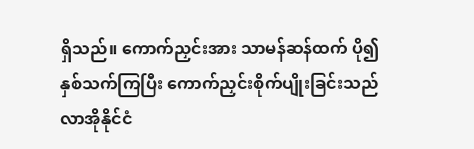ရှိသည်။ ကောက်ညှင်းအား သာမန်ဆန်ထက် ပို၍ နှစ်သက်ကြပြီး ကောက်ညှင်းစိုက်ပျိုးခြင်းသည် လာအိုနိုင်ငံ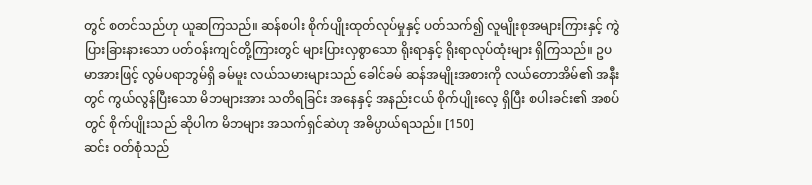တွင် စတင်သည်ဟု ယူဆကြသည်။ ဆန်စပါး စိုက်ပျိုးထုတ်လုပ်မှုနှင့် ပတ်သက်၍ လူမျိုးစုအများကြားနှင့် ကွဲပြားခြားနားသော ပတ်ဝန်းကျင်တို့ကြားတွင် များပြားလှစွာသော ရိုးရာနှင့် ရိုးရာလုပ်ထုံးများ ရှိကြသည်။ ဥပမာအားဖြင့် လွမ်ပရာဘွမ်ရှိ ခမ်မူး လယ်သမားများသည် ခေါင်ခမ် ဆန်အမျိုးအစားကို လယ်တောအိမ်၏ အနီးတွင် ကွယ်လွန်ပြီးသော မိဘများအား သတိရခြင်း အနေနှင့် အနည်းငယ် စိုက်ပျိုးလေ့ ရှိပြီး စပါးခင်း၏ အစပ်တွင် စိုက်ပျိုးသည် ဆိုပါက မိဘများ အသက်ရှင်ဆဲဟု အဓိပ္ပာယ်ရသည်။ [150]
ဆင်း ဝတ်စုံသည်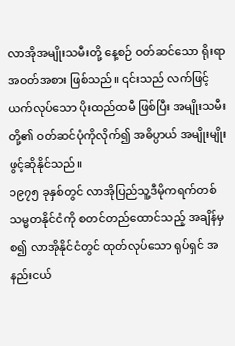လာအိုအမျိုးသမီးတို့ နေ့စဉ် ဝတ်ဆင်သော ရိုးရာအဝတ်အစား ဖြစ်သည်။ ၎င်းသည် လက်ဖြင့် ယက်လုပ်သော ပိုးထည်ထမီ ဖြစ်ပြီး အမျိုးသမီးတို့၏ ဝတ်ဆင်ပုံကိုလိုက်၍ အဓိပ္ပာယ် အမျိုးမျိုး ဖွင့်ဆိုနိုင်သည်။
၁၉၇၅ ခုနှစ်တွင် လာအိုပြည်သူ့ဒီမိုကရက်တစ် သမ္မတနိုင်ငံကို စတင်တည်ထောင်သည့် အချိန်မှစ၍ လာအိုနိုင်ငံတွင် ထုတ်လုပ်သော ရုပ်ရှင် အနည်းငယ်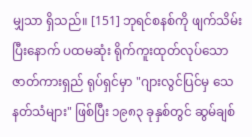မျှသာ ရှိသည်။ [151] ဘုရင်စနစ်ကို ဖျက်သိမ်းပြီးနောက် ပထမဆုံး ရိုက်ကူးထုတ်လုပ်သော ဇာတ်ကားရှည် ရုပ်ရှင်မှာ "ဂျားလွင်ပြင်မှ သေနတ်သံများ" ဖြစ်ပြီး ၁၉၈၃ ခုနှစ်တွင် ဆွမ်ချစ်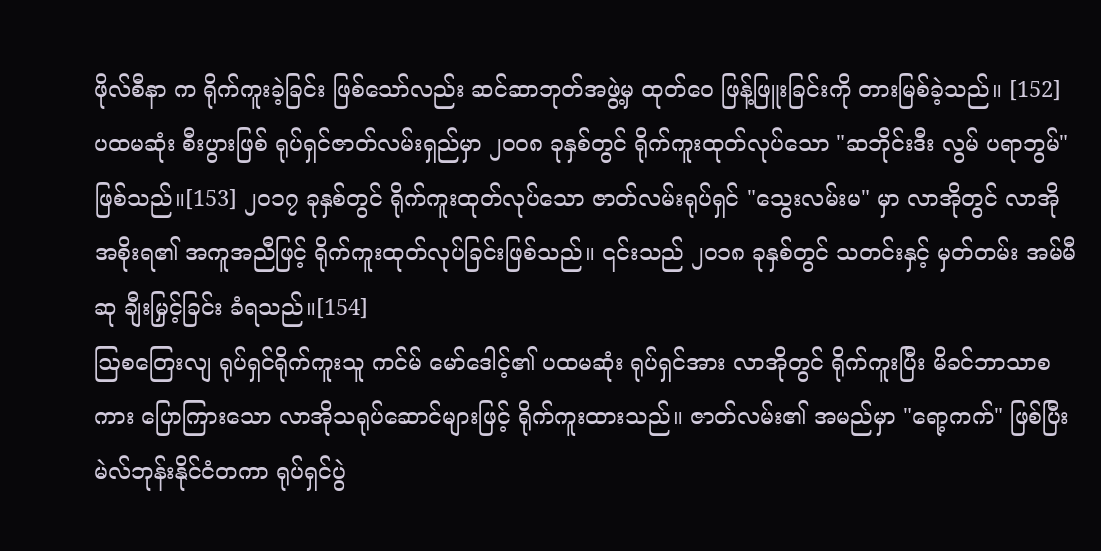ဖိုလ်စီနာ က ရိုက်ကူးခဲ့ခြင်း ဖြစ်သော်လည်း ဆင်ဆာဘုတ်အဖွဲ့မှ ထုတ်ဝေ ဖြန့်ဖြူးခြင်းကို တားမြစ်ခဲ့သည်။ [152] ပထမဆုံး စီးပွားဖြစ် ရုပ်ရှင်ဇာတ်လမ်းရှည်မှာ ၂၀၀၈ ခုနှစ်တွင် ရိုက်ကူးထုတ်လုပ်သော "ဆဘိုင်းဒီး လွမ် ပရာဘွမ်" ဖြစ်သည်။[153] ၂၀၁၇ ခုနှစ်တွင် ရိုက်ကူးထုတ်လုပ်သော ဇာတ်လမ်းရုပ်ရှင် "သွေးလမ်းမ" မှာ လာအိုတွင် လာအိုအစိုးရ၏ အကူအညီဖြင့် ရိုက်ကူးထုတ်လုပ်ခြင်းဖြစ်သည်။ ၎င်းသည် ၂၀၁၈ ခုနှစ်တွင် သတင်းနှင့် မှတ်တမ်း အမ်မီဆု ချီးမြှင့်ခြင်း ခံရသည်။[154]
ဩစတြေးလျ ရုပ်ရှင်ရိုက်ကူးသူ ကင်မ် မော်ဒေါင့်၏ ပထမဆုံး ရုပ်ရှင်အား လာအိုတွင် ရိုက်ကူးပြီး မိခင်ဘာသာစကား ပြောကြားသော လာအိုသရုပ်ဆောင်များဖြင့် ရိုက်ကူးထားသည်။ ဇာတ်လမ်း၏ အမည်မှာ "ရော့ကက်" ဖြစ်ပြီး မဲလ်ဘုန်းနိုင်ငံတကာ ရုပ်ရှင်ပွဲ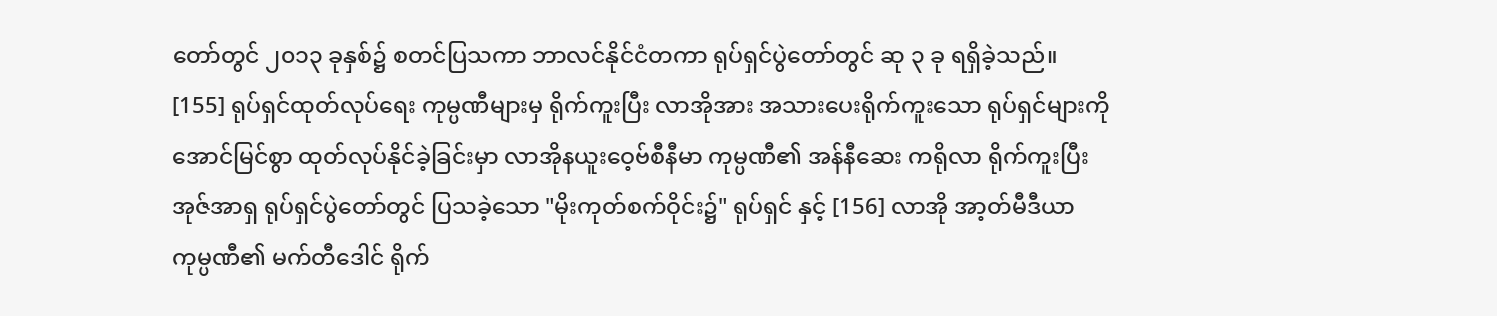တော်တွင် ၂၀၁၃ ခုနှစ်၌ စတင်ပြသကာ ဘာလင်နိုင်ငံတကာ ရုပ်ရှင်ပွဲတော်တွင် ဆု ၃ ခု ရရှိခဲ့သည်။ [155] ရုပ်ရှင်ထုတ်လုပ်ရေး ကုမ္ပဏီများမှ ရိုက်ကူးပြီး လာအိုအား အသားပေးရိုက်ကူးသော ရုပ်ရှင်များကို အောင်မြင်စွာ ထုတ်လုပ်နိုင်ခဲ့ခြင်းမှာ လာအိုနယူးဝေ့ဗ်စီနီမာ ကုမ္ပဏီ၏ အန်နီဆေး ကရိုလာ ရိုက်ကူးပြီး အုဇ်အာရှ ရုပ်ရှင်ပွဲတော်တွင် ပြသခဲ့သော "မိုးကုတ်စက်ဝိုင်း၌" ရုပ်ရှင် နှင့် [156] လာအို အာ့တ်မီဒီယာ ကုမ္ပဏီ၏ မက်တီဒေါင် ရိုက်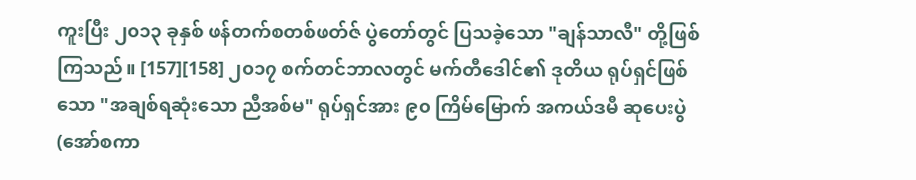ကူးပြီး ၂၀၁၃ ခုနှစ် ဖန်တက်စတစ်ဖတ်ဇ် ပွဲတော်တွင် ပြသခဲ့သော "ချန်သာလီ" တို့ဖြစ်ကြသည်။ [157][158] ၂၀၁၇ စက်တင်ဘာလတွင် မက်တီဒေါင်၏ ဒုတိယ ရုပ်ရှင်ဖြစ်သော "အချစ်ရဆုံးသော ညီအစ်မ" ရုပ်ရှင်အား ၉၀ ကြိမ်မြောက် အကယ်ဒမီ ဆုပေးပွဲ (အော်စကာ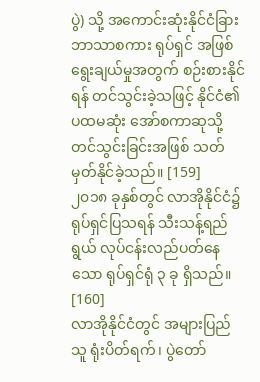ပွဲ) သို့ အကောင်းဆုံးနိုင်ငံခြားဘာသာစကား ရုပ်ရှင် အဖြစ် ရွေးချယ်မှုအတွက် စဉ်းစားနိုင်ရန် တင်သွင်းခဲ့သဖြင့် နိုင်ငံ၏ ပထမဆုံး အော်စကာဆုသို့ တင်သွင်းခြင်းအဖြစ် သတ်မှတ်နိုင်ခဲ့သည်။ [159]
၂၀၁၈ ခုနှစ်တွင် လာအိုနိုင်ငံ၌ ရုပ်ရှင်ပြသရန် သီးသန့်ရည်ရွယ် လုပ်ငန်းလည်ပတ်နေသော ရုပ်ရှင်ရုံ ၃ ခု ရှိသည်။ [160]
လာအိုနိုင်ငံတွင် အများပြည်သူ ရုံးပိတ်ရက်၊ ပွဲတော်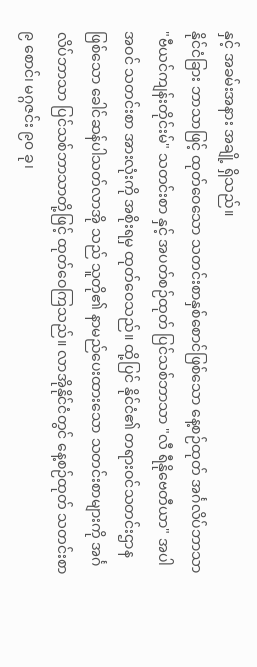နှင့် အခမ်းအနား အချို့ ရှိသည်။
နိုင်ငံခြား ဘာသာဖြင့် ထုတ်ဝေသော သတင်းစာနှစ်စောင်ဖြစ်သော နေ့စဉ်ထုတ် အင်္ဂလိပ်ဘာသာ "ဗီယင်ကျန်းတိုင်းမ်" သတင်းစာ နှင့် အပတ်စဉ်ထုတ် ပြင်သစ်ဘာသာ "လီ ရီနိုဗေတီယာ" အပါအဝင် သတင်းစာ အားလုံးကို အစိုးရမှ ထုတ်ဝေသည်။ ထို့ပြင် နိုင်ငံ၏ တရားဝင်သတင်းဌာန ဖြစ်သော ခေါင်ဆန်ပါသတ်လာအို သည် သူတို၏ နာမည်ပေးထားသော သတင်းစာများကို အင်္ဂလိပ်ဘာသာ ပြင်သစ်ဘာသာတို့ဖြင့် ထုတ်ဝေကြသည်။ လာအိုနိုင်ငံတွင် နေ့စဉ်ထုတ် သတင်းစာ ၉ စောင်၊ မဂ္ဂဇင်း ၉၀ ခု၊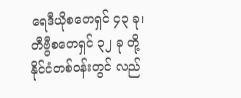ရေဒီယိုစတေရှင် ၄၃ ခု၊ တီဗွီစတေရှင် ၃၂ ခု တို့ နိုင်ငံတစ်ဝန်းတွင် လည်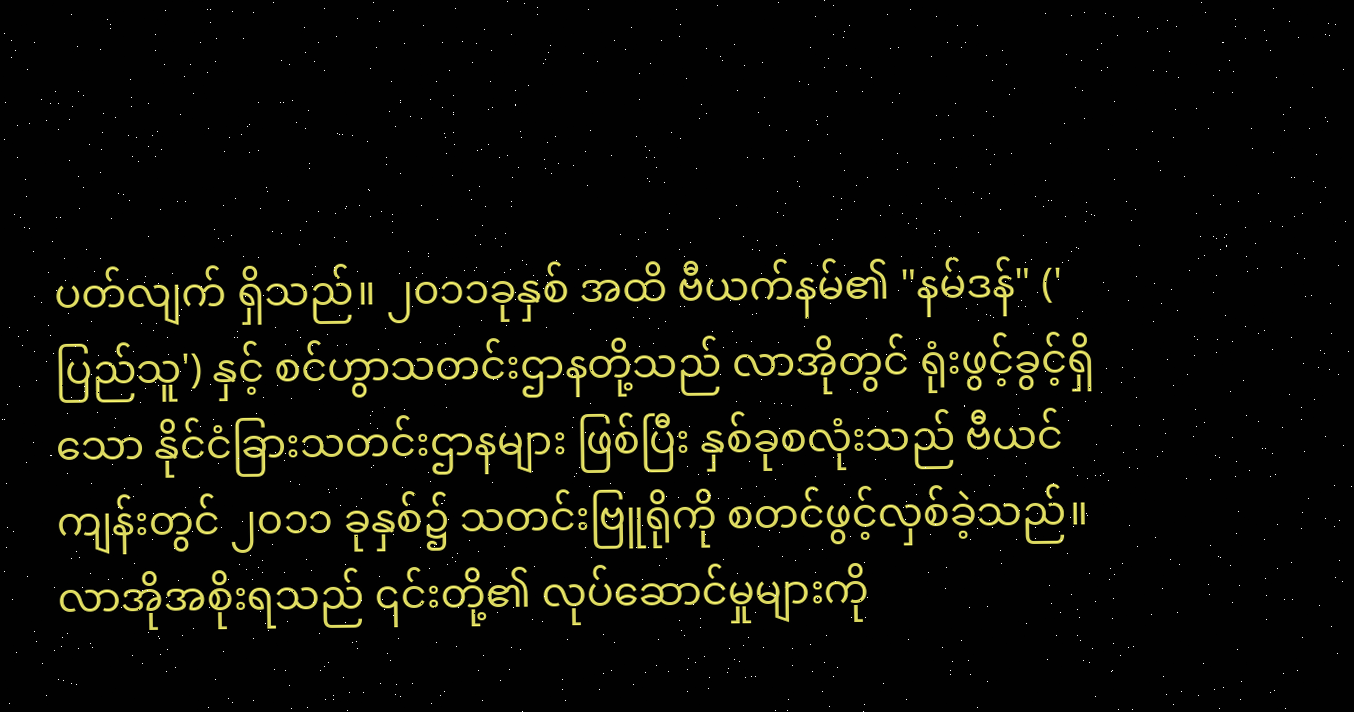ပတ်လျက် ရှိသည်။ ၂၀၁၁ခုနှစ် အထိ ဗီယက်နမ်၏ "နမ်ဒန်" ('ပြည်သူ') နှင့် စင်ဟွာသတင်းဌာနတို့သည် လာအိုတွင် ရုံးဖွင့်ခွင့်ရှိသော နိုင်ငံခြားသတင်းဌာနများ ဖြစ်ပြီး နှစ်ခုစလုံးသည် ဗီယင်ကျန်းတွင် ၂၀၁၁ ခုနှစ်၌ သတင်းဗြူရိုကို စတင်ဖွင့်လှစ်ခဲ့သည်။
လာအိုအစိုးရသည် ၎င်းတို့၏ လုပ်ဆောင်မှုများကို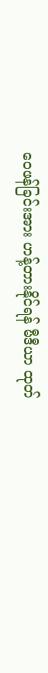ဝေဖန်ခြင်းအား ဟန့်တားနိုင်ရန် မီဒီယာ ထုတ်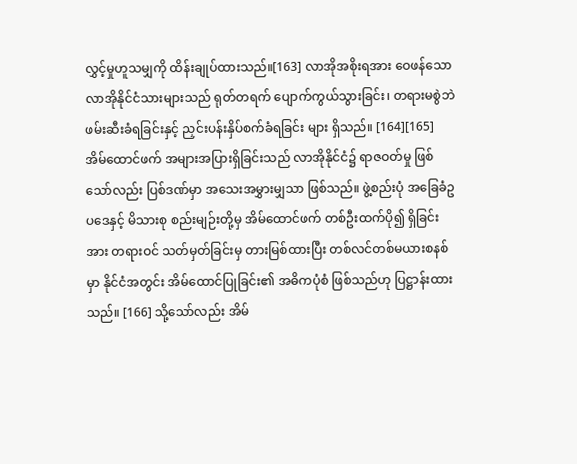လွှင့်မှုဟူသမျှကို ထိန်းချုပ်ထားသည်။[163] လာအိုအစိုးရအား ဝေဖန်သော လာအိုနိုင်ငံသားများသည် ရုတ်တရက် ပျောက်ကွယ်သွားခြင်း၊ တရားမစွဲဘဲ ဖမ်းဆီးခံရခြင်းနှင့် ညှင်းပန်းနှိပ်စက်ခံရခြင်း များ ရှိသည်။ [164][165]
အိမ်ထောင်ဖက် အများအပြားရှိခြင်းသည် လာအိုနိုင်ငံ၌ ရာဇဝတ်မှု ဖြစ်သော်လည်း ပြစ်ဒဏ်မှာ အသေးအမွှားမျှသာ ဖြစ်သည်။ ဖွဲ့စည်းပုံ အခြေခံဥပဒေနှင့် မိသားစု စည်းမျဉ်းတို့မှ အိမ်ထောင်ဖက် တစ်ဦးထက်ပို၍ ရှိခြင်းအား တရားဝင် သတ်မှတ်ခြင်းမှ တားမြစ်ထားပြီး တစ်လင်တစ်မယားစနစ်မှာ နိုင်ငံအတွင်း အိမ်ထောင်ပြုခြင်း၏ အဓိကပုံစံ ဖြစ်သည်ဟု ပြဋ္ဌာန်းထားသည်။ [166] သို့သော်လည်း အိမ်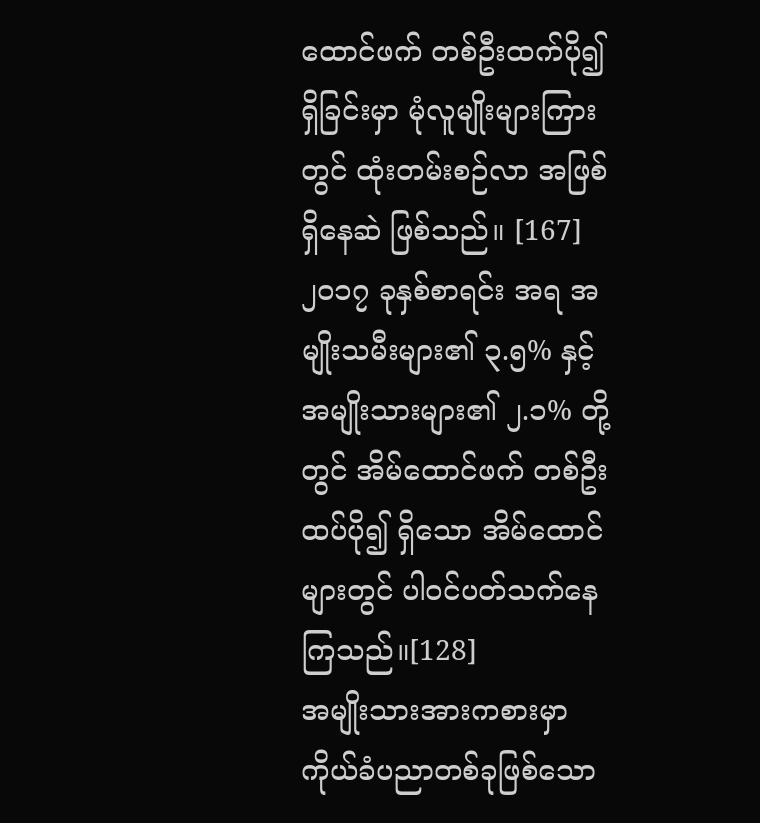ထောင်ဖက် တစ်ဦးထက်ပို၍ ရှိခြင်းမှာ မုံလူမျိုးများကြားတွင် ထုံးတမ်းစဉ်လာ အဖြစ် ရှိနေဆဲ ဖြစ်သည်။ [167] ၂၀၁၇ ခုနှစ်စာရင်း အရ အမျိုးသမီးများ၏ ၃.၅% နှင့် အမျိုးသားများ၏ ၂.၁% တို့တွင် အိမ်ထောင်ဖက် တစ်ဦးထပ်ပို၍ ရှိသော အိမ်ထောင်များတွင် ပါဝင်ပတ်သက်နေကြသည်။[128]
အမျိုးသားအားကစားမှာ ကိုယ်ခံပညာတစ်ခုဖြစ်သော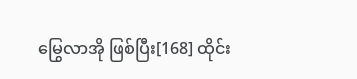မြွေလာအို ဖြစ်ပြီး[168] ထိုင်း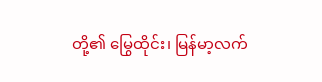တို့၏ မြွေထိုင်း၊ မြန်မာ့လက်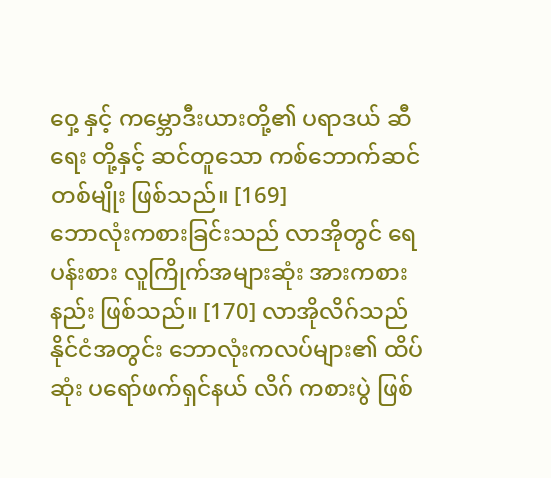ဝှေ့ နှင့် ကမ္ဘောဒီးယားတို့၏ ပရာဒယ် ဆီရေး တို့နှင့် ဆင်တူသော ကစ်ဘောက်ဆင် တစ်မျိုး ဖြစ်သည်။ [169]
ဘောလုံးကစားခြင်းသည် လာအိုတွင် ရေပန်းစား လူကြိုက်အများဆုံး အားကစားနည်း ဖြစ်သည်။ [170] လာအိုလိဂ်သည် နိုင်ငံအတွင်း ဘောလုံးကလပ်များ၏ ထိပ်ဆုံး ပရော်ဖက်ရှင်နယ် လိဂ် ကစားပွဲ ဖြစ်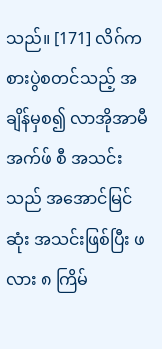သည်။ [171] လိဂ်ကစားပွဲစတင်သည့် အချိန်မှစ၍ လာအိုအာမီ အက်ဖ် စီ အသင်းသည် အအောင်မြင်ဆုံး အသင်းဖြစ်ပြီး ဖလား ၈ ကြိမ်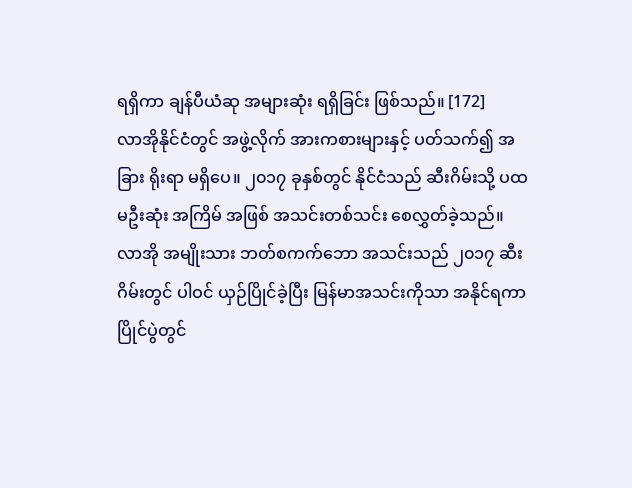ရရှိကာ ချန်ပီယံဆု အများဆုံး ရရှိခြင်း ဖြစ်သည်။ [172]
လာအိုနိုင်ငံတွင် အဖွဲ့လိုက် အားကစားများနှင့် ပတ်သက်၍ အခြား ရိုးရာ မရှိပေ။ ၂၀၁၇ ခုနှစ်တွင် နိုင်ငံသည် ဆီးဂိမ်းသို့ ပထမဦးဆုံး အကြိမ် အဖြစ် အသင်းတစ်သင်း စေလွှတ်ခဲ့သည်။ လာအို အမျိုးသား ဘတ်စကက်ဘော အသင်းသည် ၂၀၁၇ ဆီးဂိမ်းတွင် ပါဝင် ယှဉ်ပြိုင်ခဲ့ပြီး မြန်မာအသင်းကိုသာ အနိုင်ရကာ ပြိုင်ပွဲတွင်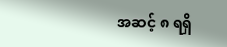အဆင့် ၈ ရရှိ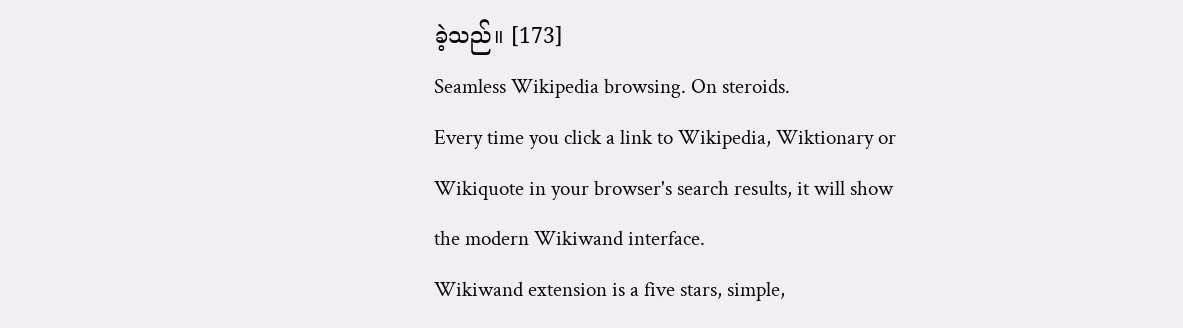ခဲ့သည်။ [173]
Seamless Wikipedia browsing. On steroids.
Every time you click a link to Wikipedia, Wiktionary or Wikiquote in your browser's search results, it will show the modern Wikiwand interface.
Wikiwand extension is a five stars, simple,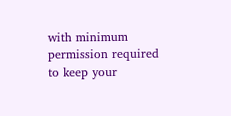with minimum permission required to keep your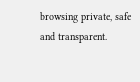browsing private, safe and transparent.